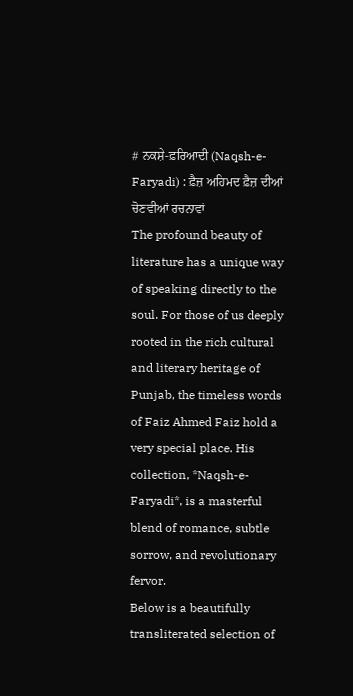# ਨਕਸ਼ੇ-ਫ਼ਰਿਆਦੀ (Naqsh-e-Faryadi) : ਫ਼ੈਜ਼ ਅਹਿਮਦ ਫ਼ੈਜ਼ ਦੀਆਂ ਚੋਣਵੀਆਂ ਰਚਨਾਵਾਂ
The profound beauty of literature has a unique way of speaking directly to the soul. For those of us deeply rooted in the rich cultural and literary heritage of Punjab, the timeless words of Faiz Ahmed Faiz hold a very special place. His collection, *Naqsh-e-Faryadi*, is a masterful blend of romance, subtle sorrow, and revolutionary fervor.
Below is a beautifully transliterated selection of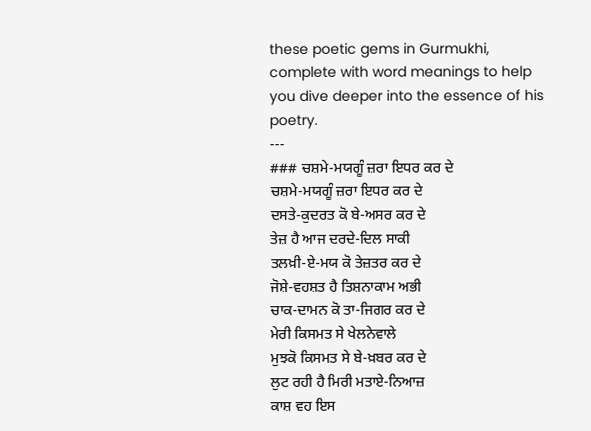these poetic gems in Gurmukhi, complete with word meanings to help you dive deeper into the essence of his poetry.
---
### ਚਸ਼ਮੇ-ਮਯਗੂੰ ਜ਼ਰਾ ਇਧਰ ਕਰ ਦੇ
ਚਸ਼ਮੇ-ਮਯਗੂੰ ਜ਼ਰਾ ਇਧਰ ਕਰ ਦੇ
ਦਸਤੇ-ਕੁਦਰਤ ਕੋ ਬੇ-ਅਸਰ ਕਰ ਦੇ
ਤੇਜ਼ ਹੈ ਆਜ ਦਰਦੇ-ਦਿਲ ਸਾਕੀ
ਤਲਖ਼ੀ-ਏ-ਮਯ ਕੋ ਤੇਜ਼ਤਰ ਕਰ ਦੇ
ਜੋਸ਼ੇ-ਵਹਸ਼ਤ ਹੈ ਤਿਸ਼ਨਾਕਾਮ ਅਭੀ
ਚਾਕ-ਦਾਮਨ ਕੋ ਤਾ-ਜਿਗਰ ਕਰ ਦੇ
ਮੇਰੀ ਕਿਸਮਤ ਸੇ ਖੇਲਨੇਵਾਲੇ
ਮੁਝਕੋ ਕਿਸਮਤ ਸੇ ਬੇ-ਖ਼ਬਰ ਕਰ ਦੇ
ਲੁਟ ਰਹੀ ਹੈ ਮਿਰੀ ਮਤਾਏ-ਨਿਆਜ਼
ਕਾਸ਼ ਵਹ ਇਸ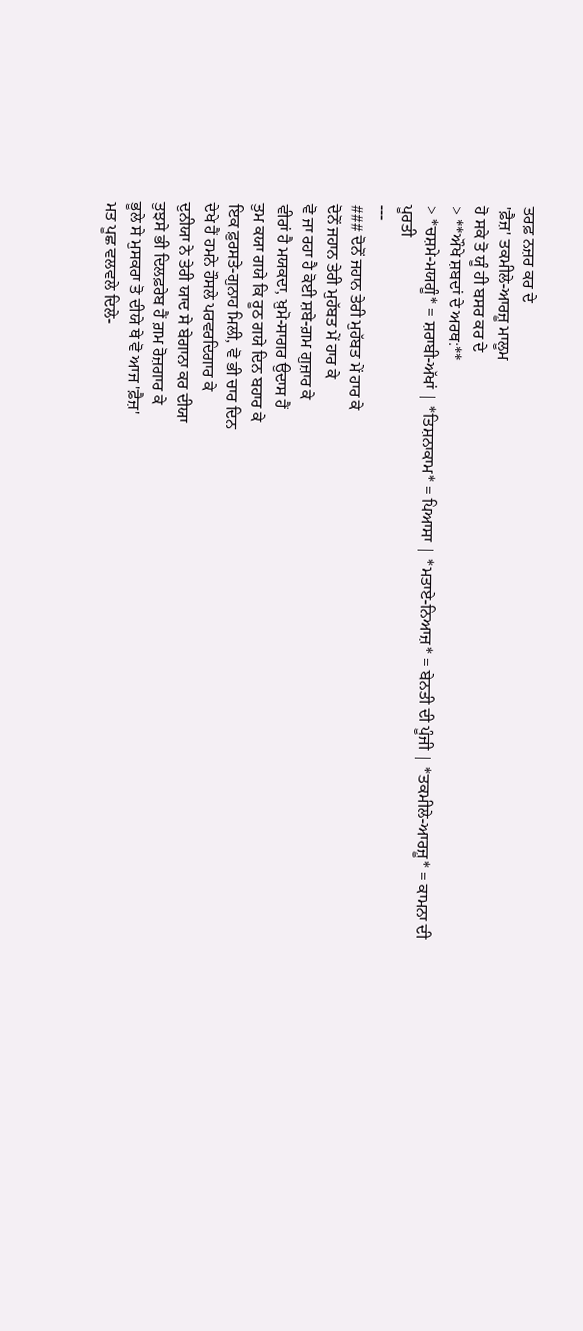ਤਰਫ਼ ਨਜ਼ਰ ਕਰ ਦੇ
'ਫ਼ੈਜ਼' ਤਕਮੀਲੇ-ਆਰਜ਼ੂ ਮਾਲੂਮ
ਹੋ ਸਕੇ ਤੋ ਯੂੰ ਹੀ ਬਸਰ ਕਰ ਦੇ
> **ਔਖੇ ਸ਼ਬਦਾਂ ਦੇ ਅਰਥ:**
> *ਚਸ਼ਮੇ-ਮਯਗੂੰ* = ਸ਼ਰਾਬੀ-ਅੱਖਾਂ | *ਤਿਸ਼ਨਾਕਾਮ* = ਪਿਆਸਾ | *ਮਤਾਏ-ਨਿਆਜ਼* = ਬੇਨਤੀ ਦੀ ਪੂੰਜੀ | *ਤਕਮੀਲੇ-ਆਰਜ਼ੂ* = ਕਾਮਨਾ ਦੀ ਪੂਰਤੀ
---
### ਦੋਨੋਂ ਜਹਾਨ ਤੇਰੀ ਮੁਹੱਬਤ ਮੇਂ ਹਾਰ ਕੇ
ਦੋਨੋਂ ਜਹਾਨ ਤੇਰੀ ਮੁਹੱਬਤ ਮੇਂ ਹਾਰ ਕੇ
ਵੋ ਜਾ ਰਹਾ ਹੈ ਕੋਈ ਸ਼ਬੇ-ਗ਼ਮ ਗੁਜ਼ਾਰ ਕੇ
ਵੀਰਾਂ ਹੈ ਮਯਕਦਾ, ਖ਼ੁਮੋ-ਸਾਗਰ ਉਦਾਸ ਹੈਂ
ਤੁਮ ਕਯਾ ਗਯੇ ਕਿ ਰੂਠ ਗਯੇ ਦਿਨ ਬਹਾਰ ਕੇ
ਇਕ ਫ਼ੁਰਸਤੇ-ਗੁਨਾਹ ਮਿਲੀ, ਵੋ ਭੀ ਚਾਰ ਦਿਨ
ਦੇਖੇ ਹੈਂ ਹਮਨੇ ਹੌਸਲੇ ਪਰਵਰਦਿਗਾਰ ਕੇ
ਦੁਨੀਯਾ ਨੇ ਤੇਰੀ ਯਾਦ ਸੇ ਬੇਗਾਨਾ ਕਰ ਦੀਯਾ
ਤੁਝਸੇ ਭੀ ਦਿਲਫ਼ਰੇਬ ਹੈਂ ਗ਼ਮ ਰੋਜ਼ਗਾਰ ਕੇ
ਭੂਲੇ ਸੇ ਮੁਸਕਰਾ ਤੋ ਦੀਯੇ ਥੇ ਵੋ ਆਜ 'ਫ਼ੈਜ਼'
ਮਤ ਪੂਛ ਵਲਵਲੇ ਦਿਲੇ-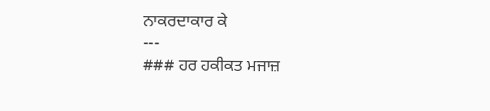ਨਾਕਰਦਾਕਾਰ ਕੇ
---
### ਹਰ ਹਕੀਕਤ ਮਜਾਜ਼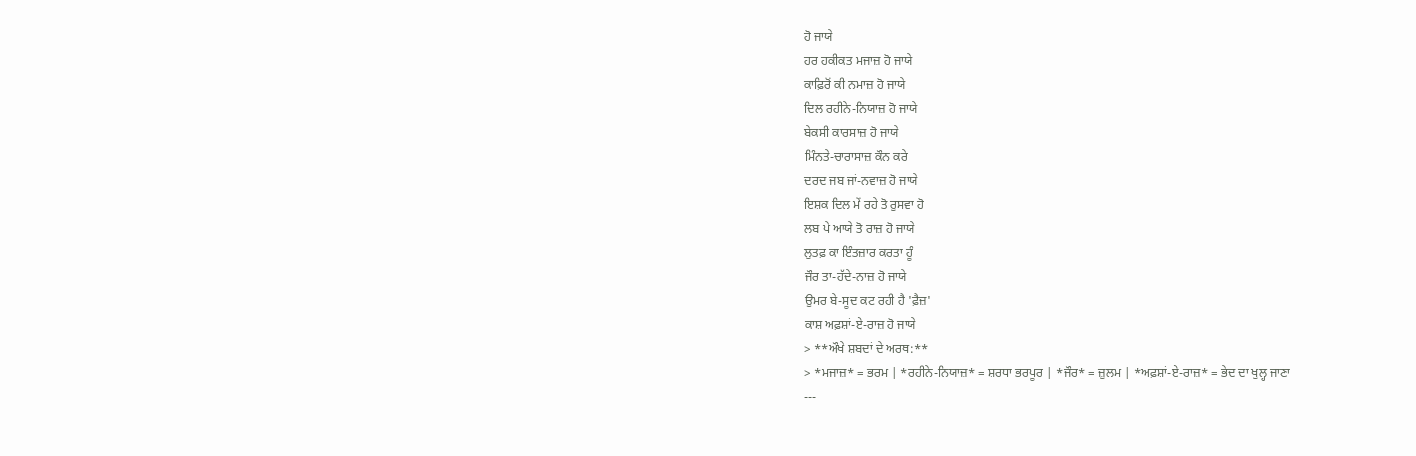ਹੋ ਜਾਯੇ
ਹਰ ਹਕੀਕਤ ਮਜਾਜ਼ ਹੋ ਜਾਯੇ
ਕਾਫ਼ਿਰੋਂ ਕੀ ਨਮਾਜ਼ ਹੋ ਜਾਯੇ
ਦਿਲ ਰਹੀਨੇ-ਨਿਯਾਜ਼ ਹੋ ਜਾਯੇ
ਬੇਕਸੀ ਕਾਰਸਾਜ਼ ਹੋ ਜਾਯੇ
ਮਿੰਨਤੇ-ਚਾਰਾਸਾਜ਼ ਕੌਨ ਕਰੇ
ਦਰਦ ਜਬ ਜਾਂ-ਨਵਾਜ਼ ਹੋ ਜਾਯੇ
ਇਸ਼ਕ ਦਿਲ ਮੇਂ ਰਹੇ ਤੋ ਰੁਸਵਾ ਹੋ
ਲਬ ਪੇ ਆਯੇ ਤੋ ਰਾਜ਼ ਹੋ ਜਾਯੇ
ਲੁਤਫ਼ ਕਾ ਇੰਤਜ਼ਾਰ ਕਰਤਾ ਹੂੰ
ਜੌਰ ਤਾ-ਹੱਦੇ-ਨਾਜ਼ ਹੋ ਜਾਯੇ
ਉਮਰ ਬੇ-ਸੂਦ ਕਟ ਰਹੀ ਹੈ 'ਫ਼ੈਜ਼'
ਕਾਸ਼ ਅਫ਼ਸ਼ਾਂ-ਏ-ਰਾਜ਼ ਹੋ ਜਾਯੇ
> **ਔਖੇ ਸ਼ਬਦਾਂ ਦੇ ਅਰਥ:**
> *ਮਜਾਜ਼* = ਭਰਮ | *ਰਹੀਨੇ-ਨਿਯਾਜ਼* = ਸ਼ਰਧਾ ਭਰਪੂਰ | *ਜੌਰ* = ਜ਼ੁਲਮ | *ਅਫ਼ਸ਼ਾਂ-ਏ-ਰਾਜ਼* = ਭੇਦ ਦਾ ਖੁਲ੍ਹ ਜਾਣਾ
---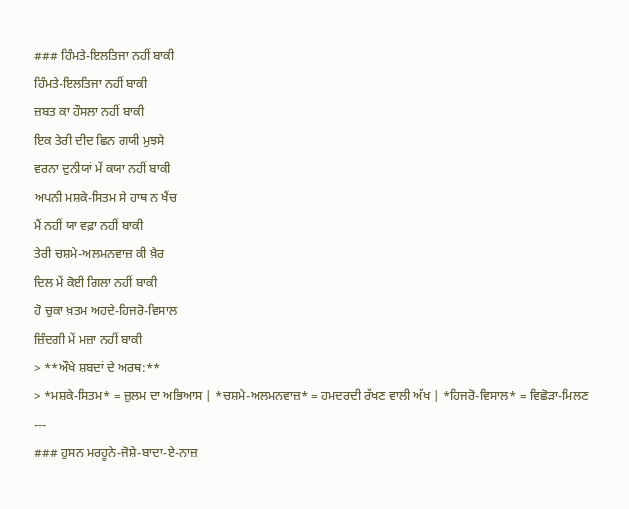### ਹਿੰਮਤੇ-ਇਲਤਿਜਾ ਨਹੀਂ ਬਾਕੀ
ਹਿੰਮਤੇ-ਇਲਤਿਜਾ ਨਹੀਂ ਬਾਕੀ
ਜ਼ਬਤ ਕਾ ਹੌਸਲਾ ਨਹੀਂ ਬਾਕੀ
ਇਕ ਤੇਰੀ ਦੀਦ ਛਿਨ ਗਯੀ ਮੁਝਸੇ
ਵਰਨਾ ਦੁਨੀਯਾਂ ਮੇਂ ਕਯਾ ਨਹੀਂ ਬਾਕੀ
ਅਪਨੀ ਮਸ਼ਕੇ-ਸਿਤਮ ਸੇ ਹਾਥ ਨ ਖੈਂਚ
ਮੈਂ ਨਹੀਂ ਯਾ ਵਫ਼ਾ ਨਹੀਂ ਬਾਕੀ
ਤੇਰੀ ਚਸ਼ਮੇ-ਅਲਮਨਵਾਜ਼ ਕੀ ਖ਼ੈਰ
ਦਿਲ ਮੇਂ ਕੋਈ ਗਿਲਾ ਨਹੀਂ ਬਾਕੀ
ਹੋ ਚੁਕਾ ਖ਼ਤਮ ਅਹਦੇ-ਹਿਜਰੋ-ਵਿਸਾਲ
ਜ਼ਿੰਦਗੀ ਮੇਂ ਮਜ਼ਾ ਨਹੀਂ ਬਾਕੀ
> **ਔਖੇ ਸ਼ਬਦਾਂ ਦੇ ਅਰਥ:**
> *ਮਸ਼ਕੇ-ਸਿਤਮ* = ਜ਼ੁਲਮ ਦਾ ਅਭਿਆਸ | *ਚਸ਼ਮੇ-ਅਲਮਨਵਾਜ਼* = ਹਮਦਰਦੀ ਰੱਖਣ ਵਾਲੀ ਅੱਖ | *ਹਿਜਰੋ-ਵਿਸਾਲ* = ਵਿਛੋੜਾ-ਮਿਲਣ
---
### ਹੁਸਨ ਮਰਹੂਨੇ-ਜੋਸ਼ੇ-ਬਾਦਾ-ਏ-ਨਾਜ਼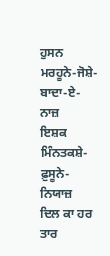ਹੁਸਨ ਮਰਹੂਨੇ-ਜੋਸ਼ੇ-ਬਾਦਾ-ਏ-ਨਾਜ਼
ਇਸ਼ਕ ਮਿੰਨਤਕਸ਼ੇ-ਫ਼ੁਸੂਨੇ-ਨਿਯਾਜ਼
ਦਿਲ ਕਾ ਹਰ ਤਾਰ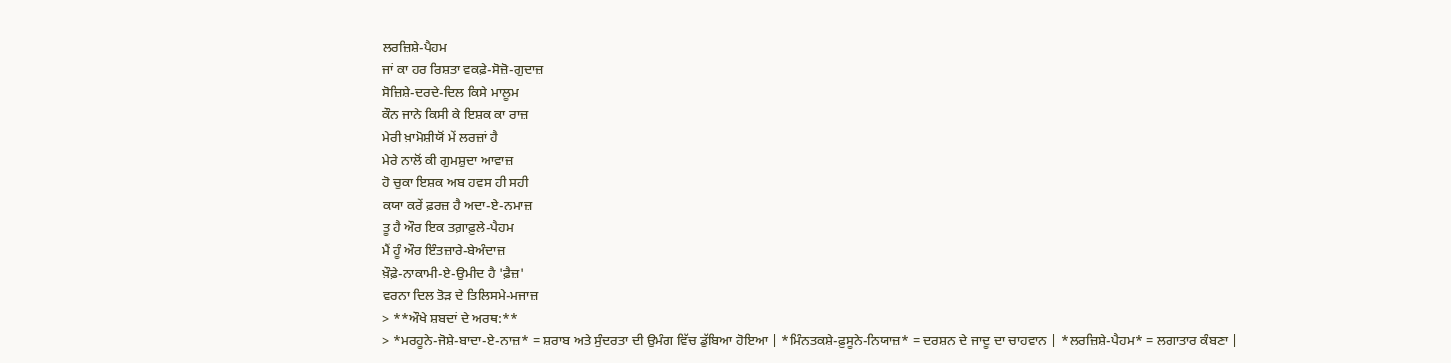ਲਰਜ਼ਿਸ਼ੇ-ਪੈਹਮ
ਜਾਂ ਕਾ ਹਰ ਰਿਸ਼ਤਾ ਵਕਫ਼ੇ-ਸੋਜ਼ੋ-ਗੁਦਾਜ਼
ਸੋਜ਼ਿਸ਼ੇ-ਦਰਦੇ-ਦਿਲ ਕਿਸੇ ਮਾਲੂਮ
ਕੌਨ ਜਾਨੇ ਕਿਸੀ ਕੇ ਇਸ਼ਕ ਕਾ ਰਾਜ਼
ਮੇਰੀ ਖ਼ਾਮੋਸ਼ੀਯੋਂ ਮੇਂ ਲਰਜ਼ਾਂ ਹੈ
ਮੇਰੇ ਨਾਲੋਂ ਕੀ ਗੁਮਸ਼ੁਦਾ ਆਵਾਜ਼
ਹੋ ਚੁਕਾ ਇਸ਼ਕ ਅਬ ਹਵਸ ਹੀ ਸਹੀ
ਕਯਾ ਕਰੇਂ ਫ਼ਰਜ਼ ਹੈ ਅਦਾ-ਏ-ਨਮਾਜ਼
ਤੂ ਹੈ ਔਰ ਇਕ ਤਗ਼ਾਫ਼ੁਲੇ-ਪੈਹਮ
ਮੈਂ ਹੂੰ ਔਰ ਇੰਤਜ਼ਾਰੇ-ਬੇਅੰਦਾਜ਼
ਖ਼ੌਫ਼ੇ-ਨਾਕਾਮੀ-ਏ-ਉਮੀਦ ਹੈ 'ਫ਼ੈਜ਼'
ਵਰਨਾ ਦਿਲ ਤੋੜ ਦੇ ਤਿਲਿਸਮੇ-ਮਜਾਜ਼
> **ਔਖੇ ਸ਼ਬਦਾਂ ਦੇ ਅਰਥ:**
> *ਮਰਹੂਨੇ-ਜੋਸ਼ੇ-ਬਾਦਾ-ਏ-ਨਾਜ਼* = ਸ਼ਰਾਬ ਅਤੇ ਸੁੰਦਰਤਾ ਦੀ ਉਮੰਗ ਵਿੱਚ ਡੁੱਬਿਆ ਹੋਇਆ | *ਮਿੰਨਤਕਸ਼ੇ-ਫ਼ੁਸੂਨੇ-ਨਿਯਾਜ਼* = ਦਰਸ਼ਨ ਦੇ ਜਾਦੂ ਦਾ ਚਾਹਵਾਨ | *ਲਰਜ਼ਿਸ਼ੇ-ਪੈਹਮ* = ਲਗਾਤਾਰ ਕੰਬਣਾ |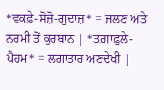*ਵਕਫ਼ੇ-ਸੋਜ਼ੋ-ਗੁਦਾਜ਼* = ਜਲਣ ਅਤੇ ਨਰਮੀ ਤੋਂ ਕੁਰਬਾਨ | *ਤਗ਼ਾਫ਼ੁਲੇ-ਪੈਹਮ* = ਲਗਾਤਾਰ ਅਣਦੇਖੀ |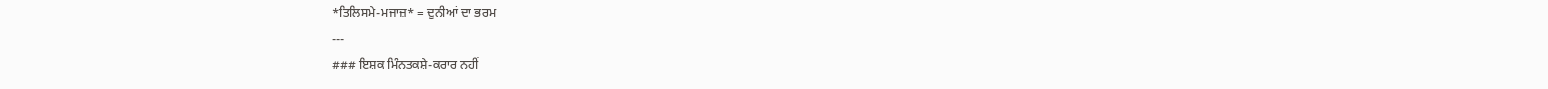*ਤਿਲਿਸਮੇ-ਮਜਾਜ਼* = ਦੁਨੀਆਂ ਦਾ ਭਰਮ
---
### ਇਸ਼ਕ ਮਿੰਨਤਕਸ਼ੇ-ਕਰਾਰ ਨਹੀਂ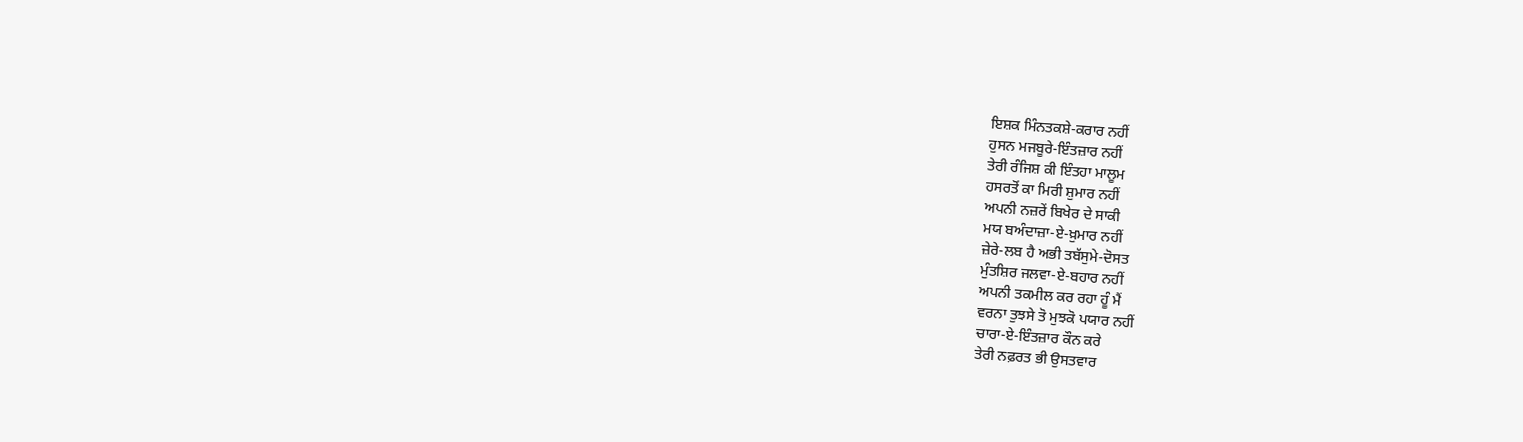ਇਸ਼ਕ ਮਿੰਨਤਕਸ਼ੇ-ਕਰਾਰ ਨਹੀਂ
ਹੁਸਨ ਮਜਬੂਰੇ-ਇੰਤਜ਼ਾਰ ਨਹੀਂ
ਤੇਰੀ ਰੰਜਿਸ਼ ਕੀ ਇੰਤਹਾ ਮਾਲੂਮ
ਹਸਰਤੋਂ ਕਾ ਮਿਰੀ ਸ਼ੁਮਾਰ ਨਹੀਂ
ਅਪਨੀ ਨਜ਼ਰੇਂ ਬਿਖੇਰ ਦੇ ਸਾਕੀ
ਮਯ ਬਅੰਦਾਜ਼ਾ-ਏ-ਖ਼ੁਮਾਰ ਨਹੀਂ
ਜ਼ੇਰੇ-ਲਬ ਹੈ ਅਭੀ ਤਬੱਸੁਮੇ-ਦੋਸਤ
ਮੁੰਤਸ਼ਿਰ ਜਲਵਾ-ਏ-ਬਹਾਰ ਨਹੀਂ
ਅਪਨੀ ਤਕਮੀਲ ਕਰ ਰਹਾ ਹੂੰ ਮੈਂ
ਵਰਨਾ ਤੁਝਸੇ ਤੋ ਮੁਝਕੋ ਪਯਾਰ ਨਹੀਂ
ਚਾਰਾ-ਏ-ਇੰਤਜ਼ਾਰ ਕੌਨ ਕਰੇ
ਤੇਰੀ ਨਫ਼ਰਤ ਭੀ ਉਸਤਵਾਰ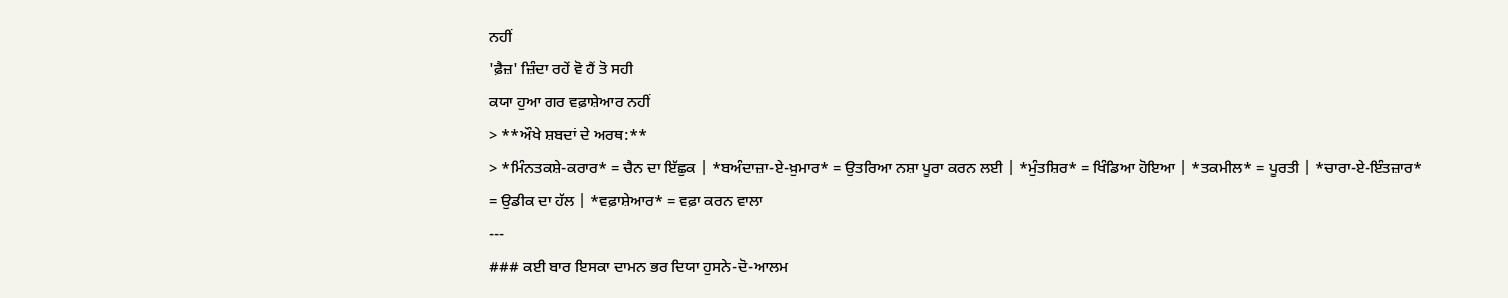ਨਹੀਂ
'ਫ਼ੈਜ਼' ਜ਼ਿੰਦਾ ਰਹੇਂ ਵੋ ਹੈਂ ਤੋ ਸਹੀ
ਕਯਾ ਹੁਆ ਗਰ ਵਫ਼ਾਸ਼ੇਆਰ ਨਹੀਂ
> **ਔਖੇ ਸ਼ਬਦਾਂ ਦੇ ਅਰਥ:**
> *ਮਿੰਨਤਕਸ਼ੇ-ਕਰਾਰ* = ਚੈਨ ਦਾ ਇੱਛੁਕ | *ਬਅੰਦਾਜ਼ਾ-ਏ-ਖ਼ੁਮਾਰ* = ਉਤਰਿਆ ਨਸ਼ਾ ਪੂਰਾ ਕਰਨ ਲਈ | *ਮੁੰਤਸ਼ਿਰ* = ਖਿੰਡਿਆ ਹੋਇਆ | *ਤਕਮੀਲ* = ਪੂਰਤੀ | *ਚਾਰਾ-ਏ-ਇੰਤਜ਼ਾਰ* = ਉਡੀਕ ਦਾ ਹੱਲ | *ਵਫ਼ਾਸ਼ੇਆਰ* = ਵਫ਼ਾ ਕਰਨ ਵਾਲਾ
---
### ਕਈ ਬਾਰ ਇਸਕਾ ਦਾਮਨ ਭਰ ਦਿਯਾ ਹੁਸਨੇ-ਦੋ-ਆਲਮ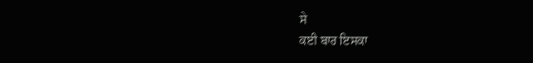ਸੇ
ਕਈ ਬਾਰ ਇਸਕਾ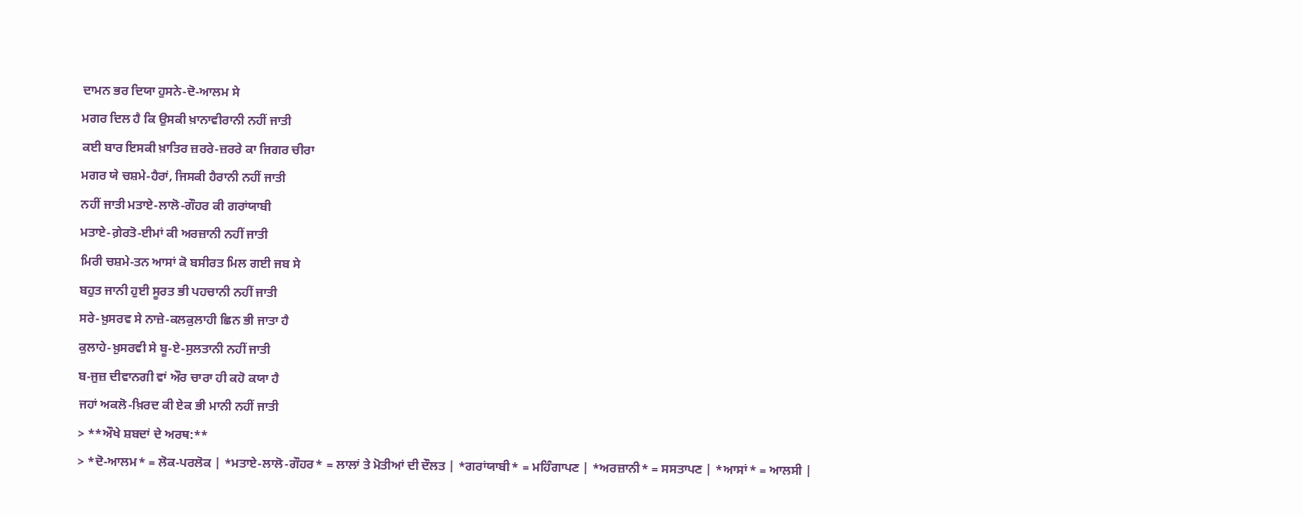ਦਾਮਨ ਭਰ ਦਿਯਾ ਹੁਸਨੇ-ਦੋ-ਆਲਮ ਸੇ
ਮਗਰ ਦਿਲ ਹੈ ਕਿ ਉਸਕੀ ਖ਼ਾਨਾਵੀਰਾਨੀ ਨਹੀਂ ਜਾਤੀ
ਕਈ ਬਾਰ ਇਸਕੀ ਖ਼ਾਤਿਰ ਜ਼ਰਰੇ-ਜ਼ਰਰੇ ਕਾ ਜਿਗਰ ਚੀਰਾ
ਮਗਰ ਯੇ ਚਸ਼ਮੇ-ਹੈਰਾਂ, ਜਿਸਕੀ ਹੈਰਾਨੀ ਨਹੀਂ ਜਾਤੀ
ਨਹੀਂ ਜਾਤੀ ਮਤਾਏ-ਲਾਲੋ-ਗੌਹਰ ਕੀ ਗਰਾਂਯਾਬੀ
ਮਤਾਏ-ਗ਼ੇਰਤੋ-ਈਮਾਂ ਕੀ ਅਰਜ਼ਾਨੀ ਨਹੀਂ ਜਾਤੀ
ਮਿਰੀ ਚਸ਼ਮੇ-ਤਨ ਆਸਾਂ ਕੋ ਬਸੀਰਤ ਮਿਲ ਗਈ ਜਬ ਸੇ
ਬਹੁਤ ਜਾਨੀ ਹੁਈ ਸੂਰਤ ਭੀ ਪਹਚਾਨੀ ਨਹੀਂ ਜਾਤੀ
ਸਰੇ-ਖ਼ੁਸਰਵ ਸੇ ਨਾਜ਼ੇ-ਕਲਕੁਲਾਹੀ ਛਿਨ ਭੀ ਜਾਤਾ ਹੈ
ਕੁਲਾਹੇ-ਖ਼ੁਸਰਵੀ ਸੇ ਬੂ-ਏ-ਸੁਲਤਾਨੀ ਨਹੀਂ ਜਾਤੀ
ਬ-ਜੁਜ਼ ਦੀਵਾਨਗੀ ਵਾਂ ਔਰ ਚਾਰਾ ਹੀ ਕਹੋ ਕਯਾ ਹੈ
ਜਹਾਂ ਅਕਲੋ-ਖ਼ਿਰਦ ਕੀ ਏਕ ਭੀ ਮਾਨੀ ਨਹੀਂ ਜਾਤੀ
> **ਔਖੇ ਸ਼ਬਦਾਂ ਦੇ ਅਰਥ:**
> *ਦੋ-ਆਲਮ* = ਲੋਕ-ਪਰਲੋਕ | *ਮਤਾਏ-ਲਾਲੋ-ਗੌਹਰ* = ਲਾਲਾਂ ਤੇ ਮੋਤੀਆਂ ਦੀ ਦੌਲਤ | *ਗਰਾਂਯਾਬੀ* = ਮਹਿੰਗਾਪਣ | *ਅਰਜ਼ਾਨੀ* = ਸਸਤਾਪਣ | *ਆਸਾਂ* = ਆਲਸੀ |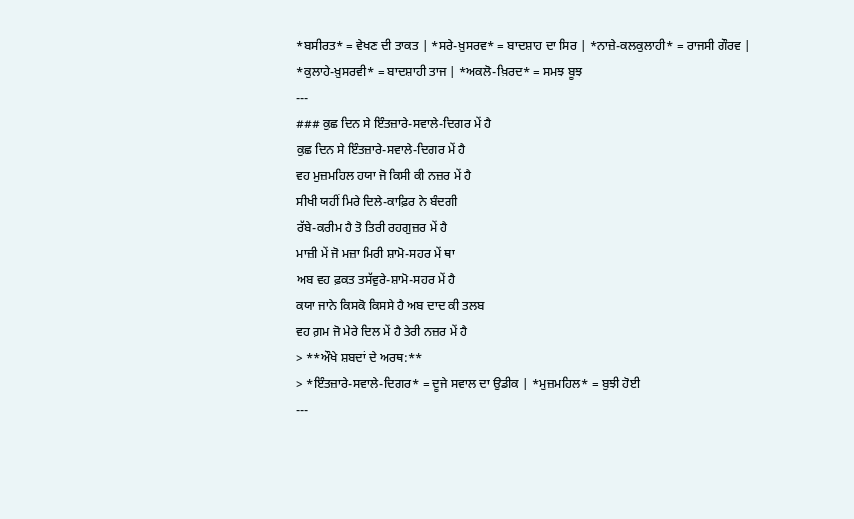*ਬਸੀਰਤ* = ਵੇਖਣ ਦੀ ਤਾਕਤ | *ਸਰੇ-ਖ਼ੁਸਰਵ* = ਬਾਦਸ਼ਾਹ ਦਾ ਸਿਰ | *ਨਾਜ਼ੇ-ਕਲਕੁਲਾਹੀ* = ਰਾਜਸੀ ਗੌਰਵ | *ਕੁਲਾਹੇ-ਖ਼ੁਸਰਵੀ* = ਬਾਦਸ਼ਾਹੀ ਤਾਜ | *ਅਕਲੋ-ਖ਼ਿਰਦ* = ਸਮਝ ਬੂਝ
---
### ਕੁਛ ਦਿਨ ਸੇ ਇੰਤਜ਼ਾਰੇ-ਸਵਾਲੇ-ਦਿਗਰ ਮੇਂ ਹੈ
ਕੁਛ ਦਿਨ ਸੇ ਇੰਤਜ਼ਾਰੇ-ਸਵਾਲੇ-ਦਿਗਰ ਮੇਂ ਹੈ
ਵਹ ਮੁਜ਼ਮਹਿਲ ਹਯਾ ਜੋ ਕਿਸੀ ਕੀ ਨਜ਼ਰ ਮੇਂ ਹੈ
ਸੀਖੀ ਯਹੀਂ ਮਿਰੇ ਦਿਲੇ-ਕਾਫ਼ਿਰ ਨੇ ਬੰਦਗੀ
ਰੱਬੇ-ਕਰੀਮ ਹੈ ਤੋ ਤਿਰੀ ਰਹਗੁਜ਼ਰ ਮੇਂ ਹੈ
ਮਾਜ਼ੀ ਮੇਂ ਜੋ ਮਜ਼ਾ ਮਿਰੀ ਸ਼ਾਮੋ-ਸਹਰ ਮੇਂ ਥਾ
ਅਬ ਵਹ ਫ਼ਕਤ ਤਸੱਵੁਰੇ-ਸ਼ਾਮੋ-ਸਹਰ ਮੇਂ ਹੈ
ਕਯਾ ਜਾਨੇ ਕਿਸਕੋ ਕਿਸਸੇ ਹੈ ਅਬ ਦਾਦ ਕੀ ਤਲਬ
ਵਹ ਗ਼ਮ ਜੋ ਮੇਰੇ ਦਿਲ ਮੇਂ ਹੈ ਤੇਰੀ ਨਜ਼ਰ ਮੇਂ ਹੈ
> **ਔਖੇ ਸ਼ਬਦਾਂ ਦੇ ਅਰਥ:**
> *ਇੰਤਜ਼ਾਰੇ-ਸਵਾਲੇ-ਦਿਗਰ* = ਦੂਜੇ ਸਵਾਲ ਦਾ ਉਡੀਕ | *ਮੁਜ਼ਮਹਿਲ* = ਬੁਝੀ ਹੋਈ
---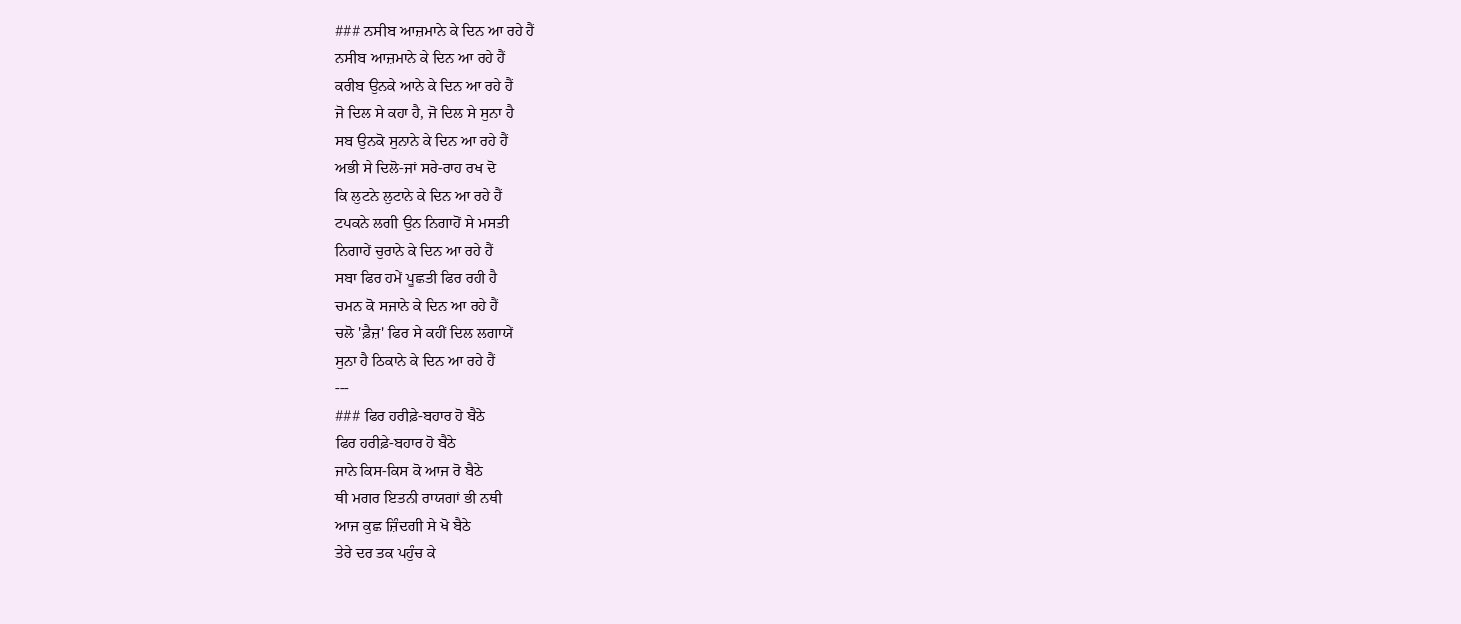### ਨਸੀਬ ਆਜ਼ਮਾਨੇ ਕੇ ਦਿਨ ਆ ਰਹੇ ਹੈਂ
ਨਸੀਬ ਆਜ਼ਮਾਨੇ ਕੇ ਦਿਨ ਆ ਰਹੇ ਹੈਂ
ਕਰੀਬ ਉਨਕੇ ਆਨੇ ਕੇ ਦਿਨ ਆ ਰਹੇ ਹੈਂ
ਜੋ ਦਿਲ ਸੇ ਕਹਾ ਹੈ, ਜੋ ਦਿਲ ਸੇ ਸੁਨਾ ਹੈ
ਸਬ ਉਨਕੋ ਸੁਨਾਨੇ ਕੇ ਦਿਨ ਆ ਰਹੇ ਹੈਂ
ਅਭੀ ਸੇ ਦਿਲੋ-ਜਾਂ ਸਰੇ-ਰਾਹ ਰਖ ਦੋ
ਕਿ ਲੁਟਨੇ ਲੁਟਾਨੇ ਕੇ ਦਿਨ ਆ ਰਹੇ ਹੈਂ
ਟਪਕਨੇ ਲਗੀ ਉਨ ਨਿਗਾਹੋਂ ਸੇ ਮਸਤੀ
ਨਿਗਾਹੇਂ ਚੁਰਾਨੇ ਕੇ ਦਿਨ ਆ ਰਹੇ ਹੈਂ
ਸਬਾ ਫਿਰ ਹਮੇਂ ਪੂਛਤੀ ਫਿਰ ਰਹੀ ਹੈ
ਚਮਨ ਕੋ ਸਜਾਨੇ ਕੇ ਦਿਨ ਆ ਰਹੇ ਹੈਂ
ਚਲੋ 'ਫ਼ੈਜ਼' ਫਿਰ ਸੇ ਕਹੀਂ ਦਿਲ ਲਗਾਯੇਂ
ਸੁਨਾ ਹੈ ਠਿਕਾਨੇ ਕੇ ਦਿਨ ਆ ਰਹੇ ਹੈਂ
---
### ਫਿਰ ਹਰੀਫ਼ੇ-ਬਹਾਰ ਹੋ ਬੈਠੇ
ਫਿਰ ਹਰੀਫ਼ੇ-ਬਹਾਰ ਹੋ ਬੈਠੇ
ਜਾਨੇ ਕਿਸ-ਕਿਸ ਕੋ ਆਜ ਰੋ ਬੈਠੇ
ਥੀ ਮਗਰ ਇਤਨੀ ਰਾਯਗਾਂ ਭੀ ਨਥੀ
ਆਜ ਕੁਛ ਜ਼ਿੰਦਗੀ ਸੇ ਖੋ ਬੈਠੇ
ਤੇਰੇ ਦਰ ਤਕ ਪਹੁੰਚ ਕੇ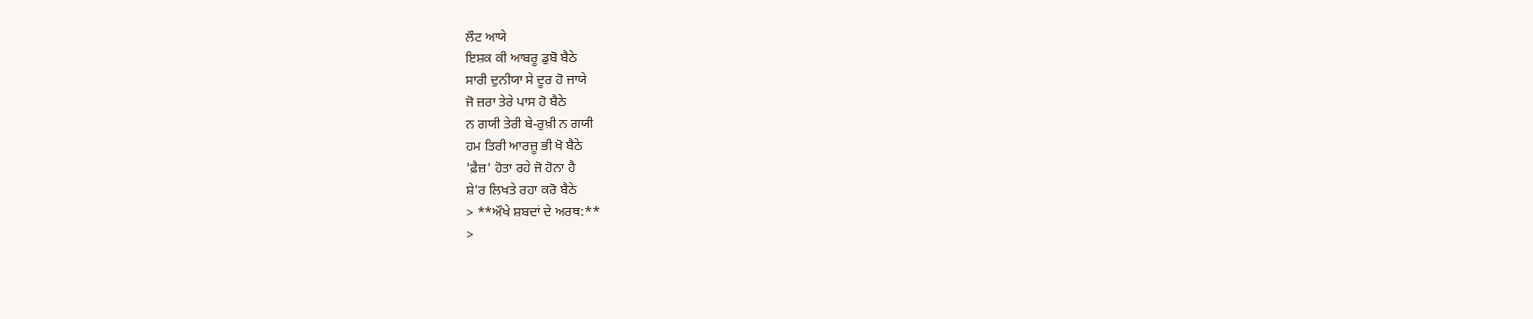ਲੌਟ ਆਯੇ
ਇਸ਼ਕ ਕੀ ਆਬਰੂ ਡੁਬੋ ਬੈਠੇ
ਸਾਰੀ ਦੁਨੀਯਾ ਸੇ ਦੂਰ ਹੋ ਜਾਯੇ
ਜੋ ਜ਼ਰਾ ਤੇਰੇ ਪਾਸ ਹੋ ਬੈਠੇ
ਨ ਗਯੀ ਤੇਰੀ ਬੇ-ਰੁਖ਼ੀ ਨ ਗਯੀ
ਹਮ ਤਿਰੀ ਆਰਜ਼ੂ ਭੀ ਖੋ ਬੈਠੇ
'ਫ਼ੈਜ਼' ਹੋਤਾ ਰਹੇ ਜੋ ਹੋਨਾ ਹੈ
ਸ਼ੇ'ਰ ਲਿਖਤੇ ਰਹਾ ਕਰੋ ਬੈਠੇ
> **ਔਖੇ ਸ਼ਬਦਾਂ ਦੇ ਅਰਥ:**
>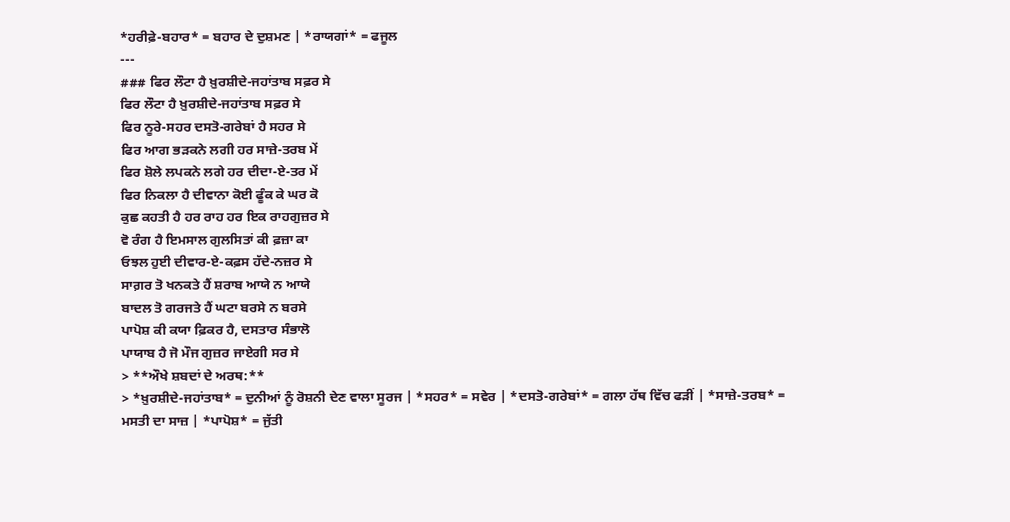*ਹਰੀਫ਼ੇ-ਬਹਾਰ* = ਬਹਾਰ ਦੇ ਦੁਸ਼ਮਣ | *ਰਾਯਗਾਂ* = ਫਜੂਲ
---
### ਫਿਰ ਲੌਟਾ ਹੈ ਖ਼ੁਰਸ਼ੀਦੇ-ਜਹਾਂਤਾਬ ਸਫ਼ਰ ਸੇ
ਫਿਰ ਲੌਟਾ ਹੈ ਖ਼ੁਰਸ਼ੀਦੇ-ਜਹਾਂਤਾਬ ਸਫ਼ਰ ਸੇ
ਫਿਰ ਨੂਰੇ-ਸਹਰ ਦਸਤੋ-ਗਰੇਬਾਂ ਹੈ ਸਹਰ ਸੇ
ਫਿਰ ਆਗ ਭੜਕਨੇ ਲਗੀ ਹਰ ਸਾਜ਼ੇ-ਤਰਬ ਮੇਂ
ਫਿਰ ਸ਼ੋਲੇ ਲਪਕਨੇ ਲਗੇ ਹਰ ਦੀਦਾ-ਏ-ਤਰ ਮੇਂ
ਫਿਰ ਨਿਕਲਾ ਹੈ ਦੀਵਾਨਾ ਕੋਈ ਫੂੰਕ ਕੇ ਘਰ ਕੋ
ਕੁਛ ਕਹਤੀ ਹੈ ਹਰ ਰਾਹ ਹਰ ਇਕ ਰਾਹਗੁਜ਼ਰ ਸੇ
ਵੋ ਰੰਗ ਹੈ ਇਮਸਾਲ ਗੁਲਸਿਤਾਂ ਕੀ ਫ਼ਜ਼ਾ ਕਾ
ਓਝਲ ਹੁਈ ਦੀਵਾਰ-ਏ-ਕਫ਼ਸ ਹੱਦੇ-ਨਜ਼ਰ ਸੇ
ਸਾਗ਼ਰ ਤੋ ਖਨਕਤੇ ਹੈਂ ਸ਼ਰਾਬ ਆਯੇ ਨ ਆਯੇ
ਬਾਦਲ ਤੋ ਗਰਜਤੇ ਹੈਂ ਘਟਾ ਬਰਸੇ ਨ ਬਰਸੇ
ਪਾਪੋਸ਼ ਕੀ ਕਯਾ ਫ਼ਿਕਰ ਹੈ, ਦਸਤਾਰ ਸੰਭਾਲੋ
ਪਾਯਾਬ ਹੈ ਜੋ ਮੌਜ ਗੁਜ਼ਰ ਜਾਏਗੀ ਸਰ ਸੇ
> **ਔਖੇ ਸ਼ਬਦਾਂ ਦੇ ਅਰਥ:**
> *ਖ਼ੁਰਸ਼ੀਦੇ-ਜਹਾਂਤਾਬ* = ਦੁਨੀਆਂ ਨੂੰ ਰੋਸ਼ਨੀ ਦੇਣ ਵਾਲਾ ਸੂਰਜ | *ਸਹਰ* = ਸਵੇਰ | *ਦਸਤੋ-ਗਰੇਬਾਂ* = ਗਲਾ ਹੱਥ ਵਿੱਚ ਫੜੀਂ | *ਸਾਜ਼ੇ-ਤਰਬ* = ਮਸਤੀ ਦਾ ਸਾਜ਼ | *ਪਾਪੋਸ਼* = ਜੁੱਤੀ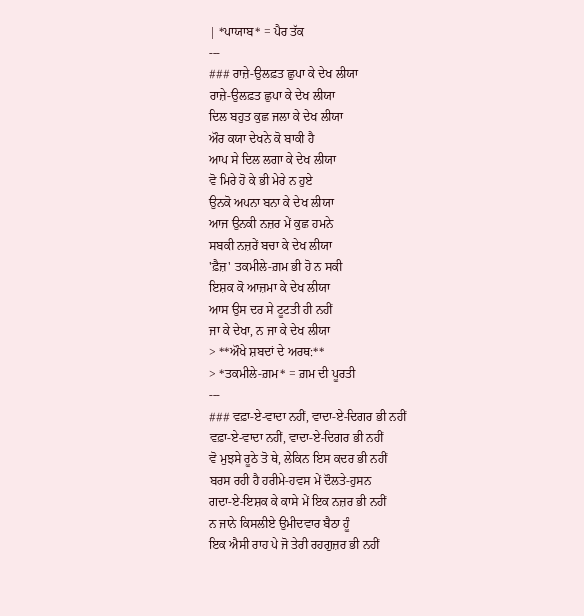| *ਪਾਯਾਬ* = ਪੈਰ ਤੱਕ
---
### ਰਾਜ਼ੇ-ਉਲਫ਼ਤ ਛੁਪਾ ਕੇ ਦੇਖ ਲੀਯਾ
ਰਾਜ਼ੇ-ਉਲਫ਼ਤ ਛੁਪਾ ਕੇ ਦੇਖ ਲੀਯਾ
ਦਿਲ ਬਹੁਤ ਕੁਛ ਜਲਾ ਕੇ ਦੇਖ ਲੀਯਾ
ਔਰ ਕਯਾ ਦੇਖਨੇ ਕੋ ਬਾਕੀ ਹੈ
ਆਪ ਸੇ ਦਿਲ ਲਗਾ ਕੇ ਦੇਖ ਲੀਯਾ
ਵੋ ਮਿਰੇ ਹੋ ਕੇ ਭੀ ਮੇਰੇ ਨ ਹੁਏ
ਉਨਕੋ ਅਪਨਾ ਬਨਾ ਕੇ ਦੇਖ ਲੀਯਾ
ਆਜ ਉਨਕੀ ਨਜ਼ਰ ਮੇਂ ਕੁਛ ਹਮਨੇ
ਸਬਕੀ ਨਜ਼ਰੇਂ ਬਚਾ ਕੇ ਦੇਖ ਲੀਯਾ
'ਫ਼ੈਜ਼' ਤਕਮੀਲੇ-ਗ਼ਮ ਭੀ ਹੋ ਨ ਸਕੀ
ਇਸ਼ਕ ਕੋ ਆਜ਼ਮਾ ਕੇ ਦੇਖ ਲੀਯਾ
ਆਸ ਉਸ ਦਰ ਸੇ ਟੂਟਤੀ ਹੀ ਨਹੀਂ
ਜਾ ਕੇ ਦੇਖਾ, ਨ ਜਾ ਕੇ ਦੇਖ ਲੀਯਾ
> **ਔਖੇ ਸ਼ਬਦਾਂ ਦੇ ਅਰਥ:**
> *ਤਕਮੀਲੇ-ਗ਼ਮ* = ਗ਼ਮ ਦੀ ਪੂਰਤੀ
---
### ਵਫ਼ਾ-ਏ-ਵਾਦਾ ਨਹੀਂ, ਵਾਦਾ-ਏ-ਦਿਗਰ ਭੀ ਨਹੀਂ
ਵਫ਼ਾ-ਏ-ਵਾਦਾ ਨਹੀਂ, ਵਾਦਾ-ਏ-ਦਿਗਰ ਭੀ ਨਹੀਂ
ਵੋ ਮੁਝਸੇ ਰੂਠੇ ਤੋ ਥੇ, ਲੇਕਿਨ ਇਸ ਕਦਰ ਭੀ ਨਹੀਂ
ਬਰਸ ਰਹੀ ਹੈ ਹਰੀਮੇ-ਹਵਸ ਮੇਂ ਦੌਲਤੇ-ਹੁਸਨ
ਗਦਾ-ਏ-ਇਸ਼ਕ ਕੇ ਕਾਸੇ ਮੇਂ ਇਕ ਨਜ਼ਰ ਭੀ ਨਹੀਂ
ਨ ਜਾਨੇ ਕਿਸਲੀਏ ਉਮੀਦਵਾਰ ਬੈਠਾ ਹੂੰ
ਇਕ ਐਸੀ ਰਾਹ ਪੇ ਜੋ ਤੇਰੀ ਰਹਗੁਜ਼ਰ ਭੀ ਨਹੀਂ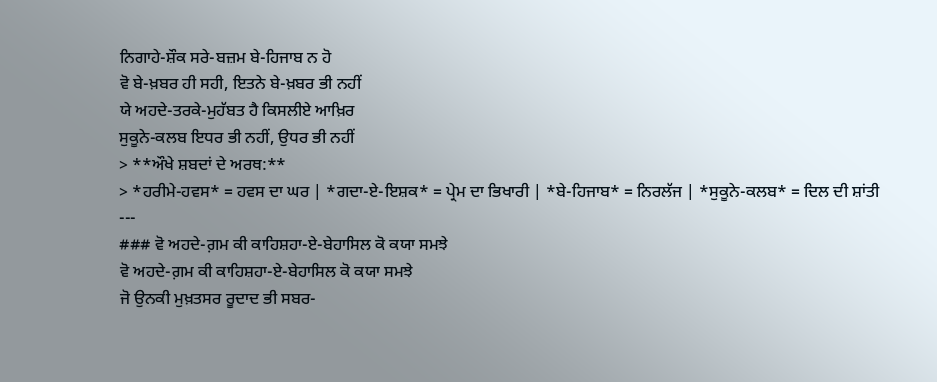ਨਿਗਾਹੇ-ਸ਼ੌਕ ਸਰੇ-ਬਜ਼ਮ ਬੇ-ਹਿਜਾਬ ਨ ਹੋ
ਵੋ ਬੇ-ਖ਼ਬਰ ਹੀ ਸਹੀ, ਇਤਨੇ ਬੇ-ਖ਼ਬਰ ਭੀ ਨਹੀਂ
ਯੇ ਅਹਦੇ-ਤਰਕੇ-ਮੁਹੱਬਤ ਹੈ ਕਿਸਲੀਏ ਆਖ਼ਿਰ
ਸੁਕੂਨੇ-ਕਲਬ ਇਧਰ ਭੀ ਨਹੀਂ, ਉਧਰ ਭੀ ਨਹੀਂ
> **ਔਖੇ ਸ਼ਬਦਾਂ ਦੇ ਅਰਥ:**
> *ਹਰੀਮੇ-ਹਵਸ* = ਹਵਸ ਦਾ ਘਰ | *ਗਦਾ-ਏ-ਇਸ਼ਕ* = ਪ੍ਰੇਮ ਦਾ ਭਿਖਾਰੀ | *ਬੇ-ਹਿਜਾਬ* = ਨਿਰਲੱਜ | *ਸੁਕੂਨੇ-ਕਲਬ* = ਦਿਲ ਦੀ ਸ਼ਾਂਤੀ
---
### ਵੋ ਅਹਦੇ-ਗ਼ਮ ਕੀ ਕਾਹਿਸ਼ਹਾ-ਏ-ਬੇਹਾਸਿਲ ਕੋ ਕਯਾ ਸਮਝੇ
ਵੋ ਅਹਦੇ-ਗ਼ਮ ਕੀ ਕਾਹਿਸ਼ਹਾ-ਏ-ਬੇਹਾਸਿਲ ਕੋ ਕਯਾ ਸਮਝੇ
ਜੋ ਉਨਕੀ ਮੁਖ਼ਤਸਰ ਰੂਦਾਦ ਭੀ ਸਬਰ-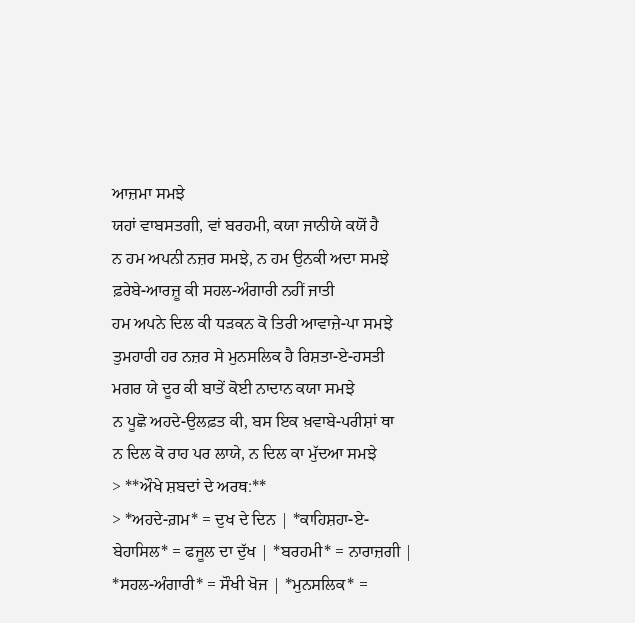ਆਜ਼ਮਾ ਸਮਝੇ
ਯਹਾਂ ਵਾਬਸਤਗੀ, ਵਾਂ ਬਰਹਮੀ, ਕਯਾ ਜਾਨੀਯੇ ਕਯੋਂ ਹੈ
ਨ ਹਮ ਅਪਨੀ ਨਜ਼ਰ ਸਮਝੇ, ਨ ਹਮ ਉਨਕੀ ਅਦਾ ਸਮਝੇ
ਫ਼ਰੇਬੇ-ਆਰਜ਼ੂ ਕੀ ਸਹਲ-ਅੰਗਾਰੀ ਨਹੀਂ ਜਾਤੀ
ਹਮ ਅਪਨੇ ਦਿਲ ਕੀ ਧੜਕਨ ਕੋ ਤਿਰੀ ਆਵਾਜ਼ੇ-ਪਾ ਸਮਝੇ
ਤੁਮਹਾਰੀ ਹਰ ਨਜ਼ਰ ਸੇ ਮੁਨਸਲਿਕ ਹੈ ਰਿਸ਼ਤਾ-ਏ-ਹਸਤੀ
ਮਗਰ ਯੇ ਦੂਰ ਕੀ ਬਾਤੇਂ ਕੋਈ ਨਾਦਾਨ ਕਯਾ ਸਮਝੇ
ਨ ਪੂਛੋ ਅਹਦੇ-ਉਲਫ਼ਤ ਕੀ, ਬਸ ਇਕ ਖ਼ਵਾਬੇ-ਪਰੀਸ਼ਾਂ ਥਾ
ਨ ਦਿਲ ਕੋ ਰਾਹ ਪਰ ਲਾਯੇ, ਨ ਦਿਲ ਕਾ ਮੁੱਦਆ ਸਮਝੇ
> **ਔਖੇ ਸ਼ਬਦਾਂ ਦੇ ਅਰਥ:**
> *ਅਹਦੇ-ਗ਼ਮ* = ਦੁਖ ਦੇ ਦਿਨ | *ਕਾਹਿਸ਼ਹਾ-ਏ-ਬੇਹਾਸਿਲ* = ਫਜੂਲ ਦਾ ਦੁੱਖ | *ਬਰਹਮੀ* = ਨਾਰਾਜ਼ਗੀ | *ਸਹਲ-ਅੰਗਾਰੀ* = ਸੌਖੀ ਖੋਜ | *ਮੁਨਸਲਿਕ* =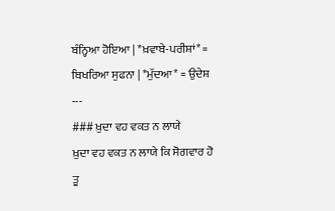ਬੰਨ੍ਹਿਆ ਹੋਇਆ | *ਖ਼ਵਾਬੇ-ਪਰੀਸ਼ਾਂ* = ਬਿਖਰਿਆ ਸੁਫਨਾ | *ਮੁੱਦਆ* = ਉਦੇਸ਼
---
### ਖ਼ੁਦਾ ਵਹ ਵਕਤ ਨ ਲਾਯੇ
ਖ਼ੁਦਾ ਵਹ ਵਕਤ ਨ ਲਾਯੇ ਕਿ ਸੋਗਵਾਰ ਹੋ ਤੂ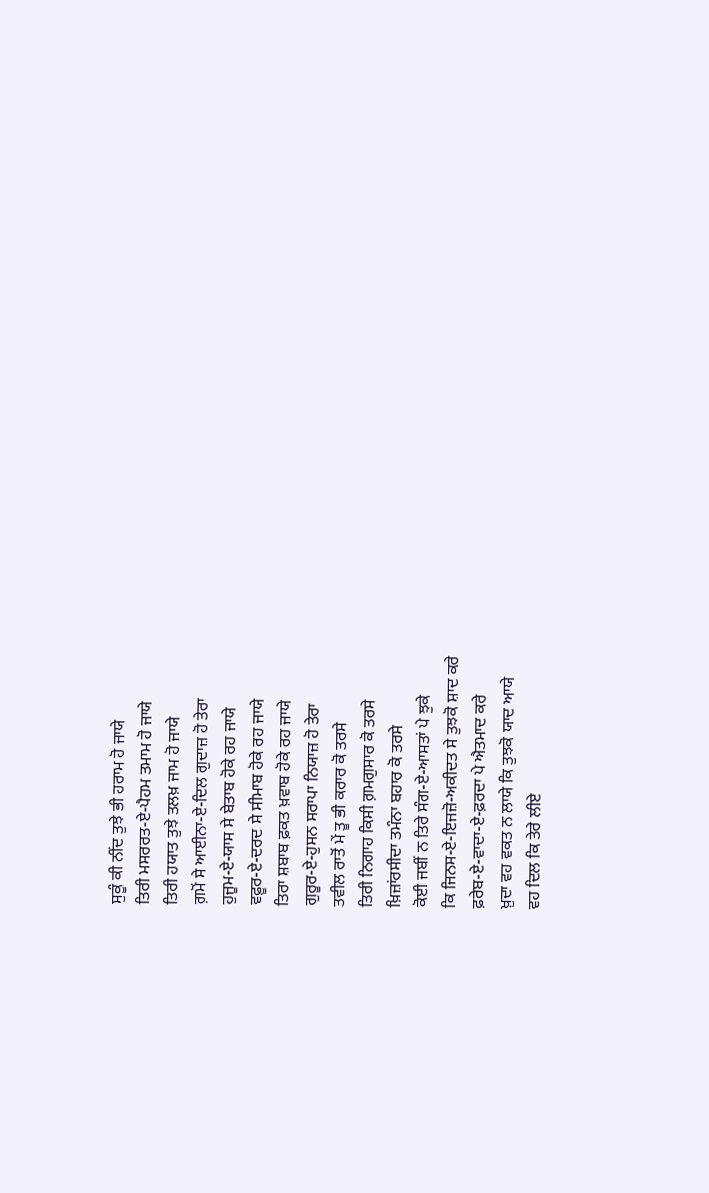ਸੁਕੂੰ ਕੀ ਨੀਂਦ ਤੁਝੇ ਭੀ ਹਰਾਮ ਹੋ ਜਾਯੇ
ਤਿਰੀ ਮਸਰਰਤ-ਏ-ਪੈਹਮ ਤਮਾਮ ਹੋ ਜਾਯੇ
ਤਿਰੀ ਹਯਾਤ ਤੁਝੇ ਤਲਖ਼ ਜਾਮ ਹੋ ਜਾਯੇ
ਗ਼ਮੋਂ ਸੇ ਆਈਨਾ-ਏ-ਦਿਲ ਗੁਦਾਜ਼ ਹੋ ਤੇਰਾ
ਹੁਜੂਮ-ਏ-ਯਾਸ ਸੇ ਬੇਤਾਬ ਹੋਕੇ ਰਹ ਜਾਯੇ
ਵਫ਼ੂਰ-ਏ-ਦਰਦ ਸੇ ਸੀਮਾਬ ਹੋਕੇ ਰਹ ਜਾਯੇ
ਤਿਰਾ ਸ਼ਬਾਬ ਫ਼ਕਤ ਖ਼ਵਾਬ ਹੋਕੇ ਰਹ ਜਾਯੇ
ਗੁਰੂਰ-ਏ-ਹੁਸਨ ਸਰਾਪਾ ਨਿਯਾਜ਼ ਹੋ ਤੇਰਾ
ਤਵੀਲ ਰਾਤੋਂ ਮੇਂ ਤੂ ਭੀ ਕਰਾਰ ਕੋ ਤਰਸੇ
ਤਿਰੀ ਨਿਗਾਹ ਕਿਸੀ ਗ਼ਮਗੁਸਾਰ ਕੋ ਤਰਸੇ
ਖ਼ਿਜ਼ਾਂਰਸੀਦਾ ਤਮੰਨਾ ਬਹਾਰ ਕੋ ਤਰਸੇ
ਕੋਈ ਜਬੀਂ ਨ ਤਿਰੇ ਸੰਗ-ਏ-ਆਸਤਾਂ ਪੇ ਝੁਕੇ
ਕਿ ਜਿਨਸ-ਏ-ਇਜਜ਼ੋ-ਅਕੀਦਤ ਸੇ ਤੁਝਕੋ ਸ਼ਾਦ ਕਰੇ
ਫ਼ਰੇਬ-ਏ-ਵਾਦਾ-ਏ-ਫ਼ਰਦਾ ਪੇ ਐਤਮਾਦ ਕਰੇ
ਖ਼ੁਦਾ ਵਹ ਵਕਤ ਨ ਲਾਯੇ ਕਿ ਤੁਝਕੋ ਯਾਦ ਆਯੇ
ਵਹ ਦਿਲ ਕਿ ਤੇਰੇ ਲੀਏ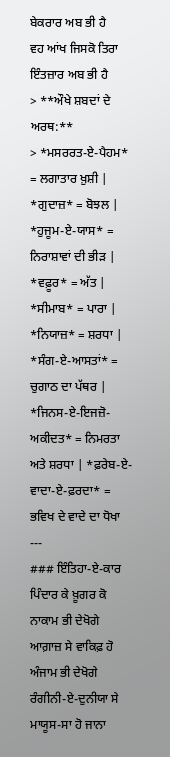ਬੇਕਰਾਰ ਅਬ ਭੀ ਹੈ
ਵਹ ਆਂਖ ਜਿਸਕੋ ਤਿਰਾ ਇੰਤਜ਼ਾਰ ਅਬ ਭੀ ਹੈ
> **ਔਖੇ ਸ਼ਬਦਾਂ ਦੇ ਅਰਥ:**
> *ਮਸਰਰਤ-ਏ-ਪੈਹਮ* = ਲਗਾਤਾਰ ਖ਼ੁਸ਼ੀ | *ਗੁਦਾਜ਼* = ਬੋਝਲ | *ਹੁਜੂਮ-ਏ-ਯਾਸ* = ਨਿਰਾਸ਼ਾਵਾਂ ਦੀ ਭੀੜ | *ਵਫ਼ੂਰ* = ਅੱਤ | *ਸੀਮਾਬ* = ਪਾਰਾ | *ਨਿਯਾਜ਼* = ਸ਼ਰਧਾ | *ਸੰਗ-ਏ-ਆਸਤਾਂ* = ਚੁਗਾਠ ਦਾ ਪੱਥਰ | *ਜਿਨਸ-ਏ-ਇਜਜ਼ੋ-ਅਕੀਦਤ* = ਨਿਮਰਤਾ ਅਤੇ ਸ਼ਰਧਾ | *ਫ਼ਰੇਬ-ਏ-ਵਾਦਾ-ਏ-ਫ਼ਰਦਾ* = ਭਵਿਖ ਦੇ ਵਾਦੇ ਦਾ ਧੋਖਾ
---
### ਇੰਤਿਹਾ-ਏ-ਕਾਰ
ਪਿੰਦਾਰ ਕੇ ਖ਼ੂਗਰ ਕੋ
ਨਾਕਾਮ ਭੀ ਦੇਖੋਗੇ
ਆਗ਼ਾਜ਼ ਸੇ ਵਾਕਿਫ਼ ਹੋ
ਅੰਜਾਮ ਭੀ ਦੇਖੋਗੇ
ਰੰਗੀਨੀ-ਏ-ਦੁਨੀਯਾ ਸੇ
ਮਾਯੂਸ-ਸਾ ਹੋ ਜਾਨਾ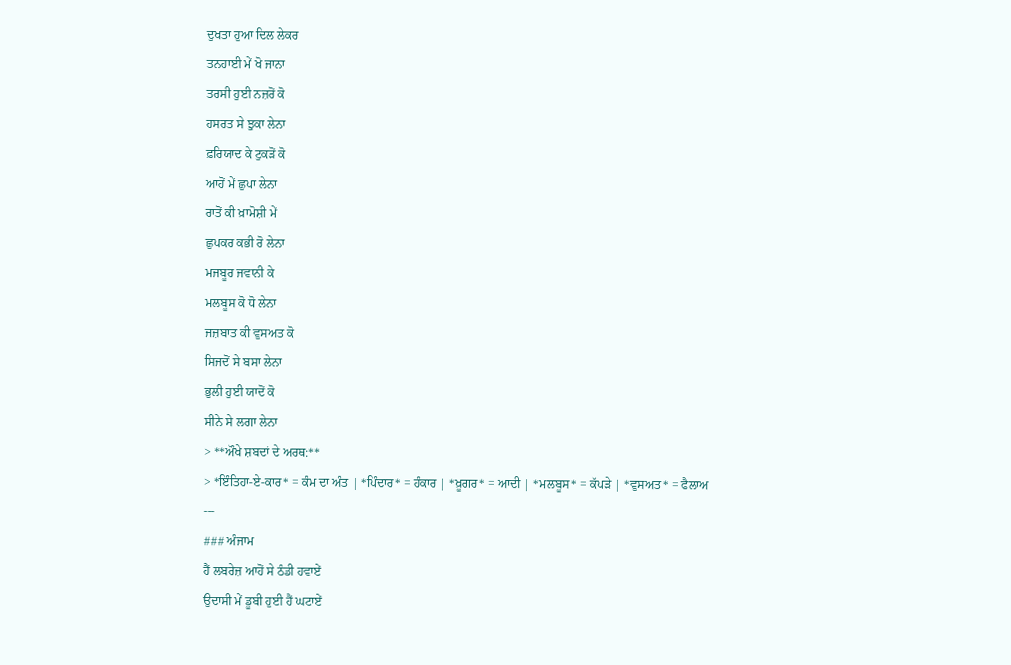ਦੁਖਤਾ ਹੁਆ ਦਿਲ ਲੇਕਰ
ਤਨਹਾਈ ਮੇਂ ਖੋ ਜਾਨਾ
ਤਰਸੀ ਹੁਈ ਨਜ਼ਰੋਂ ਕੋ
ਹਸਰਤ ਸੇ ਝੁਕਾ ਲੇਨਾ
ਫ਼ਰਿਯਾਦ ਕੇ ਟੁਕੜੋਂ ਕੋ
ਆਹੋਂ ਮੇਂ ਛੁਪਾ ਲੇਨਾ
ਰਾਤੋਂ ਕੀ ਖ਼ਾਮੋਸ਼ੀ ਮੇਂ
ਛੁਪਕਰ ਕਭੀ ਰੋ ਲੇਨਾ
ਮਜਬੂਰ ਜਵਾਨੀ ਕੇ
ਮਲਬੂਸ ਕੋ ਧੋ ਲੇਨਾ
ਜਜ਼ਬਾਤ ਕੀ ਵੁਸਅਤ ਕੋ
ਸਿਜਦੋਂ ਸੇ ਬਸਾ ਲੇਨਾ
ਭੁਲੀ ਹੁਈ ਯਾਦੋਂ ਕੋ
ਸੀਨੇ ਸੇ ਲਗਾ ਲੇਨਾ
> **ਔਖੇ ਸ਼ਬਦਾਂ ਦੇ ਅਰਥ:**
> *ਇੰਤਿਹਾ-ਏ-ਕਾਰ* = ਕੰਮ ਦਾ ਅੰਤ | *ਪਿੰਦਾਰ* = ਹੰਕਾਰ | *ਖ਼ੂਗਰ* = ਆਦੀ | *ਮਲਬੂਸ* = ਕੱਪੜੇ | *ਵੁਸਅਤ* = ਫੈਲਾਅ
---
### ਅੰਜਾਮ
ਹੈਂ ਲਬਰੇਜ਼ ਆਹੋਂ ਸੇ ਠੰਡੀ ਹਵਾਏਂ
ਉਦਾਸੀ ਮੇਂ ਡੂਬੀ ਹੁਈ ਹੈਂ ਘਟਾਏਂ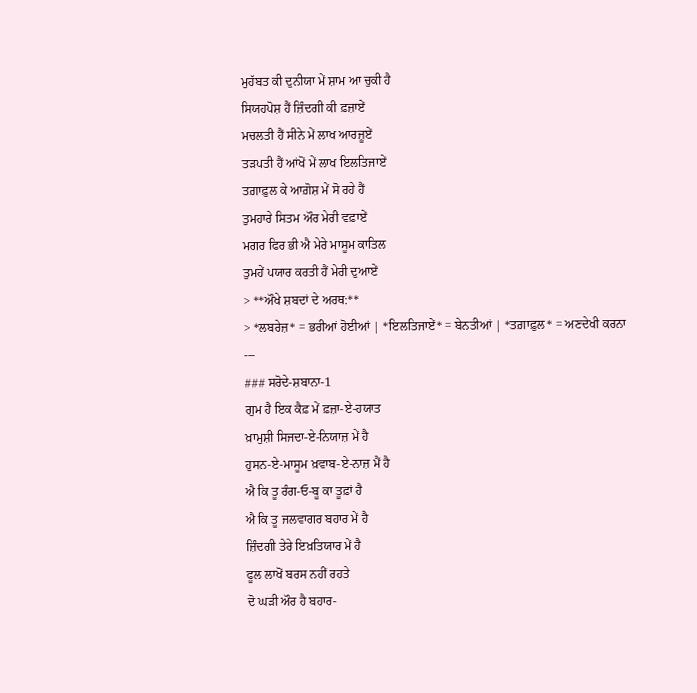ਮੁਹੱਬਤ ਕੀ ਦੁਨੀਯਾ ਮੇਂ ਸ਼ਾਮ ਆ ਚੁਕੀ ਹੈ
ਸਿਯਹਪੋਸ਼ ਹੈਂ ਜ਼ਿੰਦਗੀ ਕੀ ਫ਼ਜ਼ਾਏਂ
ਮਚਲਤੀ ਹੈਂ ਸੀਨੇ ਮੇਂ ਲਾਖ ਆਰਜ਼ੂਏਂ
ਤੜਪਤੀ ਹੈਂ ਆਂਖੋਂ ਮੇਂ ਲਾਖ ਇਲਤਿਜਾਏਂ
ਤਗ਼ਾਫ਼ੁਲ ਕੇ ਆਗ਼ੋਸ਼ ਮੇਂ ਸੋ ਰਹੇ ਹੈਂ
ਤੁਮਹਾਰੇ ਸਿਤਮ ਔਰ ਮੇਰੀ ਵਫ਼ਾਏਂ
ਮਗਰ ਫਿਰ ਭੀ ਐ ਮੇਰੇ ਮਾਸੂਮ ਕਾਤਿਲ
ਤੁਮਹੇਂ ਪਯਾਰ ਕਰਤੀ ਹੈਂ ਮੇਰੀ ਦੁਆਏਂ
> **ਔਖੇ ਸ਼ਬਦਾਂ ਦੇ ਅਰਥ:**
> *ਲਬਰੇਜ਼* = ਭਰੀਆਂ ਹੋਈਆਂ | *ਇਲਤਿਜਾਏਂ* = ਬੇਨਤੀਆਂ | *ਤਗ਼ਾਫ਼ੁਲ* = ਅਣਦੇਖੀ ਕਰਨਾ
---
### ਸਰੋਦੇ-ਸ਼ਬਾਨਾ-1
ਗੁਮ ਹੈ ਇਕ ਕੈਫ਼ ਮੇਂ ਫ਼ਜ਼ਾ-ਏ-ਹਯਾਤ
ਖ਼ਾਮੁਸ਼ੀ ਸਿਜਦਾ-ਏ-ਨਿਯਾਜ਼ ਮੇਂ ਹੈ
ਹੁਸਨ-ਏ-ਮਾਸੂਮ ਖ਼ਵਾਬ-ਏ-ਨਾਜ਼ ਮੈਂ ਹੈ
ਐ ਕਿ ਤੂ ਰੰਗ-ਓ-ਬੂ ਕਾ ਤੂਫ਼ਾਂ ਹੈ
ਐ ਕਿ ਤੂ ਜਲਵਾਗਰ ਬਹਾਰ ਮੇਂ ਹੈ
ਜ਼ਿੰਦਗੀ ਤੇਰੇ ਇਖ਼ਤਿਯਾਰ ਮੇਂ ਹੈ
ਫੂਲ ਲਾਖੋਂ ਬਰਸ ਨਹੀਂ ਰਹਤੇ
ਦੋ ਘੜੀ ਔਰ ਹੈ ਬਹਾਰ-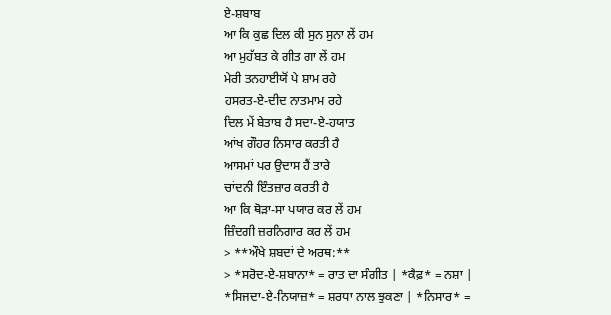ਏ-ਸ਼ਬਾਬ
ਆ ਕਿ ਕੁਛ ਦਿਲ ਕੀ ਸੁਨ ਸੁਨਾ ਲੇਂ ਹਮ
ਆ ਮੁਹੱਬਤ ਕੇ ਗੀਤ ਗਾ ਲੇਂ ਹਮ
ਮੇਰੀ ਤਨਹਾਈਯੋਂ ਪੇ ਸ਼ਾਮ ਰਹੇ
ਹਸਰਤ-ਏ-ਦੀਦ ਨਾਤਮਾਮ ਰਹੇ
ਦਿਲ ਮੇਂ ਬੇਤਾਬ ਹੈ ਸਦਾ-ਏ-ਹਯਾਤ
ਆਂਖ ਗੌਹਰ ਨਿਸਾਰ ਕਰਤੀ ਹੈ
ਆਸਮਾਂ ਪਰ ਉਦਾਸ ਹੈਂ ਤਾਰੇ
ਚਾਂਦਨੀ ਇੰਤਜ਼ਾਰ ਕਰਤੀ ਹੈ
ਆ ਕਿ ਥੋੜਾ-ਸਾ ਪਯਾਰ ਕਰ ਲੇਂ ਹਮ
ਜ਼ਿੰਦਗੀ ਜ਼ਰਨਿਗਾਰ ਕਰ ਲੇਂ ਹਮ
> **ਔਖੇ ਸ਼ਬਦਾਂ ਦੇ ਅਰਥ:**
> *ਸਰੋਦ-ਏ-ਸ਼ਬਾਨਾ* = ਰਾਤ ਦਾ ਸੰਗੀਤ | *ਕੈਫ਼* = ਨਸ਼ਾ | *ਸਿਜਦਾ-ਏ-ਨਿਯਾਜ਼* = ਸ਼ਰਧਾ ਨਾਲ ਝੁਕਣਾ | *ਨਿਸਾਰ* =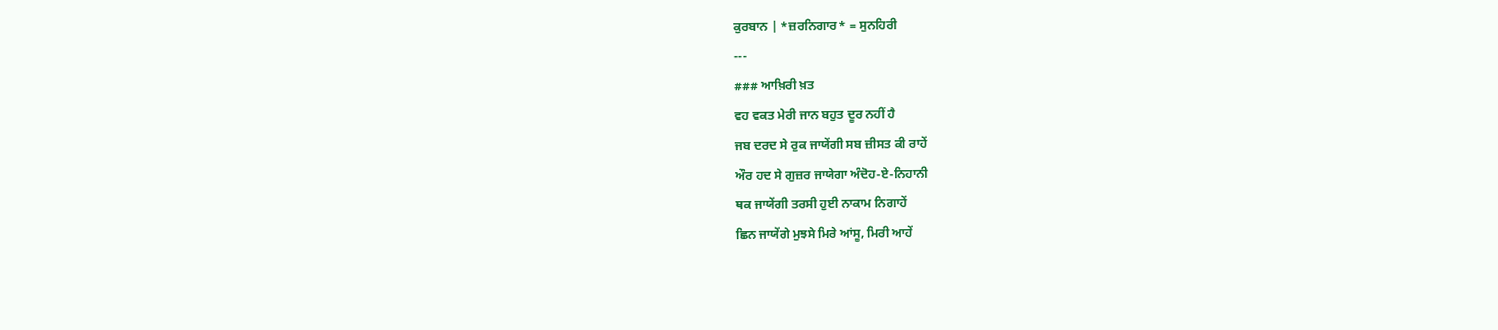ਕੁਰਬਾਨ | *ਜ਼ਰਨਿਗਾਰ* = ਸੁਨਹਿਰੀ
---
### ਆਖ਼ਿਰੀ ਖ਼ਤ
ਵਹ ਵਕਤ ਮੇਰੀ ਜਾਨ ਬਹੁਤ ਦੂਰ ਨਹੀਂ ਹੈ
ਜਬ ਦਰਦ ਸੇ ਰੁਕ ਜਾਯੇਂਗੀ ਸਬ ਜ਼ੀਸਤ ਕੀ ਰਾਹੇਂ
ਔਰ ਹਦ ਸੇ ਗੁਜ਼ਰ ਜਾਯੇਗਾ ਅੰਦੋਹ-ਏ-ਨਿਹਾਨੀ
ਥਕ ਜਾਯੇਂਗੀ ਤਰਸੀ ਹੁਈ ਨਾਕਾਮ ਨਿਗਾਹੇਂ
ਛਿਨ ਜਾਯੇਂਗੇ ਮੁਝਸੇ ਮਿਰੇ ਆਂਸੂ, ਮਿਰੀ ਆਹੇਂ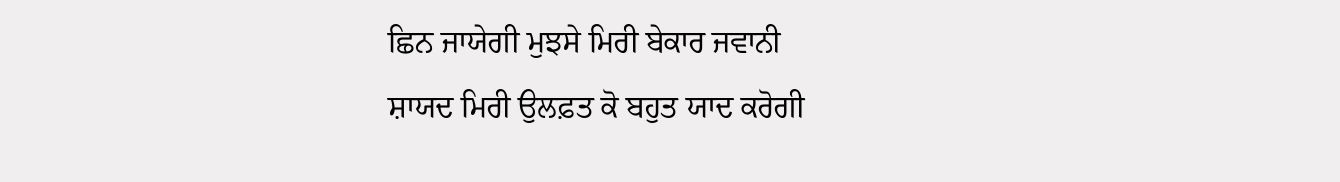ਛਿਨ ਜਾਯੇਗੀ ਮੁਝਸੇ ਮਿਰੀ ਬੇਕਾਰ ਜਵਾਨੀ
ਸ਼ਾਯਦ ਮਿਰੀ ਉਲਫ਼ਤ ਕੋ ਬਹੁਤ ਯਾਦ ਕਰੋਗੀ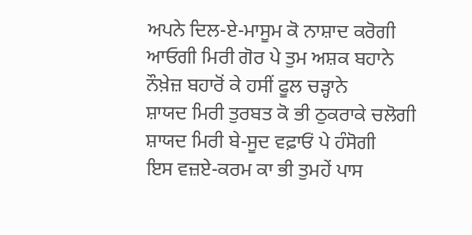ਅਪਨੇ ਦਿਲ-ਏ-ਮਾਸੂਮ ਕੋ ਨਾਸ਼ਾਦ ਕਰੋਗੀ
ਆਓਗੀ ਮਿਰੀ ਗੋਰ ਪੇ ਤੁਮ ਅਸ਼ਕ ਬਹਾਨੇ
ਨੌਖ਼ੇਜ਼ ਬਹਾਰੋਂ ਕੇ ਹਸੀਂ ਫੂਲ ਚੜ੍ਹਾਨੇ
ਸ਼ਾਯਦ ਮਿਰੀ ਤੁਰਬਤ ਕੋ ਭੀ ਠੁਕਰਾਕੇ ਚਲੋਗੀ
ਸ਼ਾਯਦ ਮਿਰੀ ਬੇ-ਸੂਦ ਵਫ਼ਾਓਂ ਪੇ ਹੰਸੋਗੀ
ਇਸ ਵਜ਼ਏ-ਕਰਮ ਕਾ ਭੀ ਤੁਮਹੇਂ ਪਾਸ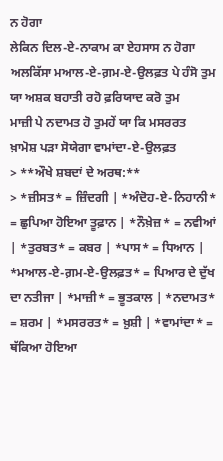ਨ ਹੋਗਾ
ਲੇਕਿਨ ਦਿਲ-ਏ-ਨਾਕਾਮ ਕਾ ਏਹਸਾਸ ਨ ਹੋਗਾ
ਅਲਕਿੱਸਾ ਮਆਲ-ਏ-ਗ਼ਮ-ਏ-ਉਲਫ਼ਤ ਪੇ ਹੰਸੋ ਤੁਮ
ਯਾ ਅਸ਼ਕ ਬਹਾਤੀ ਰਹੋ ਫ਼ਰਿਯਾਦ ਕਰੋ ਤੁਮ
ਮਾਜ਼ੀ ਪੇ ਨਦਾਮਤ ਹੋ ਤੁਮਹੇਂ ਯਾ ਕਿ ਮਸਰਰਤ
ਖ਼ਾਮੋਸ਼ ਪੜਾ ਸੋਯੇਗਾ ਵਾਮਾਂਦਾ-ਏ-ਉਲਫ਼ਤ
> **ਔਖੇ ਸ਼ਬਦਾਂ ਦੇ ਅਰਥ:**
> *ਜ਼ੀਸਤ* = ਜ਼ਿੰਦਗੀ | *ਅੰਦੋਹ-ਏ-ਨਿਹਾਨੀ* = ਛੁਪਿਆ ਹੋਇਆ ਤੂਫ਼ਾਨ | *ਨੌਖ਼ੇਜ਼* = ਨਵੀਆਂ | *ਤੁਰਬਤ* = ਕਬਰ | *ਪਾਸ* = ਧਿਆਨ | *ਮਆਲ-ਏ-ਗ਼ਮ-ਏ-ਉਲਫ਼ਤ* = ਪਿਆਰ ਦੇ ਦੁੱਖ ਦਾ ਨਤੀਜਾ | *ਮਾਜ਼ੀ* = ਭੂਤਕਾਲ | *ਨਦਾਮਤ* = ਸ਼ਰਮ | *ਮਸਰਰਤ* = ਖ਼ੁਸ਼ੀ | *ਵਾਮਾਂਦਾ* = ਥੱਕਿਆ ਹੋਇਆ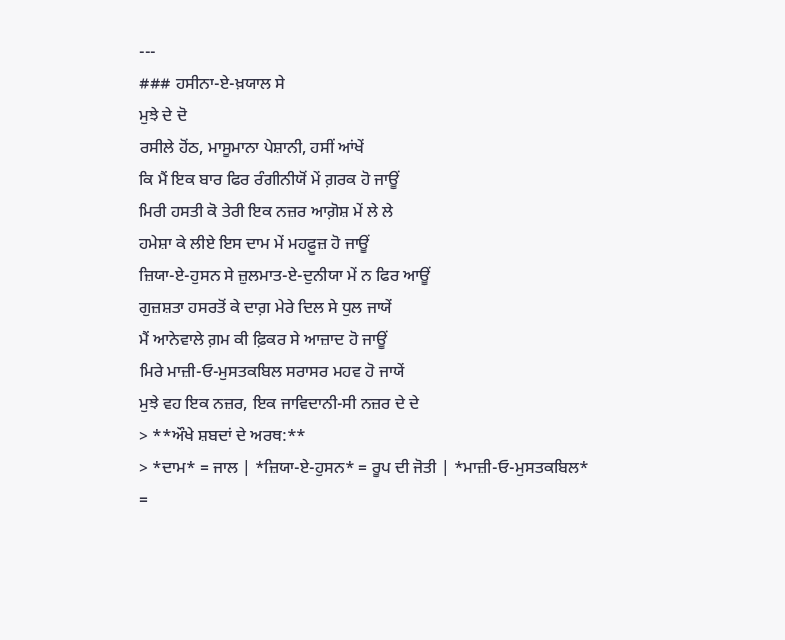---
### ਹਸੀਨਾ-ਏ-ਖ਼ਯਾਲ ਸੇ
ਮੁਝੇ ਦੇ ਦੋ
ਰਸੀਲੇ ਹੋਂਠ, ਮਾਸੂਮਾਨਾ ਪੇਸ਼ਾਨੀ, ਹਸੀਂ ਆਂਖੇਂ
ਕਿ ਮੈਂ ਇਕ ਬਾਰ ਫਿਰ ਰੰਗੀਨੀਯੋਂ ਮੇਂ ਗ਼ਰਕ ਹੋ ਜਾਊਂ
ਮਿਰੀ ਹਸਤੀ ਕੋ ਤੇਰੀ ਇਕ ਨਜ਼ਰ ਆਗ਼ੋਸ਼ ਮੇਂ ਲੇ ਲੇ
ਹਮੇਸ਼ਾ ਕੇ ਲੀਏ ਇਸ ਦਾਮ ਮੇਂ ਮਹਫ਼ੂਜ਼ ਹੋ ਜਾਊਂ
ਜ਼ਿਯਾ-ਏ-ਹੁਸਨ ਸੇ ਜ਼ੁਲਮਾਤ-ਏ-ਦੁਨੀਯਾ ਮੇਂ ਨ ਫਿਰ ਆਊਂ
ਗੁਜ਼ਸ਼ਤਾ ਹਸਰਤੋਂ ਕੇ ਦਾਗ਼ ਮੇਰੇ ਦਿਲ ਸੇ ਧੁਲ ਜਾਯੇਂ
ਮੈਂ ਆਨੇਵਾਲੇ ਗ਼ਮ ਕੀ ਫ਼ਿਕਰ ਸੇ ਆਜ਼ਾਦ ਹੋ ਜਾਊਂ
ਮਿਰੇ ਮਾਜ਼ੀ-ਓ-ਮੁਸਤਕਬਿਲ ਸਰਾਸਰ ਮਹਵ ਹੋ ਜਾਯੇਂ
ਮੁਝੇ ਵਹ ਇਕ ਨਜ਼ਰ, ਇਕ ਜਾਵਿਦਾਨੀ-ਸੀ ਨਜ਼ਰ ਦੇ ਦੇ
> **ਔਖੇ ਸ਼ਬਦਾਂ ਦੇ ਅਰਥ:**
> *ਦਾਮ* = ਜਾਲ | *ਜ਼ਿਯਾ-ਏ-ਹੁਸਨ* = ਰੂਪ ਦੀ ਜੋਤੀ | *ਮਾਜ਼ੀ-ਓ-ਮੁਸਤਕਬਿਲ* =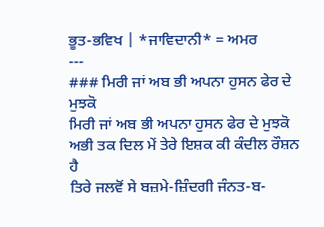ਭੂਤ-ਭਵਿਖ | *ਜਾਵਿਦਾਨੀ* = ਅਮਰ
---
### ਮਿਰੀ ਜਾਂ ਅਬ ਭੀ ਅਪਨਾ ਹੁਸਨ ਫੇਰ ਦੇ ਮੁਝਕੋ
ਮਿਰੀ ਜਾਂ ਅਬ ਭੀ ਅਪਨਾ ਹੁਸਨ ਫੇਰ ਦੇ ਮੁਝਕੋ
ਅਭੀ ਤਕ ਦਿਲ ਮੇਂ ਤੇਰੇ ਇਸ਼ਕ ਕੀ ਕੰਦੀਲ ਰੌਸ਼ਨ ਹੈ
ਤਿਰੇ ਜਲਵੋਂ ਸੇ ਬਜ਼ਮੇ-ਜ਼ਿੰਦਗੀ ਜੰਨਤ-ਬ-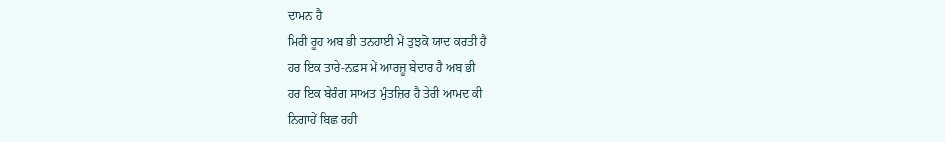ਦਾਮਨ ਹੈ
ਮਿਰੀ ਰੂਹ ਅਬ ਭੀ ਤਨਹਾਈ ਮੇਂ ਤੁਝਕੋ ਯਾਦ ਕਰਤੀ ਹੈ
ਹਰ ਇਕ ਤਾਰੇ-ਨਫ਼ਸ ਮੇਂ ਆਰਜ਼ੂ ਬੇਦਾਰ ਹੈ ਅਬ ਭੀ
ਹਰ ਇਕ ਬੇਰੰਗ ਸਾਅਤ ਮੁੰਤਜ਼ਿਰ ਹੈ ਤੇਰੀ ਆਮਦ ਕੀ
ਨਿਗਾਹੇਂ ਬਿਛ ਰਹੀ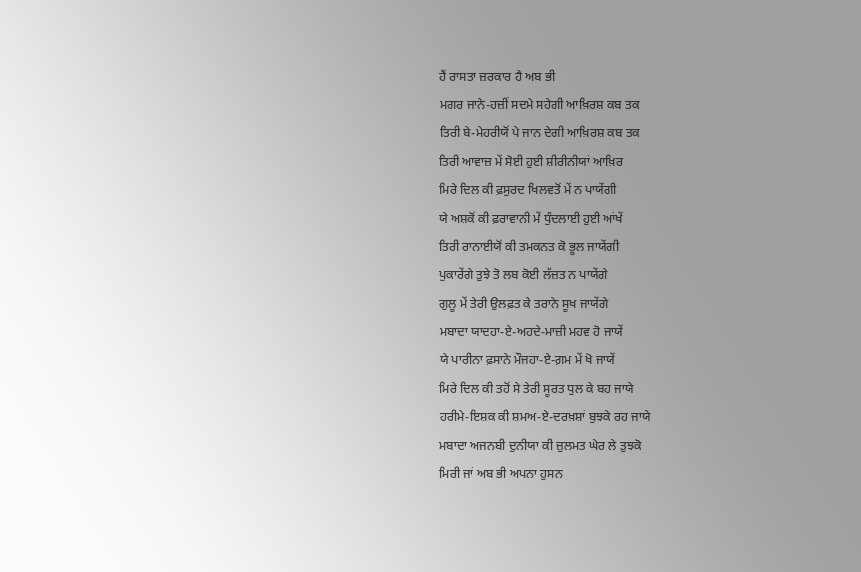ਹੈਂ ਰਾਸਤਾ ਜ਼ਰਕਾਰ ਹੈ ਅਬ ਭੀ
ਮਗਰ ਜਾਨੇ-ਹਜ਼ੀਂ ਸਦਮੇ ਸਹੇਗੀ ਆਖ਼ਿਰਸ਼ ਕਬ ਤਕ
ਤਿਰੀ ਬੇ-ਮੇਹਰੀਯੋਂ ਪੇ ਜਾਨ ਦੇਗੀ ਆਖ਼ਿਰਸ਼ ਕਬ ਤਕ
ਤਿਰੀ ਆਵਾਜ਼ ਮੇਂ ਸੋਈ ਹੁਈ ਸ਼ੀਰੀਨੀਯਾਂ ਆਖ਼ਿਰ
ਮਿਰੇ ਦਿਲ ਕੀ ਫ਼ਸੁਰਦ ਖਿਲਵਤੋਂ ਮੇਂ ਨ ਪਾਯੇਂਗੀ
ਯੇ ਅਸ਼ਕੋਂ ਕੀ ਫ਼ਰਾਵਾਨੀ ਮੇਂ ਧੁੰਦਲਾਈ ਹੁਈ ਆਂਖੇਂ
ਤਿਰੀ ਰਾਨਾਈਯੋਂ ਕੀ ਤਮਕਨਤ ਕੋ ਭੂਲ ਜਾਯੇਂਗੀ
ਪੁਕਾਰੇਂਗੇ ਤੁਝੇ ਤੋ ਲਬ ਕੋਈ ਲੱਜ਼ਤ ਨ ਪਾਯੇਂਗੇ
ਗੁਲੂ ਮੇਂ ਤੇਰੀ ਉਲਫ਼ਤ ਕੇ ਤਰਾਨੇ ਸੂਖ ਜਾਯੇਂਗੇ
ਮਬਾਦਾ ਯਾਦਹਾ-ਏ-ਅਹਦੇ-ਮਾਜ਼ੀ ਮਹਵ ਹੋ ਜਾਯੇਂ
ਯੇ ਪਾਰੀਨਾ ਫ਼ਸਾਨੇ ਮੌਜਹਾ-ਏ-ਗ਼ਮ ਮੇਂ ਖੋ ਜਾਯੇਂ
ਮਿਰੇ ਦਿਲ ਕੀ ਤਹੋਂ ਸੇ ਤੇਰੀ ਸੂਰਤ ਧੁਲ ਕੇ ਬਹ ਜਾਯੇ
ਹਰੀਮੇ-ਇਸ਼ਕ ਕੀ ਸ਼ਮਅ-ਏ-ਦਰਖ਼ਸ਼ਾਂ ਬੁਝਕੇ ਰਹ ਜਾਯੇ
ਮਬਾਦਾ ਅਜਨਬੀ ਦੁਨੀਯਾ ਕੀ ਜ਼ੁਲਮਤ ਘੇਰ ਲੇ ਤੁਝਕੋ
ਮਿਰੀ ਜਾਂ ਅਬ ਭੀ ਅਪਨਾ ਹੁਸਨ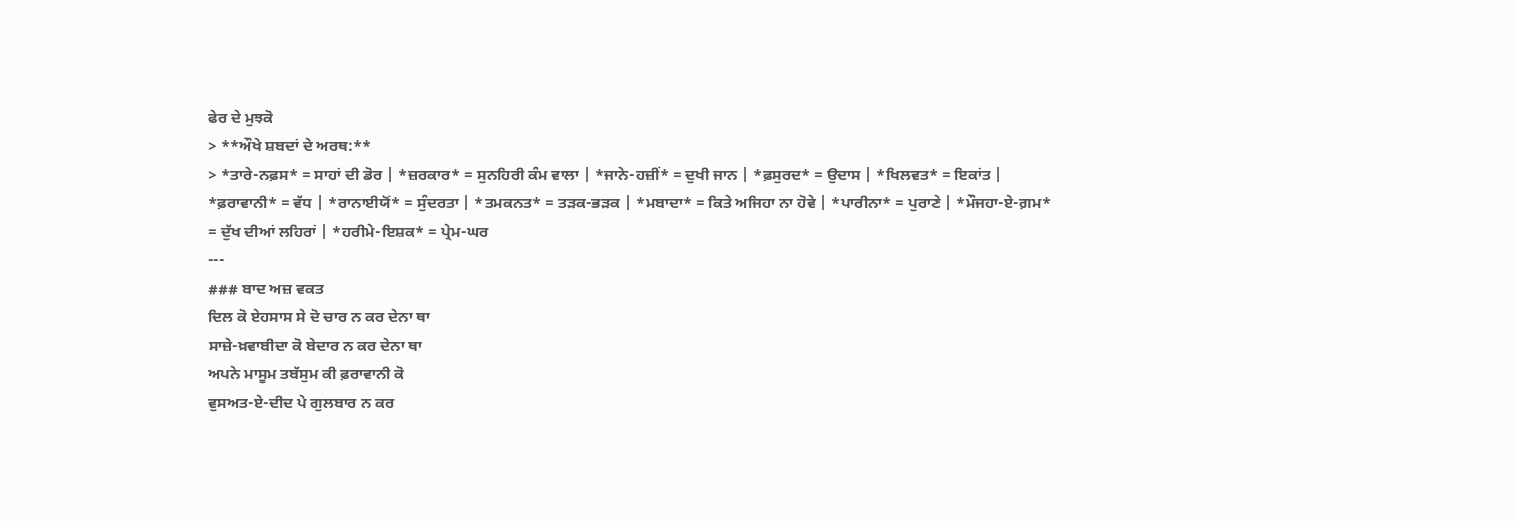ਫੇਰ ਦੇ ਮੁਝਕੋ
> **ਔਖੇ ਸ਼ਬਦਾਂ ਦੇ ਅਰਥ:**
> *ਤਾਰੇ-ਨਫ਼ਸ* = ਸਾਹਾਂ ਦੀ ਡੋਰ | *ਜ਼ਰਕਾਰ* = ਸੁਨਹਿਰੀ ਕੰਮ ਵਾਲਾ | *ਜਾਨੇ-ਹਜ਼ੀਂ* = ਦੁਖੀ ਜਾਨ | *ਫ਼ਸੁਰਦ* = ਉਦਾਸ | *ਖਿਲਵਤ* = ਇਕਾਂਤ | *ਫ਼ਰਾਵਾਨੀ* = ਵੱਧ | *ਰਾਨਾਈਯੋਂ* = ਸੁੰਦਰਤਾ | *ਤਮਕਨਤ* = ਤੜਕ-ਭੜਕ | *ਮਬਾਦਾ* = ਕਿਤੇ ਅਜਿਹਾ ਨਾ ਹੋਵੇ | *ਪਾਰੀਨਾ* = ਪੁਰਾਣੇ | *ਮੌਜਹਾ-ਏ-ਗ਼ਮ* = ਦੁੱਖ ਦੀਆਂ ਲਹਿਰਾਂ | *ਹਰੀਮੇ-ਇਸ਼ਕ* = ਪ੍ਰੇਮ-ਘਰ
---
### ਬਾਦ ਅਜ਼ ਵਕਤ
ਦਿਲ ਕੋ ਏਹਸਾਸ ਸੇ ਦੋ ਚਾਰ ਨ ਕਰ ਦੇਨਾ ਥਾ
ਸਾਜ਼ੇ-ਖ਼ਵਾਬੀਦਾ ਕੋ ਬੇਦਾਰ ਨ ਕਰ ਦੇਨਾ ਥਾ
ਅਪਨੇ ਮਾਸੂਮ ਤਬੱਸੁਮ ਕੀ ਫ਼ਰਾਵਾਨੀ ਕੋ
ਵੁਸਅਤ-ਏ-ਦੀਦ ਪੇ ਗੁਲਬਾਰ ਨ ਕਰ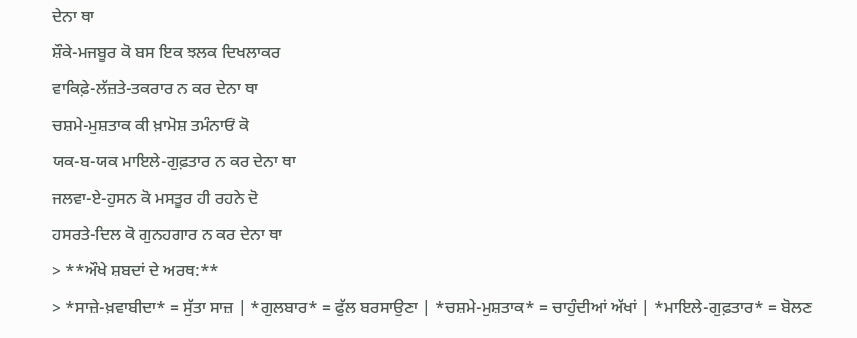ਦੇਨਾ ਥਾ
ਸ਼ੌਕੇ-ਮਜਬੂਰ ਕੋ ਬਸ ਇਕ ਝਲਕ ਦਿਖਲਾਕਰ
ਵਾਕਿਫ਼ੇ-ਲੱਜ਼ਤੇ-ਤਕਰਾਰ ਨ ਕਰ ਦੇਨਾ ਥਾ
ਚਸ਼ਮੇ-ਮੁਸ਼ਤਾਕ ਕੀ ਖ਼ਾਮੋਸ਼ ਤਮੰਨਾਓਂ ਕੋ
ਯਕ-ਬ-ਯਕ ਮਾਇਲੇ-ਗੁਫ਼ਤਾਰ ਨ ਕਰ ਦੇਨਾ ਥਾ
ਜਲਵਾ-ਏ-ਹੁਸਨ ਕੋ ਮਸਤੂਰ ਹੀ ਰਹਨੇ ਦੋ
ਹਸਰਤੇ-ਦਿਲ ਕੋ ਗੁਨਹਗਾਰ ਨ ਕਰ ਦੇਨਾ ਥਾ
> **ਔਖੇ ਸ਼ਬਦਾਂ ਦੇ ਅਰਥ:**
> *ਸਾਜ਼ੇ-ਖ਼ਵਾਬੀਦਾ* = ਸੁੱਤਾ ਸਾਜ਼ | *ਗੁਲਬਾਰ* = ਫੁੱਲ ਬਰਸਾਉਣਾ | *ਚਸ਼ਮੇ-ਮੁਸ਼ਤਾਕ* = ਚਾਹੁੰਦੀਆਂ ਅੱਖਾਂ | *ਮਾਇਲੇ-ਗੁਫ਼ਤਾਰ* = ਬੋਲਣ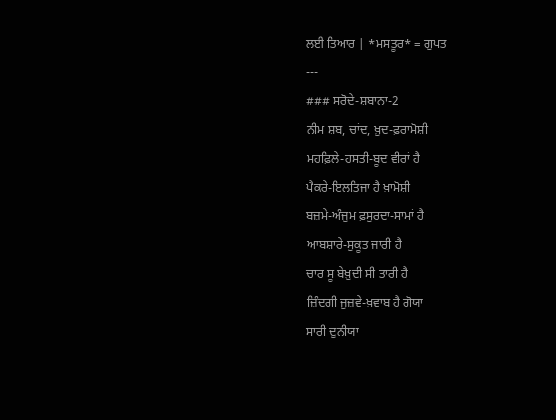ਲਈ ਤਿਆਰ | *ਮਸਤੂਰ* = ਗੁਪਤ
---
### ਸਰੋਦੇ-ਸ਼ਬਾਨਾ-2
ਨੀਮ ਸ਼ਬ, ਚਾਂਦ, ਖ਼ੁਦ-ਫ਼ਰਾਮੋਸ਼ੀ
ਮਹਫ਼ਿਲੇ-ਹਸਤੀ-ਬੂਦ ਵੀਰਾਂ ਹੈ
ਪੈਕਰੇ-ਇਲਤਿਜਾ ਹੈ ਖ਼ਾਮੋਸ਼ੀ
ਬਜ਼ਮੇ-ਅੰਜੁਮ ਫ਼ਸੁਰਦਾ-ਸਾਮਾਂ ਹੈ
ਆਬਸ਼ਾਰੇ-ਸੁਕੂਤ ਜਾਰੀ ਹੈ
ਚਾਰ ਸੂ ਬੇਖ਼ੁਦੀ ਸੀ ਤਾਰੀ ਹੈ
ਜ਼ਿੰਦਗੀ ਜੁਜ਼ਵੇ-ਖ਼ਵਾਬ ਹੈ ਗੋਯਾ
ਸਾਰੀ ਦੁਨੀਯਾ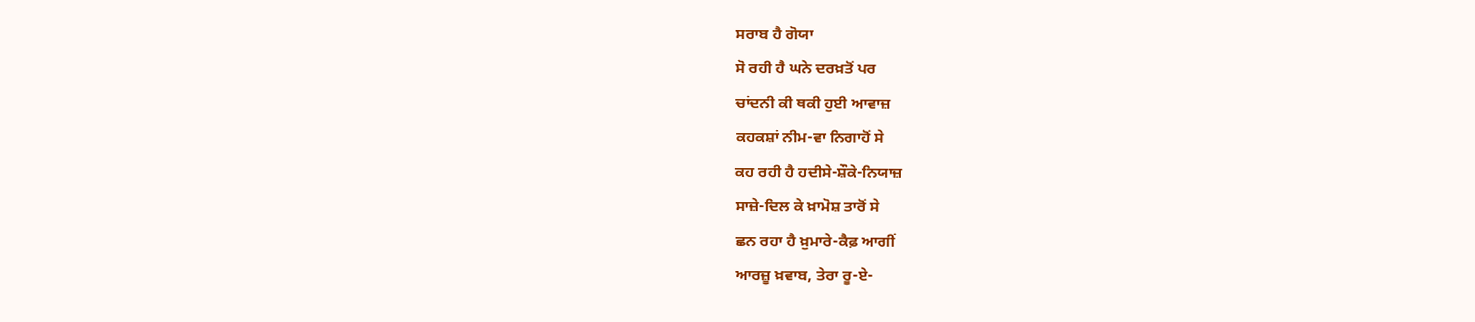ਸਰਾਬ ਹੈ ਗੋਯਾ
ਸੋ ਰਹੀ ਹੈ ਘਨੇ ਦਰਖ਼ਤੋਂ ਪਰ
ਚਾਂਦਨੀ ਕੀ ਥਕੀ ਹੁਈ ਆਵਾਜ਼
ਕਹਕਸ਼ਾਂ ਨੀਮ-ਵਾ ਨਿਗਾਹੋਂ ਸੇ
ਕਹ ਰਹੀ ਹੈ ਹਦੀਸੇ-ਸ਼ੌਕੇ-ਨਿਯਾਜ਼
ਸਾਜ਼ੇ-ਦਿਲ ਕੇ ਖ਼ਾਮੋਸ਼ ਤਾਰੋਂ ਸੇ
ਛਨ ਰਹਾ ਹੈ ਖ਼ੁਮਾਰੇ-ਕੈਫ਼ ਆਗੀਂ
ਆਰਜ਼ੂ ਖ਼ਵਾਬ, ਤੇਰਾ ਰੂ-ਏ-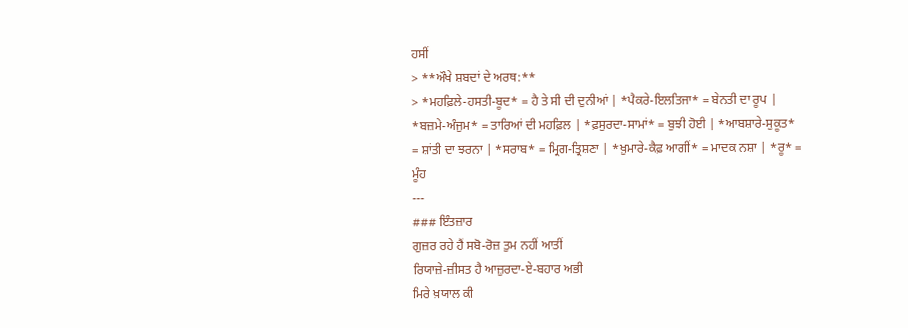ਹਸੀਂ
> **ਔਖੇ ਸ਼ਬਦਾਂ ਦੇ ਅਰਥ:**
> *ਮਹਫ਼ਿਲੇ-ਹਸਤੀ-ਬੂਦ* = ਹੈ ਤੇ ਸੀ ਦੀ ਦੁਨੀਆਂ | *ਪੈਕਰੇ-ਇਲਤਿਜਾ* = ਬੇਨਤੀ ਦਾ ਰੂਪ | *ਬਜ਼ਮੇ-ਅੰਜੁਮ* = ਤਾਰਿਆਂ ਦੀ ਮਹਫ਼ਿਲ | *ਫ਼ਸੁਰਦਾ-ਸਾਮਾਂ* = ਬੁਝੀ ਹੋਈ | *ਆਬਸ਼ਾਰੇ-ਸੁਕੂਤ* = ਸ਼ਾਂਤੀ ਦਾ ਝਰਨਾ | *ਸਰਾਬ* = ਮ੍ਰਿਗ-ਤ੍ਰਿਸ਼ਣਾ | *ਖ਼ੁਮਾਰੇ-ਕੈਫ਼ ਆਗੀਂ* = ਮਾਦਕ ਨਸ਼ਾ | *ਰੂ* = ਮੂੰਹ
---
### ਇੰਤਜ਼ਾਰ
ਗੁਜ਼ਰ ਰਹੇ ਹੈਂ ਸਬੋ-ਰੋਜ਼ ਤੁਮ ਨਹੀਂ ਆਤੀਂ
ਰਿਯਾਜ਼ੇ-ਜ਼ੀਸਤ ਹੈ ਆਜ਼ੁਰਦਾ-ਏ-ਬਹਾਰ ਅਭੀ
ਮਿਰੇ ਖ਼ਯਾਲ ਕੀ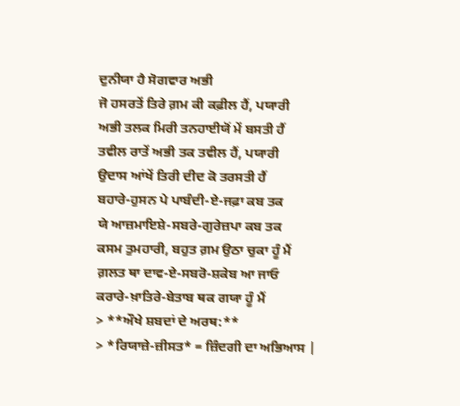ਦੁਨੀਯਾ ਹੈ ਸੋਗਵਾਰ ਅਭੀ
ਜੋ ਹਸਰਤੇਂ ਤਿਰੇ ਗ਼ਮ ਕੀ ਕਫ਼ੀਲ ਹੈਂ, ਪਯਾਰੀ
ਅਭੀ ਤਲਕ ਮਿਰੀ ਤਨਹਾਈਯੋਂ ਮੇਂ ਬਸਤੀ ਹੈਂ
ਤਵੀਲ ਰਾਤੇਂ ਅਭੀ ਤਕ ਤਵੀਲ ਹੈਂ, ਪਯਾਰੀ
ਉਦਾਸ ਆਂਖੇਂ ਤਿਰੀ ਦੀਦ ਕੋ ਤਰਸਤੀ ਹੈਂ
ਬਹਾਰੇ-ਹੁਸਨ ਪੇ ਪਾਬੰਦੀ-ਏ-ਜਫ਼ਾ ਕਬ ਤਕ
ਯੇ ਆਜ਼ਮਾਇਸ਼ੇ-ਸਬਰੇ-ਗੁਰੇਜ਼ਪਾ ਕਬ ਤਕ
ਕਸਮ ਤੁਮਹਾਰੀ, ਬਹੁਤ ਗ਼ਮ ਉਠਾ ਚੁਕਾ ਹੂੰ ਮੈਂ
ਗ਼ਲਤ ਥਾ ਦਾਵ-ਏ-ਸਬਰੋ-ਸ਼ਕੇਬ ਆ ਜਾਓ
ਕਰਾਰੇ-ਖ਼ਾਤਿਰੇ-ਬੇਤਾਬ ਥਕ ਗਯਾ ਹੂੰ ਮੈਂ
> **ਔਖੇ ਸ਼ਬਦਾਂ ਦੇ ਅਰਥ:**
> *ਰਿਯਾਜ਼ੇ-ਜ਼ੀਸਤ* = ਜ਼ਿੰਦਗੀ ਦਾ ਅਭਿਆਸ |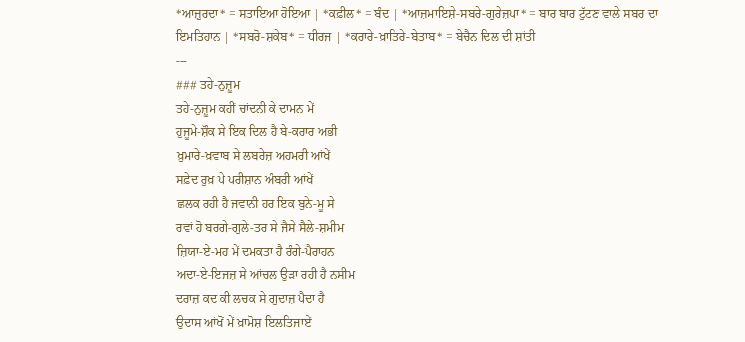*ਆਜ਼ੁਰਦਾ* = ਸਤਾਇਆ ਹੋਇਆ | *ਕਫ਼ੀਲ* = ਬੰਦ | *ਆਜ਼ਮਾਇਸ਼ੇ-ਸਬਰੇ-ਗੁਰੇਜ਼ਪਾ* = ਬਾਰ ਬਾਰ ਟੁੱਟਣ ਵਾਲੇ ਸਬਰ ਦਾ ਇਮਤਿਹਾਨ | *ਸਬਰੋ-ਸ਼ਕੇਬ* = ਧੀਰਜ | *ਕਰਾਰੇ-ਖ਼ਾਤਿਰੇ-ਬੇਤਾਬ* = ਬੇਚੈਨ ਦਿਲ ਦੀ ਸ਼ਾਂਤੀ
---
### ਤਹੇ-ਨੁਜ਼ੂਮ
ਤਹੇ-ਨੁਜ਼ੂਮ ਕਹੀਂ ਚਾਂਦਨੀ ਕੇ ਦਾਮਨ ਮੇਂ
ਹੁਜੂਮੇ-ਸ਼ੌਕ ਸੇ ਇਕ ਦਿਲ ਹੈ ਬੇ-ਕਰਾਰ ਅਭੀ
ਖ਼ੁਮਾਰੇ-ਖ਼ਵਾਬ ਸੇ ਲਬਰੇਜ਼ ਅਹਮਰੀ ਆਂਖੇਂ
ਸਫ਼ੇਦ ਰੁਖ਼ ਪੇ ਪਰੀਸ਼ਾਨ ਅੰਬਰੀ ਆਂਖੇਂ
ਛਲਕ ਰਹੀ ਹੈ ਜਵਾਨੀ ਹਰ ਇਕ ਬੁਨੇ-ਮੂ ਸੇ
ਰਵਾਂ ਹੋ ਬਰਗੇ-ਗੁਲੇ-ਤਰ ਸੇ ਜੈਸੇ ਸੈਲੇ-ਸ਼ਮੀਮ
ਜ਼ਿਯਾ-ਏ-ਮਹ ਮੇਂ ਦਮਕਤਾ ਹੈ ਰੰਗੇ-ਪੈਰਾਹਨ
ਅਦਾ-ਏ-ਇਜਜ਼ ਸੇ ਆਂਚਲ ਉੜਾ ਰਹੀ ਹੈ ਨਸੀਮ
ਦਰਾਜ਼ ਕਦ ਕੀ ਲਚਕ ਸੇ ਗੁਦਾਜ਼ ਪੈਦਾ ਹੈ
ਉਦਾਸ ਆਂਖੋਂ ਮੇਂ ਖ਼ਾਮੋਸ਼ ਇਲਤਿਜਾਏਂ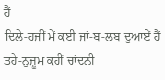ਹੈਂ
ਦਿਲੇ-ਹਜੀਂ ਮੇਂ ਕਈ ਜਾਂ-ਬ-ਲਬ ਦੁਆਏਂ ਹੈਂ
ਤਹੇ-ਨੁਜ਼ੂਮ ਕਹੀਂ ਚਾਂਦਨੀ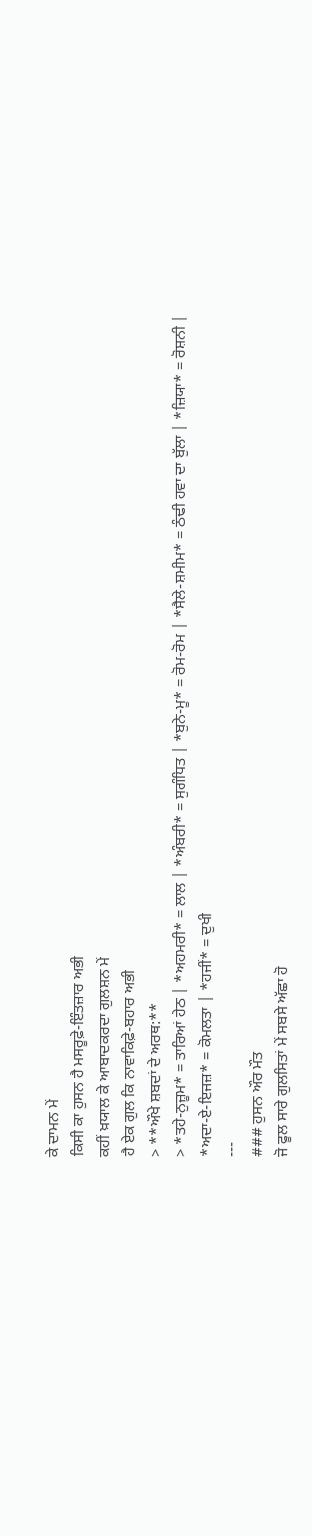ਕੇ ਦਾਮਨ ਮੇਂ
ਕਿਸੀ ਕਾ ਹੁਸਨ ਹੈ ਮਸਰੂਫ਼ੇ-ਇੰਤਜ਼ਾਰ ਅਭੀ
ਕਹੀਂ ਖ਼ਯਾਲ ਕੇ ਆਬਾਦਕਰਦਾ ਗੁਲਸ਼ਨ ਮੇਂ
ਹੈ ਏਕ ਗੁਲ ਕਿ ਨਾਵਾਕਿਫ਼ੇ-ਬਹਾਰ ਅਭੀ
> **ਔਖੇ ਸ਼ਬਦਾਂ ਦੇ ਅਰਥ:**
> *ਤਹੇ-ਨੁਜ਼ੂਮ* = ਤਾਰਿਆਂ ਹੇਠ | *ਅਹਮਰੀ* = ਲਾਲ | *ਅੰਬਰੀ* = ਸੁਗੰਧਿਤ | *ਬੁਨੇ-ਮੂ* = ਰੋਮ-ਰੋਮ | *ਸੈਲੇ-ਸ਼ਮੀਮ* = ਠੰਢੀ ਹਵਾ ਦਾ ਬੁੱਲਾ | *ਜ਼ਿਯਾ* = ਰੋਸ਼ਨੀ | *ਅਦਾ-ਏ-ਇਜਜ਼* = ਕੋਮਲਤਾ | *ਹਜੀਂ* = ਦੁਖੀ
---
### ਹੁਸਨ ਔਰ ਮੌਤ
ਜੋ ਫੂਲ ਸਾਰੇ ਗੁਲਸਿਤਾਂ ਮੇਂ ਸਬਸੇ ਅੱਛਾ ਹੋ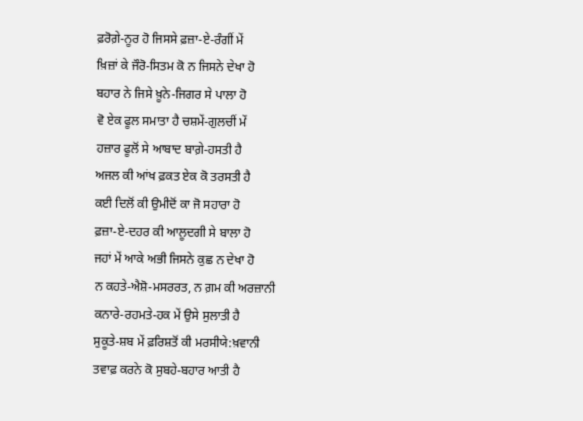ਫ਼ਰੋਗ਼ੇ-ਨੂਰ ਹੋ ਜਿਸਸੇ ਫ਼ਜ਼ਾ-ਏ-ਰੰਗੀਂ ਮੇਂ
ਖ਼ਿਜ਼ਾਂ ਕੇ ਜੌਰੋ-ਸਿਤਮ ਕੋ ਨ ਜਿਸਨੇ ਦੇਖਾ ਹੋ
ਬਹਾਰ ਨੇ ਜਿਸੇ ਖ਼ੂਨੇ-ਜਿਗਰ ਸੇ ਪਾਲਾ ਹੋ
ਵੋ ਏਕ ਫੂਲ ਸਮਾਤਾ ਹੈ ਚਸ਼ਮੇਂ-ਗੁਲਚੀਂ ਮੇਂ
ਹਜ਼ਾਰ ਫੂਲੋਂ ਸੇ ਆਬਾਦ ਬਾਗ਼ੇ-ਹਸਤੀ ਹੈ
ਅਜਲ ਕੀ ਆਂਖ ਫ਼ਕਤ ਏਕ ਕੋ ਤਰਸਤੀ ਹੈ
ਕਈ ਦਿਲੋਂ ਕੀ ਉਮੀਦੋਂ ਕਾ ਜੋ ਸਹਾਰਾ ਹੋ
ਫ਼ਜ਼ਾ-ਏ-ਦਹਰ ਕੀ ਆਲੂਦਗੀ ਸੇ ਬਾਲਾ ਹੋ
ਜਹਾਂ ਮੇਂ ਆਕੇ ਅਭੀ ਜਿਸਨੇ ਕੁਛ ਨ ਦੇਖਾ ਹੋ
ਨ ਕਹਤੇ-ਐਸ਼ੋ-ਮਸਰਰਤ, ਨ ਗ਼ਮ ਕੀ ਅਰਜ਼ਾਨੀ
ਕਨਾਰੇ-ਰਹਮਤੇ-ਹਕ ਮੇਂ ਉਸੇ ਸੁਲਾਤੀ ਹੈ
ਸੁਕੂਤੇ-ਸ਼ਬ ਮੇਂ ਫ਼ਰਿਸ਼ਤੋਂ ਕੀ ਮਰਸੀਯੇ:ਖ਼ਵਾਨੀ
ਤਵਾਫ਼ ਕਰਨੇ ਕੋ ਸੁਬਹੇ-ਬਹਾਰ ਆਤੀ ਹੈ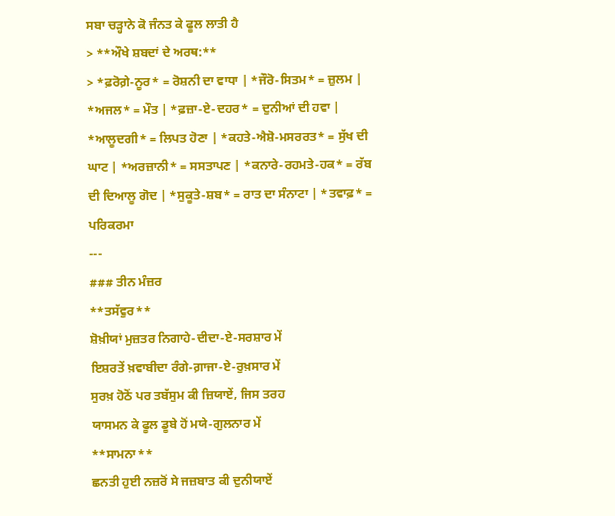ਸਬਾ ਚੜ੍ਹਾਨੇ ਕੋ ਜੰਨਤ ਕੇ ਫੂਲ ਲਾਤੀ ਹੈ
> **ਔਖੇ ਸ਼ਬਦਾਂ ਦੇ ਅਰਥ:**
> *ਫ਼ਰੋਗ਼ੇ-ਨੂਰ* = ਰੋਸ਼ਨੀ ਦਾ ਵਾਧਾ | *ਜੌਰੋ-ਸਿਤਮ* = ਜ਼ੁਲਮ | *ਅਜਲ* = ਮੌਤ | *ਫ਼ਜ਼ਾ-ਏ-ਦਹਰ* = ਦੁਨੀਆਂ ਦੀ ਹਵਾ | *ਆਲੂਦਗੀ* = ਲਿਪਤ ਹੋਣਾ | *ਕਹਤੇ-ਐਸ਼ੋ-ਮਸਰਰਤ* = ਸੁੱਖ ਦੀ ਘਾਟ | *ਅਰਜ਼ਾਨੀ* = ਸਸਤਾਪਣ | *ਕਨਾਰੇ-ਰਹਮਤੇ-ਹਕ* = ਰੱਬ ਦੀ ਦਿਆਲੂ ਗੋਦ | *ਸੁਕੂਤੇ-ਸ਼ਬ* = ਰਾਤ ਦਾ ਸੰਨਾਟਾ | *ਤਵਾਫ਼* = ਪਰਿਕਰਮਾ
---
### ਤੀਨ ਮੰਜ਼ਰ
**ਤਸੱਵੁਰ**
ਸ਼ੋਖ਼ੀਯਾਂ ਮੁਜ਼ਤਰ ਨਿਗਾਹੇ-ਦੀਦਾ-ਏ-ਸਰਸ਼ਾਰ ਮੇਂ
ਇਸ਼ਰਤੇਂ ਖ਼ਵਾਬੀਦਾ ਰੰਗੇ-ਗ਼ਾਜਾ-ਏ-ਰੁਖ਼ਸਾਰ ਮੇਂ
ਸੁਰਖ਼ ਹੋਠੋਂ ਪਰ ਤਬੱਸੁਮ ਕੀ ਜ਼ਿਯਾਏਂ, ਜਿਸ ਤਰਹ
ਯਾਸਮਨ ਕੇ ਫੂਲ ਡੂਬੇ ਹੋਂ ਮਯੇ-ਗੁਲਨਾਰ ਮੇਂ
**ਸਾਮਨਾ**
ਛਨਤੀ ਹੁਈ ਨਜ਼ਰੋਂ ਸੇ ਜਜ਼ਬਾਤ ਕੀ ਦੁਨੀਯਾਏਂ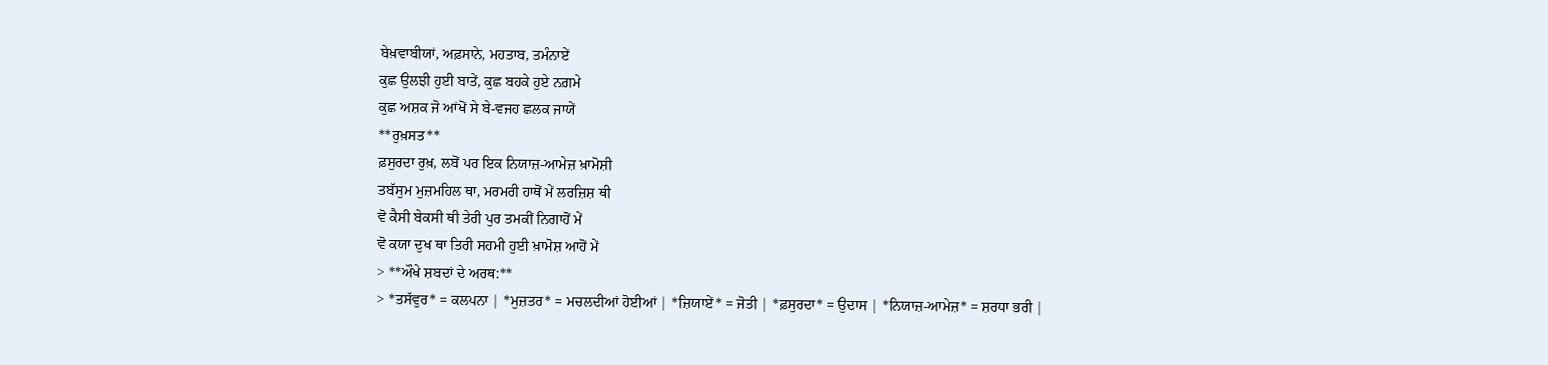ਬੇਖ਼ਵਾਬੀਯਾਂ, ਅਫ਼ਸਾਨੇ, ਮਹਤਾਬ, ਤਮੰਨਾਏਂ
ਕੁਛ ਉਲਝੀ ਹੁਈ ਬਾਤੇਂ, ਕੁਛ ਬਹਕੇ ਹੁਏ ਨਗ਼ਮੇ
ਕੁਛ ਅਸ਼ਕ ਜੋ ਆਂਖੋਂ ਸੇ ਬੇ-ਵਜਹ ਛਲਕ ਜਾਯੇਂ
**ਰੁਖ਼ਸਤ**
ਫ਼ਸੁਰਦਾ ਰੁਖ਼, ਲਬੋਂ ਪਰ ਇਕ ਨਿਯਾਜ਼-ਆਮੇਜ਼ ਖ਼ਾਮੋਸ਼ੀ
ਤਬੱਸੁਮ ਮੁਜ਼ਮਹਿਲ ਥਾ, ਮਰਮਰੀ ਹਾਥੋਂ ਮੇਂ ਲਰਜ਼ਿਸ਼ ਥੀ
ਵੋ ਕੈਸੀ ਬੇਕਸੀ ਥੀ ਤੇਰੀ ਪੁਰ ਤਮਕੀਂ ਨਿਗਾਹੋਂ ਮੇਂ
ਵੋ ਕਯਾ ਦੁਖ ਥਾ ਤਿਰੀ ਸਹਮੀ ਹੁਈ ਖ਼ਾਮੋਸ਼ ਆਹੋਂ ਮੇਂ
> **ਔਖੇ ਸ਼ਬਦਾਂ ਦੇ ਅਰਥ:**
> *ਤਸੱਵੁਰ* = ਕਲਪਨਾ | *ਮੁਜ਼ਤਰ* = ਮਚਲਦੀਆਂ ਹੋਈਆਂ | *ਜ਼ਿਯਾਏਂ* = ਜੋਤੀ | *ਫ਼ਸੁਰਦਾ* = ਉਦਾਸ | *ਨਿਯਾਜ਼-ਆਮੇਜ਼* = ਸ਼ਰਧਾ ਭਰੀ |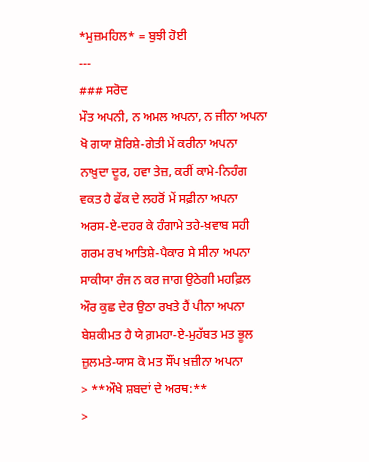*ਮੁਜ਼ਮਹਿਲ* = ਬੁਝੀ ਹੋਈ
---
### ਸਰੋਦ
ਮੌਤ ਅਪਨੀ, ਨ ਅਮਲ ਅਪਨਾ, ਨ ਜੀਨਾ ਅਪਨਾ
ਖੋ ਗਯਾ ਸ਼ੋਰਿਸ਼ੇ-ਗੇਤੀ ਮੇਂ ਕਰੀਨਾ ਅਪਨਾ
ਨਾਖ਼ੁਦਾ ਦੂਰ, ਹਵਾ ਤੇਜ਼, ਕਰੀਂ ਕਾਮੇ-ਨਿਹੰਗ
ਵਕਤ ਹੈ ਫੇਂਕ ਦੇ ਲਹਰੋਂ ਮੇਂ ਸਫ਼ੀਨਾ ਅਪਨਾ
ਅਰਸ-ਏ-ਦਹਰ ਕੇ ਹੰਗਾਮੇ ਤਹੇ-ਖ਼ਵਾਬ ਸਹੀ
ਗਰਮ ਰਖ ਆਤਿਸ਼ੇ-ਪੈਕਾਰ ਸੇ ਸੀਨਾ ਅਪਨਾ
ਸਾਕੀਯਾ ਰੰਜ ਨ ਕਰ ਜਾਗ ਉਠੇਗੀ ਮਹਫ਼ਿਲ
ਔਰ ਕੁਛ ਦੇਰ ਉਠਾ ਰਖਤੇ ਹੈਂ ਪੀਨਾ ਅਪਨਾ
ਬੇਸ਼ਕੀਮਤ ਹੈ ਯੇ ਗ਼ਮਹਾ-ਏ-ਮੁਹੱਬਤ ਮਤ ਭੂਲ
ਜ਼ੁਲਮਤੇ-ਯਾਸ ਕੋ ਮਤ ਸੌਂਪ ਖ਼ਜ਼ੀਨਾ ਅਪਨਾ
> **ਔਖੇ ਸ਼ਬਦਾਂ ਦੇ ਅਰਥ:**
>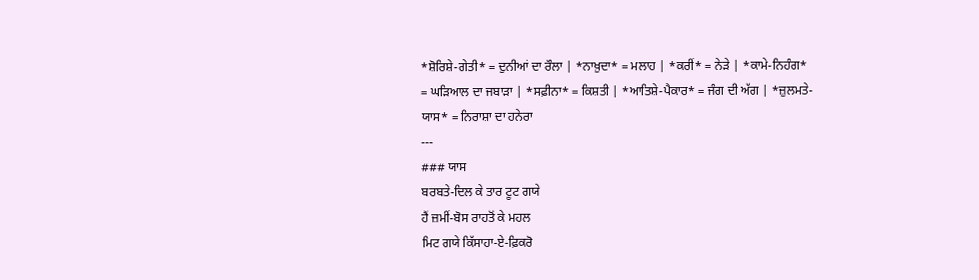*ਸ਼ੋਰਿਸ਼ੇ-ਗੇਤੀ* = ਦੁਨੀਆਂ ਦਾ ਰੌਲਾ | *ਨਾਖ਼ੁਦਾ* = ਮਲਾਹ | *ਕਰੀਂ* = ਨੇੜੇ | *ਕਾਮੇ-ਨਿਹੰਗ* = ਘੜਿਆਲ ਦਾ ਜਬਾੜਾ | *ਸਫ਼ੀਨਾ* = ਕਿਸ਼ਤੀ | *ਆਤਿਸ਼ੇ-ਪੈਕਾਰ* = ਜੰਗ ਦੀ ਅੱਗ | *ਜ਼ੁਲਮਤੇ-ਯਾਸ* = ਨਿਰਾਸ਼ਾ ਦਾ ਹਨੇਰਾ
---
### ਯਾਸ
ਬਰਬਤੇ-ਦਿਲ ਕੇ ਤਾਰ ਟੂਟ ਗਯੇ
ਹੈਂ ਜ਼ਮੀਂ-ਬੋਸ ਰਾਹਤੋਂ ਕੇ ਮਹਲ
ਮਿਟ ਗਯੇ ਕਿੱਸਾਹਾ-ਏ-ਫ਼ਿਕਰੋ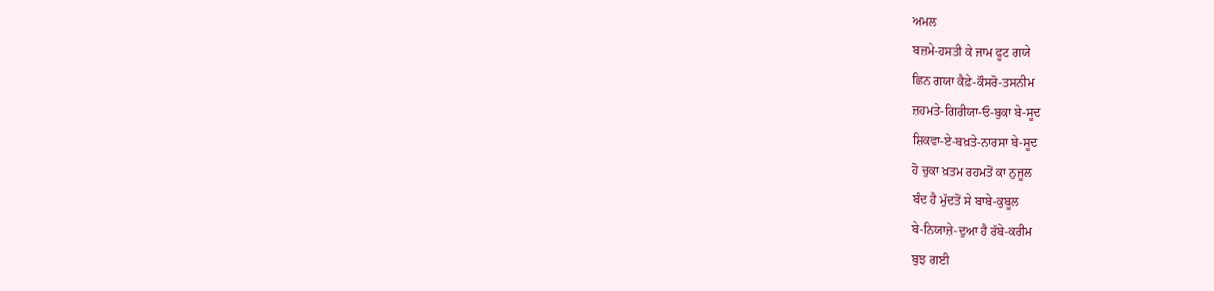ਅਮਲ
ਬਜ਼ਮੇ-ਹਸਤੀ ਕੇ ਜਾਮ ਫੂਟ ਗਯੇ
ਛਿਨ ਗਯਾ ਕੈਫ਼ੇ-ਕੌਸਰੋ-ਤਸਨੀਮ
ਜ਼ਹਮਤੇ-ਗਿਰੀਯਾ-ਓ-ਬੁਕਾ ਬੇ-ਸੂਦ
ਸ਼ਿਕਵਾ-ਏ-ਬਖ਼ਤੇ-ਨਾਰਸਾ ਬੇ-ਸੂਦ
ਹੋ ਚੁਕਾ ਖ਼ਤਮ ਰਹਮਤੋਂ ਕਾ ਨੁਜੂਲ
ਬੰਦ ਹੈ ਮੁੱਦਤੋਂ ਸੇ ਬਾਬੇ-ਕੁਬੂਲ
ਬੇ-ਨਿਯਾਜ਼ੇ-ਦੁਆ ਹੈ ਰੱਬੇ-ਕਰੀਮ
ਬੁਝ ਗਈ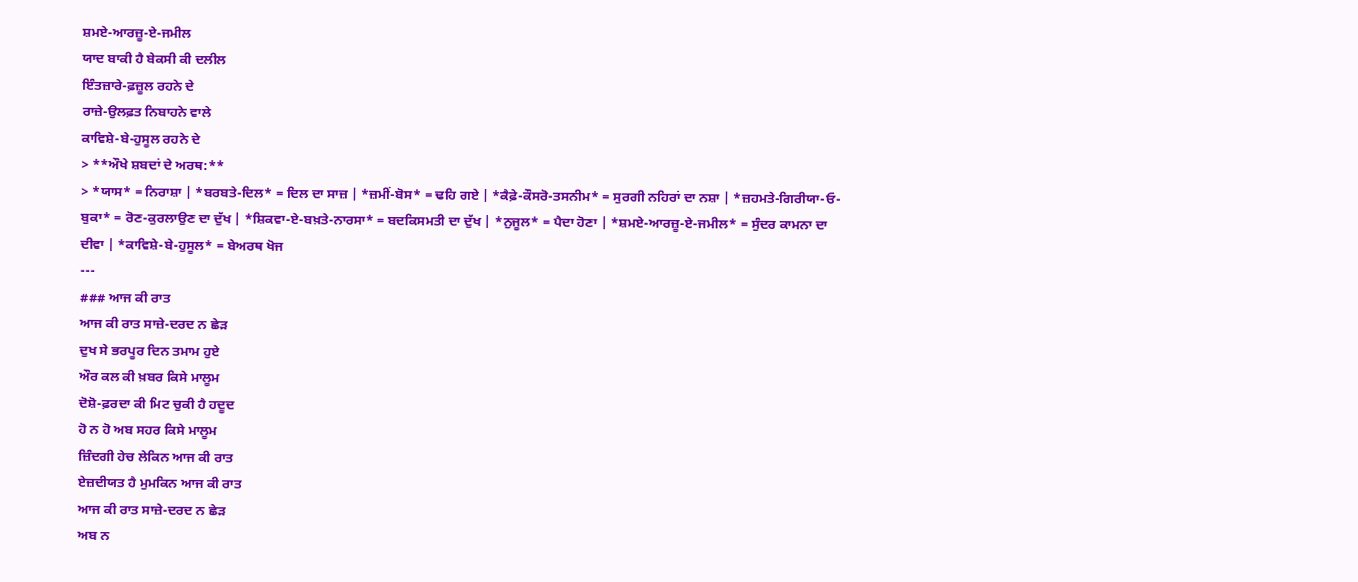ਸ਼ਮਏ-ਆਰਜ਼ੂ-ਏ-ਜਮੀਲ
ਯਾਦ ਬਾਕੀ ਹੈ ਬੇਕਸੀ ਕੀ ਦਲੀਲ
ਇੰਤਜ਼ਾਰੇ-ਫ਼ਜ਼ੂਲ ਰਹਨੇ ਦੇ
ਰਾਜ਼ੇ-ਉਲਫ਼ਤ ਨਿਬਾਹਨੇ ਵਾਲੇ
ਕਾਵਿਸ਼ੇ-ਬੇ-ਹੁਸੂਲ ਰਹਨੇ ਦੇ
> **ਔਖੇ ਸ਼ਬਦਾਂ ਦੇ ਅਰਥ:**
> *ਯਾਸ* = ਨਿਰਾਸ਼ਾ | *ਬਰਬਤੇ-ਦਿਲ* = ਦਿਲ ਦਾ ਸਾਜ਼ | *ਜ਼ਮੀਂ-ਬੋਸ* = ਢਹਿ ਗਏ | *ਕੈਫ਼ੇ-ਕੌਸਰੋ-ਤਸਨੀਮ* = ਸੁਰਗੀ ਨਹਿਰਾਂ ਦਾ ਨਸ਼ਾ | *ਜ਼ਹਮਤੇ-ਗਿਰੀਯਾ-ਓ-ਬੁਕਾ* = ਰੋਣ-ਕੁਰਲਾਉਣ ਦਾ ਦੁੱਖ | *ਸ਼ਿਕਵਾ-ਏ-ਬਖ਼ਤੇ-ਨਾਰਸਾ* = ਬਦਕਿਸਮਤੀ ਦਾ ਦੁੱਖ | *ਨੁਜੂਲ* = ਪੈਦਾ ਹੋਣਾ | *ਸ਼ਮਏ-ਆਰਜ਼ੂ-ਏ-ਜਮੀਲ* = ਸੁੰਦਰ ਕਾਮਨਾ ਦਾ ਦੀਵਾ | *ਕਾਵਿਸ਼ੇ-ਬੇ-ਹੁਸੂਲ* = ਬੇਅਰਥ ਖੋਜ
---
### ਆਜ ਕੀ ਰਾਤ
ਆਜ ਕੀ ਰਾਤ ਸਾਜ਼ੇ-ਦਰਦ ਨ ਛੇੜ
ਦੁਖ ਸੇ ਭਰਪੂਰ ਦਿਨ ਤਮਾਮ ਹੁਏ
ਔਰ ਕਲ ਕੀ ਖ਼ਬਰ ਕਿਸੇ ਮਾਲੂਮ
ਦੋਸ਼ੋ-ਫ਼ਰਦਾ ਕੀ ਮਿਟ ਚੁਕੀ ਹੈ ਹਦੂਦ
ਹੋ ਨ ਹੋ ਅਬ ਸਹਰ ਕਿਸੇ ਮਾਲੂਮ
ਜ਼ਿੰਦਗੀ ਹੇਚ ਲੇਕਿਨ ਆਜ ਕੀ ਰਾਤ
ਏਜ਼ਦੀਯਤ ਹੈ ਮੁਮਕਿਨ ਆਜ ਕੀ ਰਾਤ
ਆਜ ਕੀ ਰਾਤ ਸਾਜ਼ੇ-ਦਰਦ ਨ ਛੇੜ
ਅਬ ਨ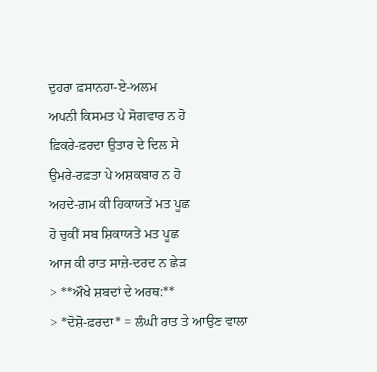ਦੁਹਰਾ ਫ਼ਸਾਨਹਾ-ਏ-ਅਲਮ
ਅਪਨੀ ਕਿਸਮਤ ਪੇ ਸੋਗਵਾਰ ਨ ਹੋ
ਫ਼ਿਕਰੇ-ਫ਼ਰਦਾ ਉਤਾਰ ਦੇ ਦਿਲ ਸੇ
ਉਮਰੇ-ਰਫ਼ਤਾ ਪੇ ਅਸ਼ਕਬਾਰ ਨ ਹੋ
ਅਹਦੇ-ਗ਼ਮ ਕੀ ਹਿਕਾਯਤੇਂ ਮਤ ਪੂਛ
ਹੋ ਚੁਕੀਂ ਸਬ ਸ਼ਿਕਾਯਤੇਂ ਮਤ ਪੂਛ
ਆਜ ਕੀ ਰਾਤ ਸਾਜ਼ੇ-ਦਰਦ ਨ ਛੇੜ
> **ਔਖੇ ਸ਼ਬਦਾਂ ਦੇ ਅਰਥ:**
> *ਦੋਸ਼ੋ-ਫ਼ਰਦਾ* = ਲੰਘੀ ਰਾਤ ਤੇ ਆਉਣ ਵਾਲਾ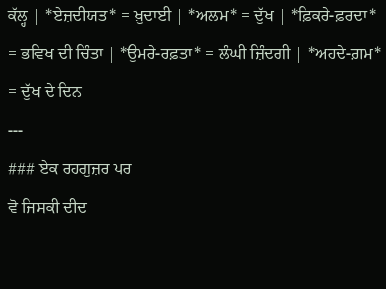ਕੱਲ੍ਹ | *ਏਜ਼ਦੀਯਤ* = ਖ਼ੁਦਾਈ | *ਅਲਮ* = ਦੁੱਖ | *ਫ਼ਿਕਰੇ-ਫ਼ਰਦਾ* = ਭਵਿਖ ਦੀ ਚਿੰਤਾ | *ਉਮਰੇ-ਰਫ਼ਤਾ* = ਲੰਘੀ ਜ਼ਿੰਦਗੀ | *ਅਹਦੇ-ਗ਼ਮ* = ਦੁੱਖ ਦੇ ਦਿਨ
---
### ਏਕ ਰਹਗੁਜ਼ਰ ਪਰ
ਵੋ ਜਿਸਕੀ ਦੀਦ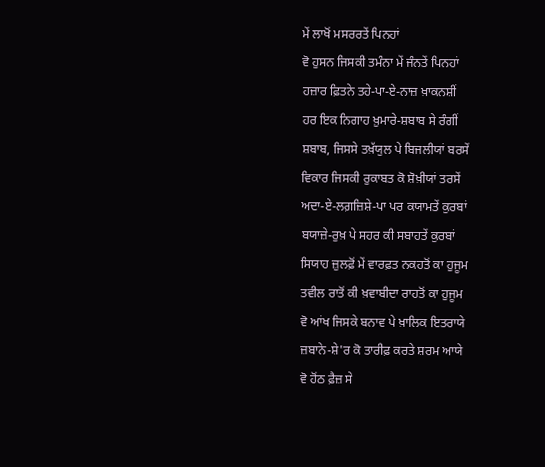ਮੇਂ ਲਾਖੋਂ ਮਸਰਰਤੇਂ ਪਿਨਹਾਂ
ਵੋ ਹੁਸਨ ਜਿਸਕੀ ਤਮੰਨਾ ਮੇਂ ਜੰਨਤੇਂ ਪਿਨਹਾਂ
ਹਜ਼ਾਰ ਫ਼ਿਤਨੇ ਤਹੇ-ਪਾ-ਏ-ਨਾਜ਼ ਖ਼ਾਕਨਸ਼ੀਂ
ਹਰ ਇਕ ਨਿਗਾਹ ਖ਼ੁਮਾਰੇ-ਸ਼ਬਾਬ ਸੇ ਰੰਗੀਂ
ਸ਼ਬਾਬ, ਜਿਸਸੇ ਤਖ਼ੱਯੁਲ ਪੇ ਬਿਜਲੀਯਾਂ ਬਰਸੇਂ
ਵਿਕਾਰ ਜਿਸਕੀ ਰੁਕਾਬਤ ਕੋ ਸ਼ੋਖ਼ੀਯਾਂ ਤਰਸੇਂ
ਅਦਾ-ਏ-ਲਗ਼ਜ਼ਿਸ਼ੇ-ਪਾ ਪਰ ਕਯਾਮਤੇਂ ਕੁਰਬਾਂ
ਬਯਾਜ਼ੇ-ਰੁਖ਼ ਪੇ ਸਹਰ ਕੀ ਸਬਾਹਤੇਂ ਕੁਰਬਾਂ
ਸਿਯਾਹ ਜ਼ੁਲਫ਼ੋਂ ਮੇਂ ਵਾਰਫ਼ਤ ਨਕਹਤੋਂ ਕਾ ਹੁਜੂਮ
ਤਵੀਲ ਰਾਤੋਂ ਕੀ ਖ਼ਵਾਬੀਦਾ ਰਾਹਤੋਂ ਕਾ ਹੁਜੂਮ
ਵੋ ਆਂਖ ਜਿਸਕੇ ਬਨਾਵ ਪੇ ਖ਼ਾਲਿਕ ਇਤਰਾਯੇ
ਜ਼ਬਾਨੇ-ਸ਼ੇ'ਰ ਕੋ ਤਾਰੀਫ਼ ਕਰਤੇ ਸ਼ਰਮ ਆਯੇ
ਵੋ ਹੋਂਠ ਫ਼ੈਜ਼ ਸੇ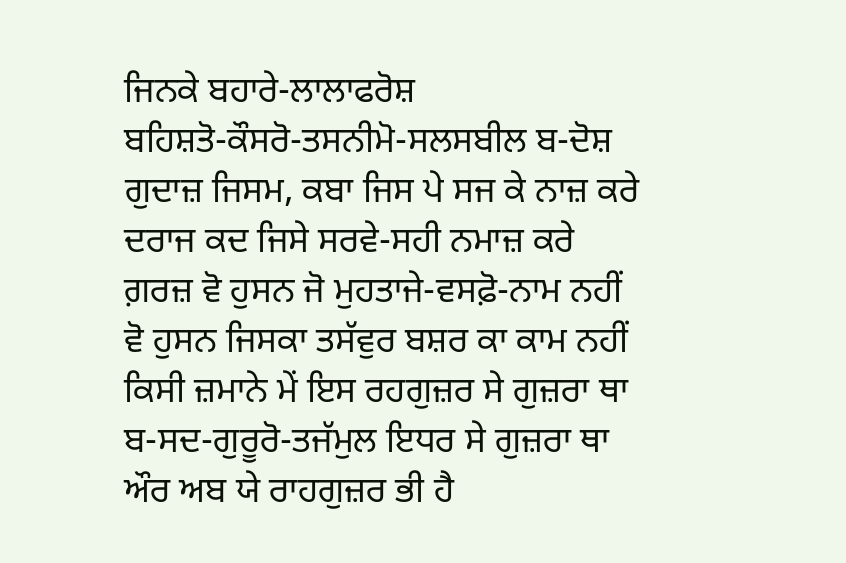ਜਿਨਕੇ ਬਹਾਰੇ-ਲਾਲਾਫਰੋਸ਼
ਬਹਿਸ਼ਤੋ-ਕੌਸਰੋ-ਤਸਨੀਮੋ-ਸਲਸਬੀਲ ਬ-ਦੋਸ਼
ਗੁਦਾਜ਼ ਜਿਸਮ, ਕਬਾ ਜਿਸ ਪੇ ਸਜ ਕੇ ਨਾਜ਼ ਕਰੇ
ਦਰਾਜ ਕਦ ਜਿਸੇ ਸਰਵੇ-ਸਹੀ ਨਮਾਜ਼ ਕਰੇ
ਗ਼ਰਜ਼ ਵੋ ਹੁਸਨ ਜੋ ਮੁਹਤਾਜੇ-ਵਸਫ਼ੋ-ਨਾਮ ਨਹੀਂ
ਵੋ ਹੁਸਨ ਜਿਸਕਾ ਤਸੱਵੁਰ ਬਸ਼ਰ ਕਾ ਕਾਮ ਨਹੀਂ
ਕਿਸੀ ਜ਼ਮਾਨੇ ਮੇਂ ਇਸ ਰਹਗੁਜ਼ਰ ਸੇ ਗੁਜ਼ਰਾ ਥਾ
ਬ-ਸਦ-ਗੁਰੂਰੋ-ਤਜੱਮੁਲ ਇਧਰ ਸੇ ਗੁਜ਼ਰਾ ਥਾ
ਔਰ ਅਬ ਯੇ ਰਾਹਗੁਜ਼ਰ ਭੀ ਹੈ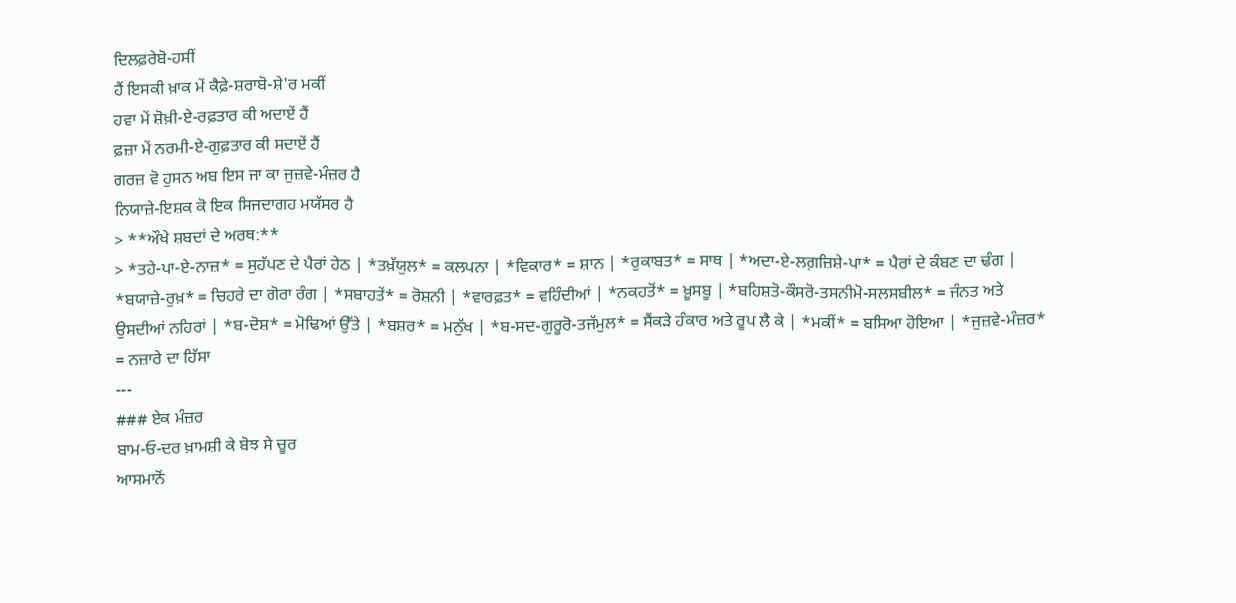ਦਿਲਫ਼ਰੇਬੋ-ਹਸੀਂ
ਹੈਂ ਇਸਕੀ ਖ਼ਾਕ ਮੇਂ ਕੈਫ਼ੇ-ਸ਼ਰਾਬੋ-ਸ਼ੇ'ਰ ਮਕੀਂ
ਹਵਾ ਮੇਂ ਸ਼ੋਖ਼ੀ-ਏ-ਰਫ਼ਤਾਰ ਕੀ ਅਦਾਏਂ ਹੈਂ
ਫ਼ਜ਼ਾ ਮੇਂ ਨਰਮੀ-ਏ-ਗੁਫ਼ਤਾਰ ਕੀ ਸਦਾਏਂ ਹੈਂ
ਗਰਜ਼ ਵੋ ਹੁਸਨ ਅਬ ਇਸ ਜਾ ਕਾ ਜੁਜ਼ਵੇ-ਮੰਜ਼ਰ ਹੈ
ਨਿਯਾਜ਼ੇ-ਇਸ਼ਕ ਕੋ ਇਕ ਸਿਜਦਾਗਹ ਮਯੱਸਰ ਹੈ
> **ਔਖੇ ਸ਼ਬਦਾਂ ਦੇ ਅਰਥ:**
> *ਤਹੇ-ਪਾ-ਏ-ਨਾਜ਼* = ਸੁਹੱਪਣ ਦੇ ਪੈਰਾਂ ਹੇਠ | *ਤਖ਼ੱਯੁਲ* = ਕਲਪਨਾ | *ਵਿਕਾਰ* = ਸ਼ਾਨ | *ਰੁਕਾਬਤ* = ਸਾਥ | *ਅਦਾ-ਏ-ਲਗ਼ਜ਼ਿਸ਼ੇ-ਪਾ* = ਪੈਰਾਂ ਦੇ ਕੰਬਣ ਦਾ ਢੰਗ | *ਬਯਾਜ਼ੇ-ਰੁਖ਼* = ਚਿਹਰੇ ਦਾ ਗੋਰਾ ਰੰਗ | *ਸਬਾਹਤੇਂ* = ਰੋਸ਼ਨੀ | *ਵਾਰਫ਼ਤ* = ਵਹਿੰਦੀਆਂ | *ਨਕਹਤੋਂ* = ਖ਼ੂਸਬੂ | *ਬਹਿਸ਼ਤੋ-ਕੌਸਰੋ-ਤਸਨੀਮੋ-ਸਲਸਬੀਲ* = ਜੰਨਤ ਅਤੇ ਉਸਦੀਆਂ ਨਹਿਰਾਂ | *ਬ-ਦੋਸ਼* = ਮੋਢਿਆਂ ਉੱਤੇ | *ਬਸ਼ਰ* = ਮਨੁੱਖ | *ਬ-ਸਦ-ਗੁਰੂਰੋ-ਤਜੱਮੁਲ* = ਸੈਂਕੜੇ ਹੰਕਾਰ ਅਤੇ ਰੂਪ ਲੈ ਕੇ | *ਮਕੀਂ* = ਬਸਿਆ ਹੋਇਆ | *ਜੁਜ਼ਵੇ-ਮੰਜ਼ਰ* = ਨਜ਼ਾਰੇ ਦਾ ਹਿੱਸਾ
---
### ਏਕ ਮੰਜ਼ਰ
ਬਾਮ-ਓ-ਦਰ ਖ਼ਾਮਸ਼ੀ ਕੇ ਬੋਝ ਸੇ ਚੂਰ
ਆਸਮਾਨੋਂ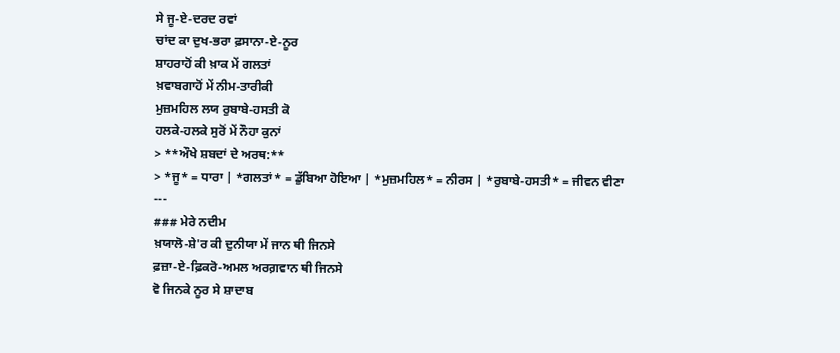ਸੇ ਜੂ-ਏ-ਦਰਦ ਰਵਾਂ
ਚਾਂਦ ਕਾ ਦੁਖ-ਭਰਾ ਫ਼ਸਾਨਾ-ਏ-ਨੂਰ
ਸ਼ਾਹਰਾਹੋਂ ਕੀ ਖ਼ਾਕ ਮੇਂ ਗਲਤਾਂ
ਖ਼ਵਾਬਗਾਹੋਂ ਮੇਂ ਨੀਮ-ਤਾਰੀਕੀ
ਮੁਜ਼ਮਹਿਲ ਲਯ ਰੁਬਾਬੇ-ਹਸਤੀ ਕੋ
ਹਲਕੇ-ਹਲਕੇ ਸੁਰੋਂ ਮੇਂ ਨੌਹਾ ਕੁਨਾਂ
> **ਔਖੇ ਸ਼ਬਦਾਂ ਦੇ ਅਰਥ:**
> *ਜੂ* = ਧਾਰਾ | *ਗਲਤਾਂ* = ਡੁੱਬਿਆ ਹੋਇਆ | *ਮੁਜ਼ਮਹਿਲ* = ਨੀਰਸ | *ਰੁਬਾਬੇ-ਹਸਤੀ* = ਜੀਵਨ ਵੀਣਾ
---
### ਮੇਰੇ ਨਦੀਮ
ਖ਼ਯਾਲੋ-ਸ਼ੇ'ਰ ਕੀ ਦੁਨੀਯਾ ਮੇਂ ਜਾਨ ਥੀ ਜਿਨਸੇ
ਫ਼ਜ਼ਾ-ਏ-ਫ਼ਿਕਰੋ-ਅਮਲ ਅਰਗ਼ਵਾਨ ਥੀ ਜਿਨਸੇ
ਵੋ ਜਿਨਕੇ ਨੂਰ ਸੇ ਸ਼ਾਦਾਬ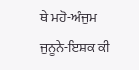ਥੇ ਮਹੋ-ਅੰਜੁਮ
ਜੁਨੂਨੇ-ਇਸ਼ਕ ਕੀ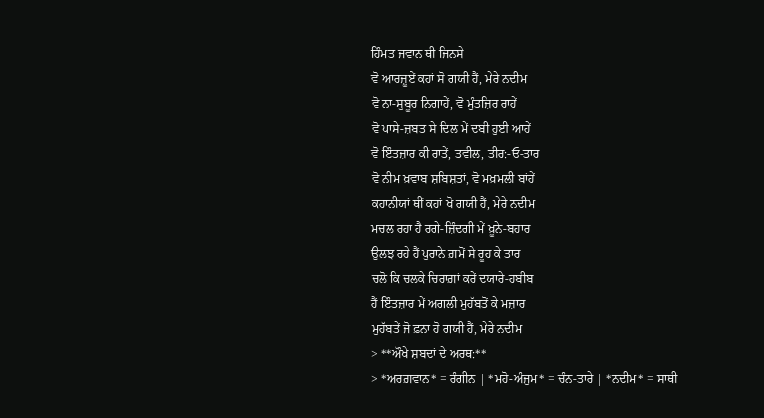ਹਿੰਮਤ ਜਵਾਨ ਥੀ ਜਿਨਸੇ
ਵੋ ਆਰਜ਼ੂਏਂ ਕਹਾਂ ਸੋ ਗਯੀ ਹੈਂ, ਮੇਰੇ ਨਦੀਮ
ਵੋ ਨਾ-ਸੁਬੂਰ ਨਿਗਾਹੇਂ, ਵੋ ਮੁੰਤਜ਼ਿਰ ਰਾਹੇਂ
ਵੋ ਪਾਸੇ-ਜ਼ਬਤ ਸੇ ਦਿਲ ਮੇਂ ਦਬੀ ਹੁਈ ਆਹੇਂ
ਵੋ ਇੰਤਜ਼ਾਰ ਕੀ ਰਾਤੇਂ, ਤਵੀਲ, ਤੀਰ:-ਓ-ਤਾਰ
ਵੋ ਨੀਮ ਖ਼ਵਾਬ ਸ਼ਬਿਸ਼ਤਾਂ, ਵੋ ਮਖ਼ਮਲੀ ਬਾਂਹੇਂ
ਕਹਾਨੀਯਾਂ ਥੀਂ ਕਹਾਂ ਖੋ ਗਯੀ ਹੈਂ, ਮੇਰੇ ਨਦੀਮ
ਮਚਲ ਰਹਾ ਹੈ ਰਗੇ-ਜ਼ਿੰਦਗੀ ਮੇਂ ਖ਼ੂਨੇ-ਬਹਾਰ
ਉਲਝ ਰਹੇ ਹੈਂ ਪੁਰਾਨੇ ਗ਼ਮੋਂ ਸੇ ਰੂਹ ਕੇ ਤਾਰ
ਚਲੋ ਕਿ ਚਲਕੇ ਚਿਰਾਗ਼ਾਂ ਕਰੇਂ ਦਯਾਰੇ-ਹਬੀਬ
ਹੈਂ ਇੰਤਜ਼ਾਰ ਮੇਂ ਅਗਲੀ ਮੁਹੱਬਤੋਂ ਕੇ ਮਜ਼ਾਰ
ਮੁਹੱਬਤੇਂ ਜੋ ਫ਼ਨਾ ਹੋ ਗਯੀ ਹੈਂ, ਮੇਰੇ ਨਦੀਮ
> **ਔਖੇ ਸ਼ਬਦਾਂ ਦੇ ਅਰਥ:**
> *ਅਰਗ਼ਵਾਨ* = ਰੰਗੀਨ | *ਮਹੋ-ਅੰਜੁਮ* = ਚੰਨ-ਤਾਰੇ | *ਨਦੀਮ* = ਸਾਥੀ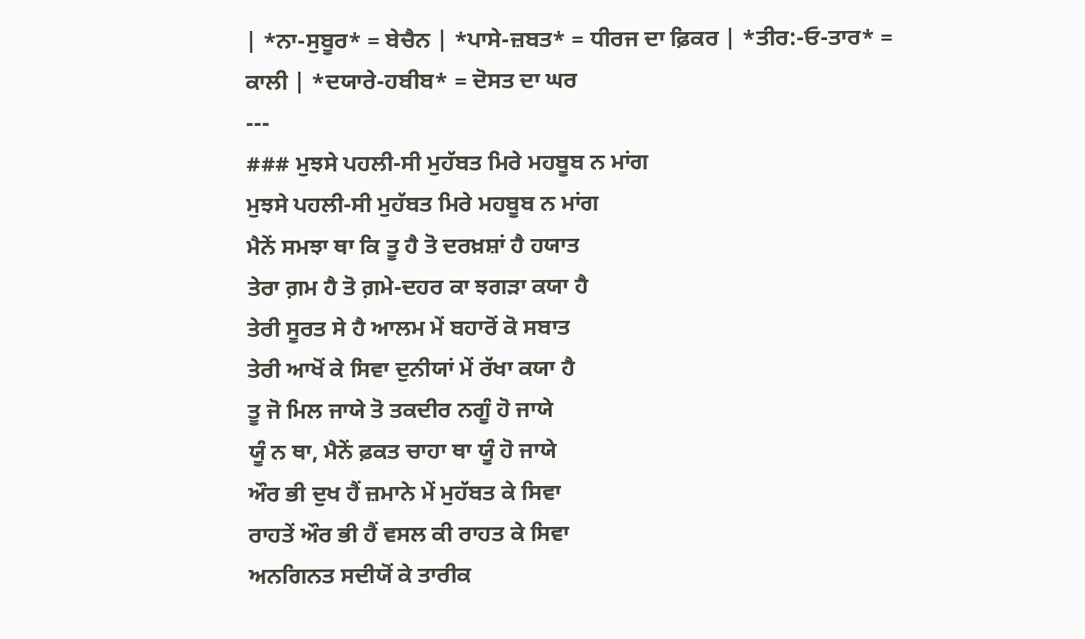| *ਨਾ-ਸੁਬੂਰ* = ਬੇਚੈਨ | *ਪਾਸੇ-ਜ਼ਬਤ* = ਧੀਰਜ ਦਾ ਫ਼ਿਕਰ | *ਤੀਰ:-ਓ-ਤਾਰ* = ਕਾਲੀ | *ਦਯਾਰੇ-ਹਬੀਬ* = ਦੋਸਤ ਦਾ ਘਰ
---
### ਮੁਝਸੇ ਪਹਲੀ-ਸੀ ਮੁਹੱਬਤ ਮਿਰੇ ਮਹਬੂਬ ਨ ਮਾਂਗ
ਮੁਝਸੇ ਪਹਲੀ-ਸੀ ਮੁਹੱਬਤ ਮਿਰੇ ਮਹਬੂਬ ਨ ਮਾਂਗ
ਮੈਨੇਂ ਸਮਝਾ ਥਾ ਕਿ ਤੂ ਹੈ ਤੋ ਦਰਖ਼ਸ਼ਾਂ ਹੈ ਹਯਾਤ
ਤੇਰਾ ਗ਼ਮ ਹੈ ਤੋ ਗ਼ਮੇ-ਦਹਰ ਕਾ ਝਗੜਾ ਕਯਾ ਹੈ
ਤੇਰੀ ਸੂਰਤ ਸੇ ਹੈ ਆਲਮ ਮੇਂ ਬਹਾਰੋਂ ਕੋ ਸਬਾਤ
ਤੇਰੀ ਆਖੋਂ ਕੇ ਸਿਵਾ ਦੁਨੀਯਾਂ ਮੇਂ ਰੱਖਾ ਕਯਾ ਹੈ
ਤੂ ਜੋ ਮਿਲ ਜਾਯੇ ਤੋ ਤਕਦੀਰ ਨਗੂੰ ਹੋ ਜਾਯੇ
ਯੂੰ ਨ ਥਾ, ਮੈਨੇਂ ਫ਼ਕਤ ਚਾਹਾ ਥਾ ਯੂੰ ਹੋ ਜਾਯੇ
ਔਰ ਭੀ ਦੁਖ ਹੈਂ ਜ਼ਮਾਨੇ ਮੇਂ ਮੁਹੱਬਤ ਕੇ ਸਿਵਾ
ਰਾਹਤੇਂ ਔਰ ਭੀ ਹੈਂ ਵਸਲ ਕੀ ਰਾਹਤ ਕੇ ਸਿਵਾ
ਅਨਗਿਨਤ ਸਦੀਯੋਂ ਕੇ ਤਾਰੀਕ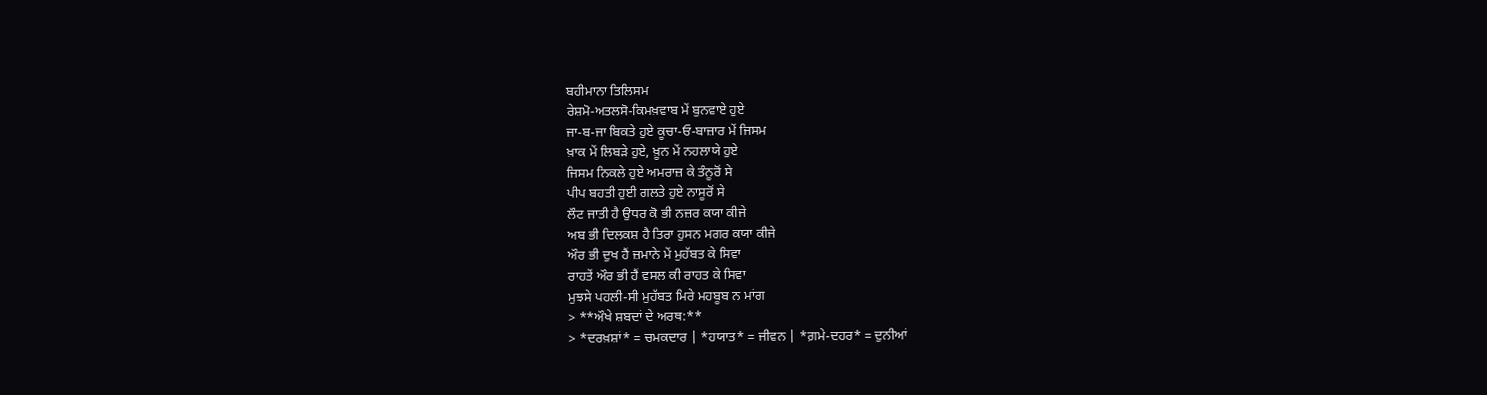ਬਹੀਮਾਨਾ ਤਿਲਿਸਮ
ਰੇਸ਼ਮੋ-ਅਤਲਸੋ-ਕਿਮਖ਼ਵਾਬ ਮੇਂ ਬੁਨਵਾਏ ਹੁਏ
ਜਾ-ਬ-ਜਾ ਬਿਕਤੇ ਹੁਏ ਕੂਚਾ-ਓ-ਬਾਜ਼ਾਰ ਮੇਂ ਜਿਸਮ
ਖ਼ਾਕ ਮੇਂ ਲਿਬੜੇ ਹੁਏ, ਖ਼ੂਨ ਮੇਂ ਨਹਲਾਯੇ ਹੁਏ
ਜਿਸਮ ਨਿਕਲੇ ਹੁਏ ਅਮਰਾਜ਼ ਕੇ ਤੰਨੂਰੋਂ ਸੇ
ਪੀਪ ਬਹਤੀ ਹੁਈ ਗਲਤੇ ਹੁਏ ਨਾਸੂਰੋਂ ਸੇ
ਲੌਟ ਜਾਤੀ ਹੈ ਉਧਰ ਕੋ ਭੀ ਨਜ਼ਰ ਕਯਾ ਕੀਜੇ
ਅਬ ਭੀ ਦਿਲਕਸ਼ ਹੈ ਤਿਰਾ ਹੁਸਨ ਮਗਰ ਕਯਾ ਕੀਜੇ
ਔਰ ਭੀ ਦੁਖ ਹੈਂ ਜ਼ਮਾਨੇ ਮੇਂ ਮੁਹੱਬਤ ਕੇ ਸਿਵਾ
ਰਾਹਤੇਂ ਔਰ ਭੀ ਹੈਂ ਵਸਲ ਕੀ ਰਾਹਤ ਕੇ ਸਿਵਾ
ਮੁਝਸੇ ਪਹਲੀ-ਸੀ ਮੁਹੱਬਤ ਮਿਰੇ ਮਹਬੂਬ ਨ ਮਾਂਗ
> **ਔਖੇ ਸ਼ਬਦਾਂ ਦੇ ਅਰਥ:**
> *ਦਰਖ਼ਸ਼ਾਂ* = ਚਮਕਦਾਰ | *ਹਯਾਤ* = ਜੀਵਨ | *ਗ਼ਮੇ-ਦਹਰ* = ਦੁਨੀਆਂ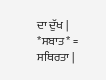ਦਾ ਦੁੱਖ | *ਸਬਾਤ* = ਸਥਿਰਤਾ |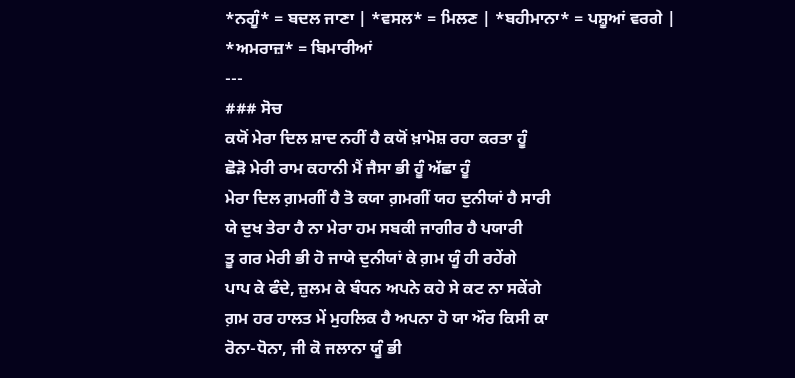*ਨਗੂੰ* = ਬਦਲ ਜਾਣਾ | *ਵਸਲ* = ਮਿਲਣ | *ਬਹੀਮਾਨਾ* = ਪਸ਼ੂਆਂ ਵਰਗੇ | *ਅਮਰਾਜ਼* = ਬਿਮਾਰੀਆਂ
---
### ਸੋਚ
ਕਯੋਂ ਮੇਰਾ ਦਿਲ ਸ਼ਾਦ ਨਹੀਂ ਹੈ ਕਯੋਂ ਖ਼ਾਮੋਸ਼ ਰਹਾ ਕਰਤਾ ਹੂੰ
ਛੋੜੋ ਮੇਰੀ ਰਾਮ ਕਹਾਨੀ ਮੈਂ ਜੈਸਾ ਭੀ ਹੂੰ ਅੱਛਾ ਹੂੰ
ਮੇਰਾ ਦਿਲ ਗ਼ਮਗੀਂ ਹੈ ਤੋ ਕਯਾ ਗ਼ਮਗੀਂ ਯਹ ਦੁਨੀਯਾਂ ਹੈ ਸਾਰੀ
ਯੇ ਦੁਖ ਤੇਰਾ ਹੈ ਨਾ ਮੇਰਾ ਹਮ ਸਬਕੀ ਜਾਗੀਰ ਹੈ ਪਯਾਰੀ
ਤੂ ਗਰ ਮੇਰੀ ਭੀ ਹੋ ਜਾਯੇ ਦੁਨੀਯਾਂ ਕੇ ਗ਼ਮ ਯੂੰ ਹੀ ਰਹੇਂਗੇ
ਪਾਪ ਕੇ ਫੰਦੇ, ਜ਼ੁਲਮ ਕੇ ਬੰਧਨ ਅਪਨੇ ਕਹੇ ਸੇ ਕਟ ਨਾ ਸਕੇਂਗੇ
ਗ਼ਮ ਹਰ ਹਾਲਤ ਮੇਂ ਮੁਹਲਿਕ ਹੈ ਅਪਨਾ ਹੋ ਯਾ ਔਰ ਕਿਸੀ ਕਾ
ਰੋਨਾ-ਧੋਨਾ, ਜੀ ਕੋ ਜਲਾਨਾ ਯੂੰ ਭੀ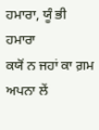ਹਮਾਰਾ, ਯੂੰ ਭੀ ਹਮਾਰਾ
ਕਯੋਂ ਨ ਜਹਾਂ ਕਾ ਗ਼ਮ ਅਪਨਾ ਲੇਂ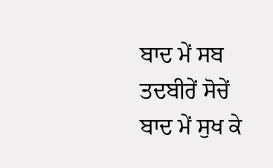ਬਾਦ ਮੇਂ ਸਬ ਤਦਬੀਰੇਂ ਸੋਚੇਂ
ਬਾਦ ਮੇਂ ਸੁਖ ਕੇ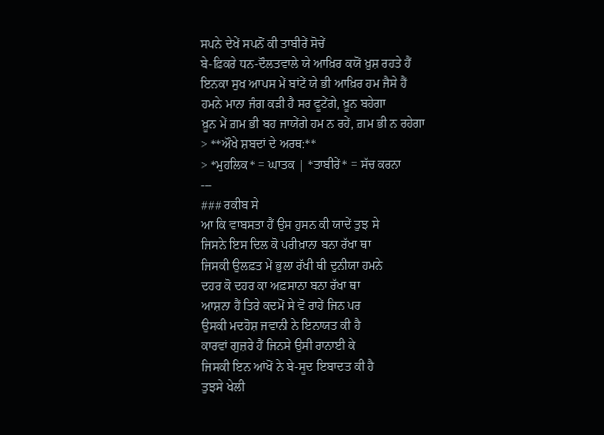ਸਪਨੇ ਦੇਖੇਂ ਸਪਨੋਂ ਕੀ ਤਾਬੀਰੇਂ ਸੋਚੇਂ
ਬੇ-ਫ਼ਿਕਰੇ ਧਨ-ਦੌਲਤਵਾਲੇ ਯੇ ਆਖ਼ਿਰ ਕਯੋਂ ਖ਼ੁਸ਼ ਰਹਤੇ ਹੈਂ
ਇਨਕਾ ਸੁਖ ਆਪਸ ਮੇਂ ਬਾਂਟੇਂ ਯੇ ਭੀ ਆਖ਼ਿਰ ਹਮ ਜੈਸੇ ਹੈਂ
ਹਮਨੇ ਮਾਨਾ ਜੰਗ ਕੜੀ ਹੈ ਸਰ ਫੂਟੇਂਗੇ, ਖ਼ੂਨ ਬਹੇਗਾ
ਖ਼ੂਨ ਮੇਂ ਗ਼ਮ ਭੀ ਬਹ ਜਾਯੇਂਗੇ ਹਮ ਨ ਰਹੇਂ, ਗ਼ਮ ਭੀ ਨ ਰਹੇਗਾ
> **ਔਖੇ ਸ਼ਬਦਾਂ ਦੇ ਅਰਥ:**
> *ਮੁਹਲਿਕ* = ਘਾਤਕ | *ਤਾਬੀਰੇਂ* = ਸੱਚ ਕਰਨਾ
---
### ਰਕੀਬ ਸੇ
ਆ ਕਿ ਵਾਬਸਤਾ ਹੈਂ ਉਸ ਹੁਸਨ ਕੀ ਯਾਦੇਂ ਤੁਝ ਸੇ
ਜਿਸਨੇ ਇਸ ਦਿਲ ਕੋ ਪਰੀਖ਼ਾਨਾ ਬਨਾ ਰੱਖਾ ਥਾ
ਜਿਸਕੀ ਉਲਫ਼ਤ ਮੇਂ ਭੁਲਾ ਰੱਖੀ ਥੀ ਦੁਨੀਯਾ ਹਮਨੇ
ਦਹਰ ਕੋ ਦਹਰ ਕਾ ਅਫ਼ਸਾਨਾ ਬਨਾ ਰੱਖਾ ਥਾ
ਆਸ਼ਨਾ ਹੈਂ ਤਿਰੇ ਕਦਮੋਂ ਸੇ ਵੋ ਰਾਹੇਂ ਜਿਨ ਪਰ
ਉਸਕੀ ਮਦਹੋਸ਼ ਜਵਾਨੀ ਨੇ ਇਨਾਯਤ ਕੀ ਹੈ
ਕਾਰਵਾਂ ਗੁਜ਼ਰੇ ਹੈਂ ਜਿਨਸੇ ਉਸੀ ਰਾਨਾਈ ਕੇ
ਜਿਸਕੀ ਇਨ ਆਂਖੋਂ ਨੇ ਬੇ-ਸੂਦ ਇਬਾਦਤ ਕੀ ਹੈ
ਤੁਝਸੇ ਖੇਲੀ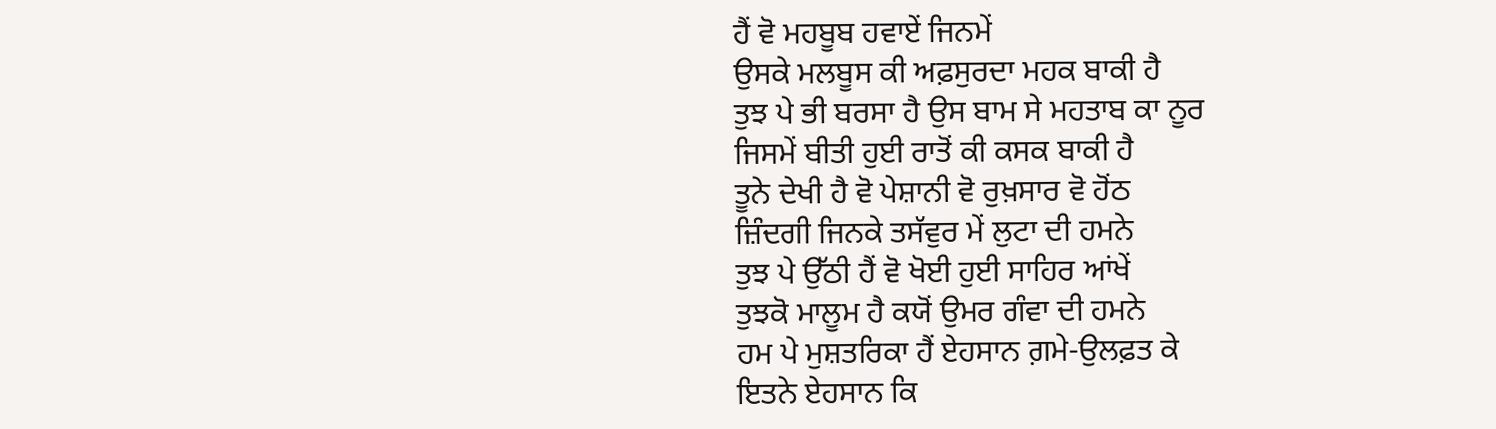ਹੈਂ ਵੋ ਮਹਬੂਬ ਹਵਾਏਂ ਜਿਨਮੇਂ
ਉਸਕੇ ਮਲਬੂਸ ਕੀ ਅਫ਼ਸੁਰਦਾ ਮਹਕ ਬਾਕੀ ਹੈ
ਤੁਝ ਪੇ ਭੀ ਬਰਸਾ ਹੈ ਉਸ ਬਾਮ ਸੇ ਮਹਤਾਬ ਕਾ ਨੂਰ
ਜਿਸਮੇਂ ਬੀਤੀ ਹੁਈ ਰਾਤੋਂ ਕੀ ਕਸਕ ਬਾਕੀ ਹੈ
ਤੂਨੇ ਦੇਖੀ ਹੈ ਵੋ ਪੇਸ਼ਾਨੀ ਵੋ ਰੁਖ਼ਸਾਰ ਵੋ ਹੋਂਠ
ਜ਼ਿੰਦਗੀ ਜਿਨਕੇ ਤਸੱਵੁਰ ਮੇਂ ਲੁਟਾ ਦੀ ਹਮਨੇ
ਤੁਝ ਪੇ ਉੱਠੀ ਹੈਂ ਵੋ ਖੋਈ ਹੁਈ ਸਾਹਿਰ ਆਂਖੇਂ
ਤੁਝਕੋ ਮਾਲੂਮ ਹੈ ਕਯੋਂ ਉਮਰ ਗੰਵਾ ਦੀ ਹਮਨੇ
ਹਮ ਪੇ ਮੁਸ਼ਤਰਿਕਾ ਹੈਂ ਏਹਸਾਨ ਗ਼ਮੇ-ਉਲਫ਼ਤ ਕੇ
ਇਤਨੇ ਏਹਸਾਨ ਕਿ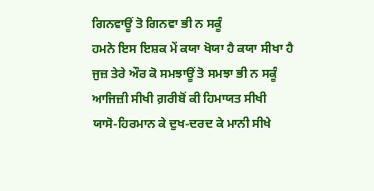ਗਿਨਵਾਊਂ ਤੋ ਗਿਨਵਾ ਭੀ ਨ ਸਕੂੰ
ਹਮਨੇ ਇਸ ਇਸ਼ਕ ਮੇਂ ਕਯਾ ਖੋਯਾ ਹੈ ਕਯਾ ਸੀਖਾ ਹੈ
ਜੁਜ਼ ਤੇਰੇ ਔਰ ਕੋ ਸਮਝਾਊਂ ਤੋ ਸਮਝਾ ਭੀ ਨ ਸਕੂੰ
ਆਜਿਜ਼ੀ ਸੀਖੀ ਗ਼ਰੀਬੋਂ ਕੀ ਹਿਮਾਯਤ ਸੀਖੀ
ਯਾਸੋ-ਹਿਰਮਾਨ ਕੇ ਦੁਖ-ਦਰਦ ਕੇ ਮਾਨੀ ਸੀਖੇ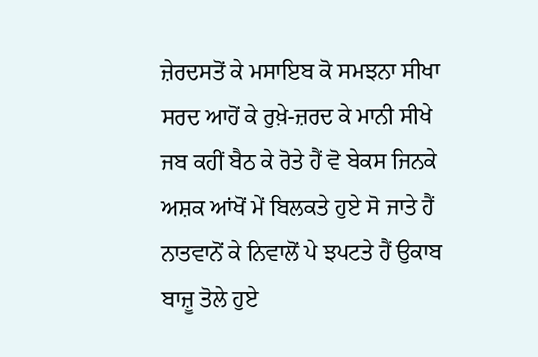ਜ਼ੇਰਦਸਤੋਂ ਕੇ ਮਸਾਇਬ ਕੋ ਸਮਝਨਾ ਸੀਖਾ
ਸਰਦ ਆਹੋਂ ਕੇ ਰੁਖ਼ੇ-ਜ਼ਰਦ ਕੇ ਮਾਨੀ ਸੀਖੇ
ਜਬ ਕਹੀਂ ਬੈਠ ਕੇ ਰੋਤੇ ਹੈਂ ਵੋ ਬੇਕਸ ਜਿਨਕੇ
ਅਸ਼ਕ ਆਂਖੋਂ ਮੇਂ ਬਿਲਕਤੇ ਹੁਏ ਸੋ ਜਾਤੇ ਹੈਂ
ਨਾਤਵਾਨੋਂ ਕੇ ਨਿਵਾਲੋਂ ਪੇ ਝਪਟਤੇ ਹੈਂ ਉਕਾਬ
ਬਾਜ਼ੂ ਤੋਲੇ ਹੁਏ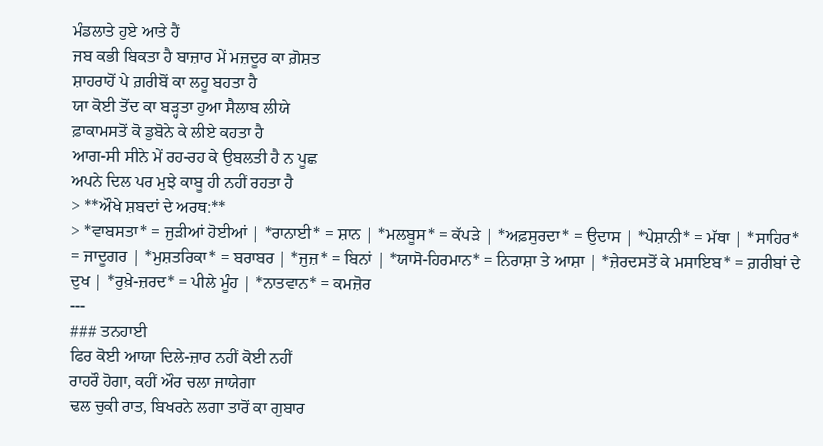ਮੰਡਲਾਤੇ ਹੁਏ ਆਤੇ ਹੈਂ
ਜਬ ਕਭੀ ਬਿਕਤਾ ਹੈ ਬਾਜ਼ਾਰ ਮੇਂ ਮਜ਼ਦੂਰ ਕਾ ਗ਼ੋਸ਼ਤ
ਸ਼ਾਹਰਾਹੋਂ ਪੇ ਗ਼ਰੀਬੋਂ ਕਾ ਲਹੂ ਬਹਤਾ ਹੈ
ਯਾ ਕੋਈ ਤੋਂਦ ਕਾ ਬੜ੍ਹਤਾ ਹੁਆ ਸੈਲਾਬ ਲੀਯੇ
ਫ਼ਾਕਾਮਸਤੋਂ ਕੋ ਡੁਬੋਨੇ ਕੇ ਲੀਏ ਕਹਤਾ ਹੈ
ਆਗ-ਸੀ ਸੀਨੇ ਮੇਂ ਰਹ-ਰਹ ਕੇ ਉਬਲਤੀ ਹੈ ਨ ਪੂਛ
ਅਪਨੇ ਦਿਲ ਪਰ ਮੁਝੇ ਕਾਬੂ ਹੀ ਨਹੀਂ ਰਹਤਾ ਹੈ
> **ਔਖੇ ਸ਼ਬਦਾਂ ਦੇ ਅਰਥ:**
> *ਵਾਬਸਤਾ* = ਜੁੜੀਆਂ ਹੋਈਆਂ | *ਰਾਨਾਈ* = ਸ਼ਾਨ | *ਮਲਬੂਸ* = ਕੱਪੜੇ | *ਅਫ਼ਸੁਰਦਾ* = ਉਦਾਸ | *ਪੇਸ਼ਾਨੀ* = ਮੱਥਾ | *ਸਾਹਿਰ* = ਜਾਦੂਗਰ | *ਮੁਸ਼ਤਰਿਕਾ* = ਬਰਾਬਰ | *ਜੁਜ਼* = ਬਿਨਾਂ | *ਯਾਸੋ-ਹਿਰਮਾਨ* = ਨਿਰਾਸ਼ਾ ਤੇ ਆਸ਼ਾ | *ਜ਼ੇਰਦਸਤੋਂ ਕੇ ਮਸਾਇਬ* = ਗ਼ਰੀਬਾਂ ਦੇ ਦੁਖ | *ਰੁਖ਼ੇ-ਜ਼ਰਦ* = ਪੀਲੇ ਮੂੰਹ | *ਨਾਤਵਾਨ* = ਕਮਜ਼ੋਰ
---
### ਤਨਹਾਈ
ਫਿਰ ਕੋਈ ਆਯਾ ਦਿਲੇ-ਜ਼ਾਰ ਨਹੀਂ ਕੋਈ ਨਹੀਂ
ਰਾਹਰੌ ਹੋਗਾ, ਕਹੀਂ ਔਰ ਚਲਾ ਜਾਯੇਗਾ
ਢਲ ਚੁਕੀ ਰਾਤ, ਬਿਖਰਨੇ ਲਗਾ ਤਾਰੋਂ ਕਾ ਗੁਬਾਰ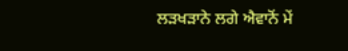ਲੜਖੜਾਨੇ ਲਗੇ ਐਵਾਨੋਂ ਮੇਂ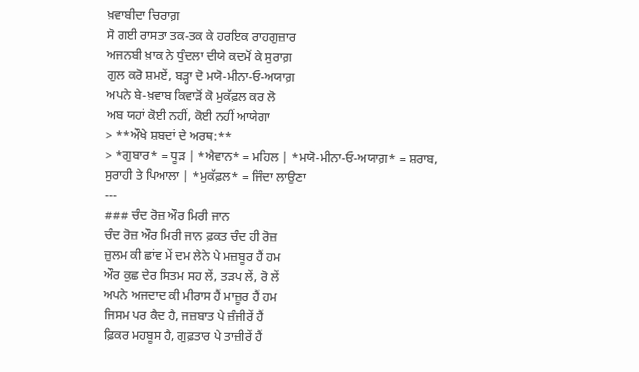ਖ਼ਵਾਬੀਦਾ ਚਿਰਾਗ਼
ਸੋ ਗਈ ਰਾਸਤਾ ਤਕ-ਤਕ ਕੇ ਹਰਇਕ ਰਾਹਗੁਜ਼ਾਰ
ਅਜਨਬੀ ਖ਼ਾਕ ਨੇ ਧੁੰਦਲਾ ਦੀਯੇ ਕਦਮੋਂ ਕੇ ਸੁਰਾਗ਼
ਗੁਲ ਕਰੋ ਸ਼ਮਏਂ, ਬੜ੍ਹਾ ਦੋ ਮਯੋ-ਮੀਨਾ-ਓ-ਅਯਾਗ਼
ਅਪਨੇ ਬੇ-ਖ਼ਵਾਬ ਕਿਵਾੜੋਂ ਕੋ ਮੁਕੱਫ਼ਲ ਕਰ ਲੋ
ਅਬ ਯਹਾਂ ਕੋਈ ਨਹੀਂ, ਕੋਈ ਨਹੀਂ ਆਯੇਗਾ
> **ਔਖੇ ਸ਼ਬਦਾਂ ਦੇ ਅਰਥ:**
> *ਗੁਬਾਰ* = ਧੂੜ | *ਐਵਾਨ* = ਮਹਿਲ | *ਮਯੋ-ਮੀਨਾ-ਓ-ਅਯਾਗ਼* = ਸ਼ਰਾਬ, ਸੁਰਾਹੀ ਤੇ ਪਿਆਲਾ | *ਮੁਕੱਫ਼ਲ* = ਜਿੰਦਾ ਲਾਉਣਾ
---
### ਚੰਦ ਰੋਜ਼ ਔਰ ਮਿਰੀ ਜਾਨ
ਚੰਦ ਰੋਜ਼ ਔਰ ਮਿਰੀ ਜਾਨ ਫ਼ਕਤ ਚੰਦ ਹੀ ਰੋਜ਼
ਜ਼ੁਲਮ ਕੀ ਛਾਂਵ ਮੇਂ ਦਮ ਲੇਨੇ ਪੇ ਮਜ਼ਬੂਰ ਹੈਂ ਹਮ
ਔਰ ਕੁਛ ਦੇਰ ਸਿਤਮ ਸਹ ਲੇਂ, ਤੜਪ ਲੇਂ, ਰੋ ਲੇਂ
ਅਪਨੇ ਅਜਦਾਦ ਕੀ ਮੀਰਾਸ ਹੈਂ ਮਾਜ਼ੂਰ ਹੈਂ ਹਮ
ਜਿਸਮ ਪਰ ਕੈਦ ਹੈ, ਜਜ਼ਬਾਤ ਪੇ ਜ਼ੰਜੀਰੇਂ ਹੈਂ
ਫ਼ਿਕਰ ਮਹਬੂਸ ਹੈ, ਗੁਫ਼ਤਾਰ ਪੇ ਤਾਜ਼ੀਰੇਂ ਹੈਂ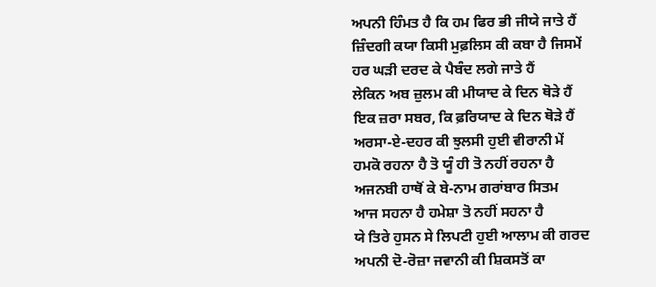ਅਪਨੀ ਹਿੰਮਤ ਹੈ ਕਿ ਹਮ ਫਿਰ ਭੀ ਜੀਯੇ ਜਾਤੇ ਹੈਂ
ਜ਼ਿੰਦਗੀ ਕਯਾ ਕਿਸੀ ਮੁਫ਼ਲਿਸ ਕੀ ਕਬਾ ਹੈ ਜਿਸਮੇਂ
ਹਰ ਘੜੀ ਦਰਦ ਕੇ ਪੈਬੰਦ ਲਗੇ ਜਾਤੇ ਹੈਂ
ਲੇਕਿਨ ਅਬ ਜ਼ੁਲਮ ਕੀ ਮੀਯਾਦ ਕੇ ਦਿਨ ਥੋੜੇ ਹੈਂ
ਇਕ ਜ਼ਰਾ ਸਬਰ, ਕਿ ਫ਼ਰਿਯਾਦ ਕੇ ਦਿਨ ਥੋੜੇ ਹੈਂ
ਅਰਸਾ-ਏ-ਦਹਰ ਕੀ ਝੁਲਸੀ ਹੁਈ ਵੀਰਾਨੀ ਮੇਂ
ਹਮਕੋ ਰਹਨਾ ਹੈ ਤੋ ਯੂੰ ਹੀ ਤੋ ਨਹੀਂ ਰਹਨਾ ਹੈ
ਅਜਨਬੀ ਹਾਥੋਂ ਕੇ ਬੇ-ਨਾਮ ਗਰਾਂਬਾਰ ਸਿਤਮ
ਆਜ ਸਹਨਾ ਹੈ ਹਮੇਸ਼ਾ ਤੋ ਨਹੀਂ ਸਹਨਾ ਹੈ
ਯੇ ਤਿਰੇ ਹੁਸਨ ਸੇ ਲਿਪਟੀ ਹੁਈ ਆਲਾਮ ਕੀ ਗਰਦ
ਅਪਨੀ ਦੋ-ਰੋਜ਼ਾ ਜਵਾਨੀ ਕੀ ਸ਼ਿਕਸਤੋਂ ਕਾ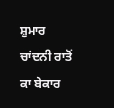ਸ਼ੁਮਾਰ
ਚਾਂਦਨੀ ਰਾਤੋਂ ਕਾ ਬੇਕਾਰ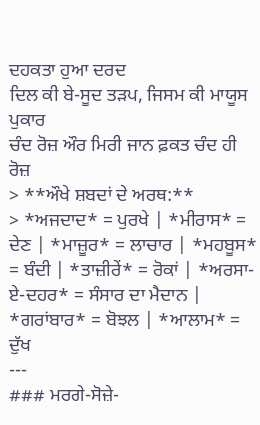ਦਹਕਤਾ ਹੁਆ ਦਰਦ
ਦਿਲ ਕੀ ਬੇ-ਸੂਦ ਤੜਪ, ਜਿਸਮ ਕੀ ਮਾਯੂਸ ਪੁਕਾਰ
ਚੰਦ ਰੋਜ਼ ਔਰ ਮਿਰੀ ਜਾਨ ਫ਼ਕਤ ਚੰਦ ਹੀ ਰੋਜ਼
> **ਔਖੇ ਸ਼ਬਦਾਂ ਦੇ ਅਰਥ:**
> *ਅਜਦਾਦ* = ਪੁਰਖੇ | *ਮੀਰਾਸ* = ਦੇਣ | *ਮਾਜ਼ੂਰ* = ਲਾਚਾਰ | *ਮਹਬੂਸ* = ਬੰਦੀ | *ਤਾਜ਼ੀਰੇਂ* = ਰੋਕਾਂ | *ਅਰਸਾ-ਏ-ਦਹਰ* = ਸੰਸਾਰ ਦਾ ਮੈਦਾਨ | *ਗਰਾਂਬਾਰ* = ਬੋਝਲ | *ਆਲਾਮ* = ਦੁੱਖ
---
### ਮਰਗੇ-ਸੋਜ਼ੇ-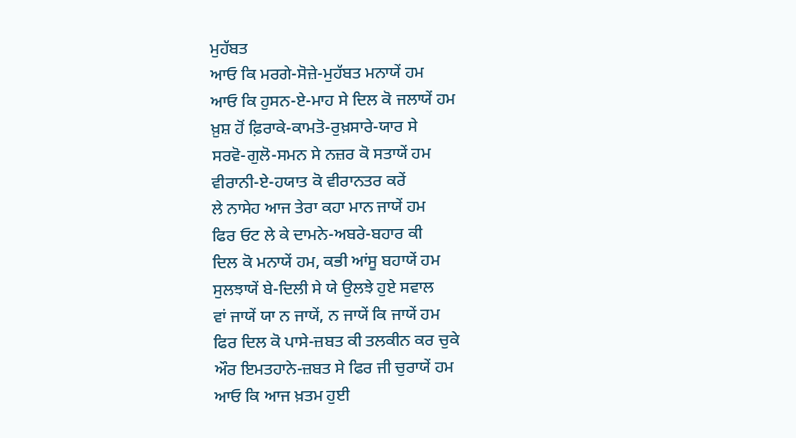ਮੁਹੱਬਤ
ਆਓ ਕਿ ਮਰਗੇ-ਸੋਜ਼ੇ-ਮੁਹੱਬਤ ਮਨਾਯੇਂ ਹਮ
ਆਓ ਕਿ ਹੁਸਨ-ਏ-ਮਾਹ ਸੇ ਦਿਲ ਕੋ ਜਲਾਯੇਂ ਹਮ
ਖ਼ੁਸ਼ ਹੋਂ ਫ਼ਿਰਾਕੇ-ਕਾਮਤੋ-ਰੁਖ਼ਸਾਰੇ-ਯਾਰ ਸੇ
ਸਰਵੋ-ਗੁਲੋ-ਸਮਨ ਸੇ ਨਜ਼ਰ ਕੋ ਸਤਾਯੇਂ ਹਮ
ਵੀਰਾਨੀ-ਏ-ਹਯਾਤ ਕੋ ਵੀਰਾਨਤਰ ਕਰੇਂ
ਲੇ ਨਾਸੇਹ ਆਜ ਤੇਰਾ ਕਹਾ ਮਾਨ ਜਾਯੇਂ ਹਮ
ਫਿਰ ਓਟ ਲੇ ਕੇ ਦਾਮਨੇ-ਅਬਰੇ-ਬਹਾਰ ਕੀ
ਦਿਲ ਕੋ ਮਨਾਯੇਂ ਹਮ, ਕਭੀ ਆਂਸੂ ਬਹਾਯੇਂ ਹਮ
ਸੁਲਝਾਯੇਂ ਬੇ-ਦਿਲੀ ਸੇ ਯੇ ਉਲਝੇ ਹੁਏ ਸਵਾਲ
ਵਾਂ ਜਾਯੇਂ ਯਾ ਨ ਜਾਯੇਂ, ਨ ਜਾਯੇਂ ਕਿ ਜਾਯੇਂ ਹਮ
ਫਿਰ ਦਿਲ ਕੋ ਪਾਸੇ-ਜ਼ਬਤ ਕੀ ਤਲਕੀਨ ਕਰ ਚੁਕੇ
ਔਰ ਇਮਤਹਾਨੇ-ਜ਼ਬਤ ਸੇ ਫਿਰ ਜੀ ਚੁਰਾਯੇਂ ਹਮ
ਆਓ ਕਿ ਆਜ ਖ਼ਤਮ ਹੁਈ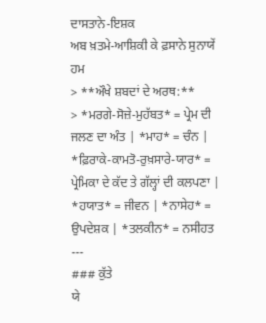ਦਾਸਤਾਨੇ-ਇਸ਼ਕ
ਅਬ ਖ਼ਤਮੇ-ਆਸ਼ਿਕੀ ਕੇ ਫ਼ਸਾਨੇ ਸੁਨਾਯੇਂ ਹਮ
> **ਔਖੇ ਸ਼ਬਦਾਂ ਦੇ ਅਰਥ:**
> *ਮਰਗੇ-ਸੋਜ਼ੇ-ਮੁਹੱਬਤ* = ਪ੍ਰੇਮ ਦੀ ਜਲਣ ਦਾ ਅੰਤ | *ਮਾਹ* = ਚੰਨ | *ਫ਼ਿਰਾਕੇ-ਕਾਮਤੋ-ਰੁਖ਼ਸਾਰੇ-ਯਾਰ* = ਪ੍ਰੇਮਿਕਾ ਦੇ ਕੱਦ ਤੇ ਗੱਲ੍ਹਾਂ ਦੀ ਕਲਪਣਾ | *ਹਯਾਤ* = ਜੀਵਨ | *ਨਾਸੇਹ* = ਉਪਦੇਸ਼ਕ | *ਤਲਕੀਨ* = ਨਸੀਹਤ
---
### ਕੁੱਤੇ
ਯੇ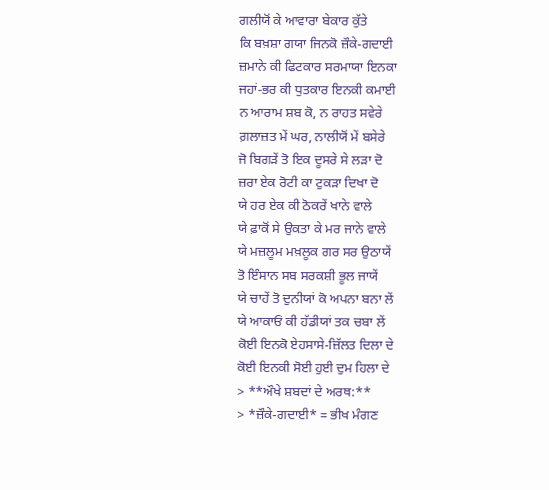ਗਲੀਯੋਂ ਕੇ ਆਵਾਰਾ ਬੇਕਾਰ ਕੁੱਤੇ
ਕਿ ਬਖ਼ਸ਼ਾ ਗਯਾ ਜਿਨਕੋ ਜ਼ੌਕੇ-ਗਦਾਈ
ਜ਼ਮਾਨੇ ਕੀ ਫਿਟਕਾਰ ਸਰਮਾਯਾ ਇਨਕਾ
ਜਹਾਂ-ਭਰ ਕੀ ਧੁਤਕਾਰ ਇਨਕੀ ਕਮਾਈ
ਨ ਆਰਾਮ ਸ਼ਬ ਕੋ, ਨ ਰਾਹਤ ਸਵੇਰੇ
ਗ਼ਲਾਜ਼ਤ ਮੇਂ ਘਰ, ਨਾਲੀਯੋਂ ਮੇਂ ਬਸੇਰੇ
ਜੋ ਬਿਗੜੇਂ ਤੋ ਇਕ ਦੂਸਰੇ ਸੇ ਲੜਾ ਦੋ
ਜ਼ਰਾ ਏਕ ਰੋਟੀ ਕਾ ਟੁਕੜਾ ਦਿਖਾ ਦੋ
ਯੇ ਹਰ ਏਕ ਕੀ ਠੋਕਰੇਂ ਖਾਨੇ ਵਾਲੇ
ਯੇ ਫ਼ਾਕੋਂ ਸੇ ਉਕਤਾ ਕੇ ਮਰ ਜਾਨੇ ਵਾਲੇ
ਯੇ ਮਜ਼ਲੂਮ ਮਖ਼ਲੂਕ ਗਰ ਸਰ ਉਠਾਯੇਂ
ਤੋ ਇੰਸਾਨ ਸਬ ਸਰਕਸ਼ੀ ਭੂਲ ਜਾਯੇਂ
ਯੇ ਚਾਹੇਂ ਤੋ ਦੁਨੀਯਾਂ ਕੋ ਅਪਨਾ ਬਨਾ ਲੇਂ
ਯੇ ਆਕਾਓਂ ਕੀ ਹੱਡੀਯਾਂ ਤਕ ਚਬਾ ਲੇਂ
ਕੋਈ ਇਨਕੋ ਏਹਸਾਸੇ-ਜ਼ਿੱਲਤ ਦਿਲਾ ਦੇ
ਕੋਈ ਇਨਕੀ ਸੋਈ ਹੁਈ ਦੁਮ ਹਿਲਾ ਦੇ
> **ਔਖੇ ਸ਼ਬਦਾਂ ਦੇ ਅਰਥ:**
> *ਜ਼ੌਕੇ-ਗਦਾਈ* = ਭੀਖ ਮੰਗਣ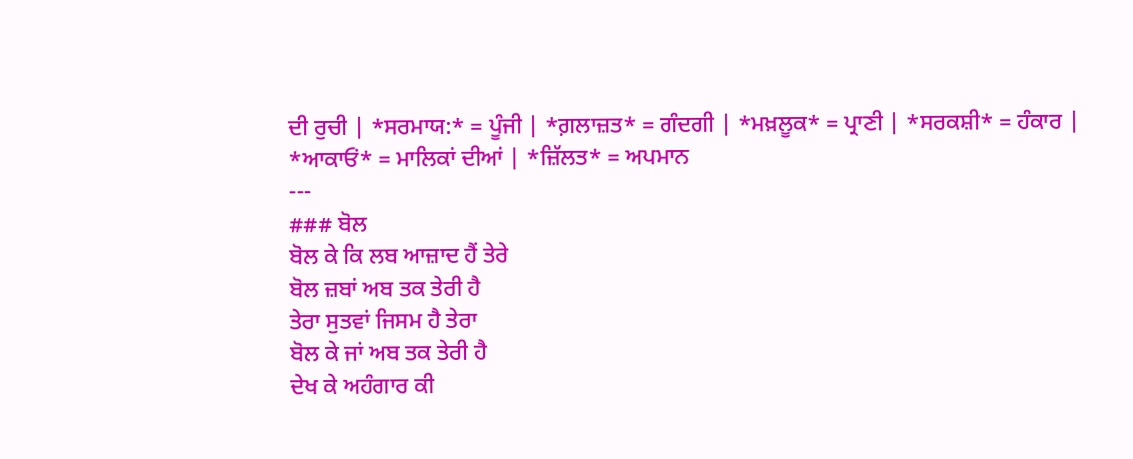ਦੀ ਰੁਚੀ | *ਸਰਮਾਯ:* = ਪੂੰਜੀ | *ਗ਼ਲਾਜ਼ਤ* = ਗੰਦਗੀ | *ਮਖ਼ਲੂਕ* = ਪ੍ਰਾਣੀ | *ਸਰਕਸ਼ੀ* = ਹੰਕਾਰ | *ਆਕਾਓਂ* = ਮਾਲਿਕਾਂ ਦੀਆਂ | *ਜ਼ਿੱਲਤ* = ਅਪਮਾਨ
---
### ਬੋਲ
ਬੋਲ ਕੇ ਕਿ ਲਬ ਆਜ਼ਾਦ ਹੈਂ ਤੇਰੇ
ਬੋਲ ਜ਼ਬਾਂ ਅਬ ਤਕ ਤੇਰੀ ਹੈ
ਤੇਰਾ ਸੁਤਵਾਂ ਜਿਸਮ ਹੈ ਤੇਰਾ
ਬੋਲ ਕੇ ਜਾਂ ਅਬ ਤਕ ਤੇਰੀ ਹੈ
ਦੇਖ ਕੇ ਅਹੰਗਾਰ ਕੀ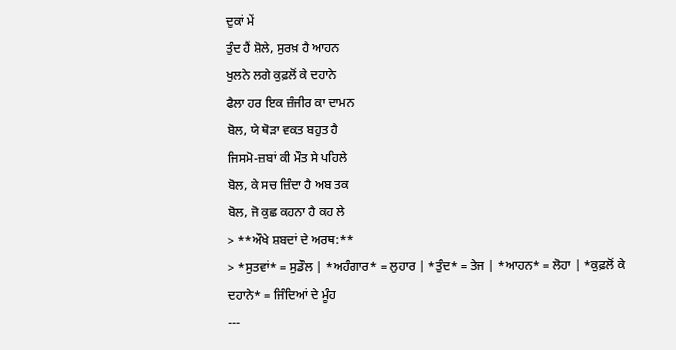ਦੁਕਾਂ ਮੇਂ
ਤੁੰਦ ਹੈਂ ਸ਼ੋਲੇ, ਸੁਰਖ਼ ਹੈ ਆਹਨ
ਖੁਲਨੇ ਲਗੇ ਕੁਫ਼ਲੋਂ ਕੇ ਦਹਾਨੇ
ਫੈਲਾ ਹਰ ਇਕ ਜ਼ੰਜੀਰ ਕਾ ਦਾਮਨ
ਬੋਲ, ਯੇ ਥੋੜਾ ਵਕਤ ਬਹੁਤ ਹੈ
ਜਿਸਮੋ-ਜ਼ਬਾਂ ਕੀ ਮੌਤ ਸੇ ਪਹਿਲੇ
ਬੋਲ, ਕੇ ਸਚ ਜ਼ਿੰਦਾ ਹੈ ਅਬ ਤਕ
ਬੋਲ, ਜੋ ਕੁਛ ਕਹਨਾ ਹੈ ਕਹ ਲੇ
> **ਔਖੇ ਸ਼ਬਦਾਂ ਦੇ ਅਰਥ:**
> *ਸੁਤਵਾਂ* = ਸੁਡੌਲ | *ਅਹੰਗਾਰ* = ਲੁਹਾਰ | *ਤੁੰਦ* = ਤੇਜ | *ਆਹਨ* = ਲੋਹਾ | *ਕੁਫ਼ਲੋਂ ਕੇ ਦਹਾਨੇ* = ਜਿੰਦਿਆਂ ਦੇ ਮੂੰਹ
---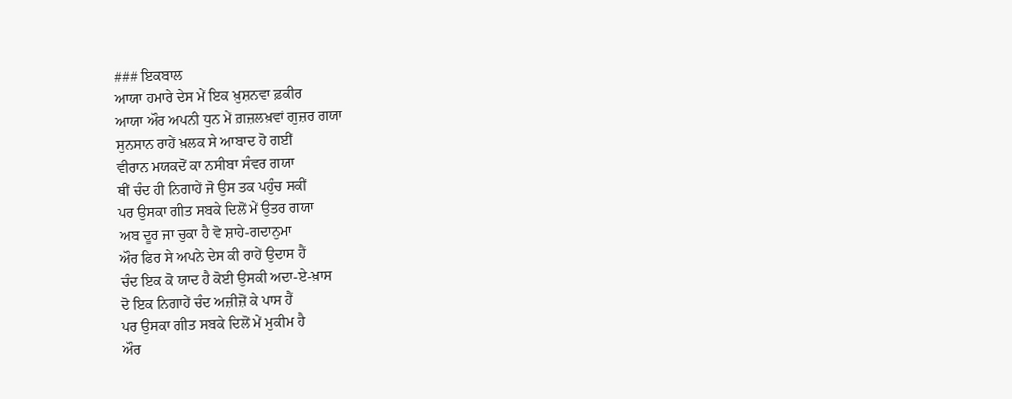### ਇਕਬਾਲ
ਆਯਾ ਹਮਾਰੇ ਦੇਸ ਮੇਂ ਇਕ ਖ਼ੁਸ਼ਨਵਾ ਫ਼ਕੀਰ
ਆਯਾ ਔਰ ਅਪਨੀ ਧੁਨ ਮੇਂ ਗ਼ਜ਼ਲਖ਼ਵਾਂ ਗੁਜ਼ਰ ਗਯਾ
ਸੁਨਸਾਨ ਰਾਹੇਂ ਖ਼ਲਕ ਸੇ ਆਬਾਦ ਹੋ ਗਈਂ
ਵੀਰਾਨ ਮਯਕਦੋਂ ਕਾ ਨਸੀਬਾ ਸੰਵਰ ਗਯਾ
ਥੀਂ ਚੰਦ ਹੀ ਨਿਗਾਹੇਂ ਜੋ ਉਸ ਤਕ ਪਹੁੰਚ ਸਕੀਂ
ਪਰ ਉਸਕਾ ਗੀਤ ਸਬਕੇ ਦਿਲੋਂ ਮੇਂ ਉਤਰ ਗਯਾ
ਅਬ ਦੂਰ ਜਾ ਚੁਕਾ ਹੈ ਵੋ ਸ਼ਾਹੇ-ਗਦਾਨੁਮਾ
ਔਰ ਫਿਰ ਸੇ ਅਪਨੇ ਦੇਸ ਕੀ ਰਾਹੇਂ ਉਦਾਸ ਹੈਂ
ਚੰਦ ਇਕ ਕੋ ਯਾਦ ਹੈ ਕੋਈ ਉਸਕੀ ਅਦਾ-ਏ-ਖ਼ਾਸ
ਦੋ ਇਕ ਨਿਗਾਹੇਂ ਚੰਦ ਅਜ਼ੀਜ਼ੋਂ ਕੇ ਪਾਸ ਹੈਂ
ਪਰ ਉਸਕਾ ਗੀਤ ਸਬਕੇ ਦਿਲੋਂ ਮੇਂ ਮੁਕੀਮ ਹੈ
ਔਰ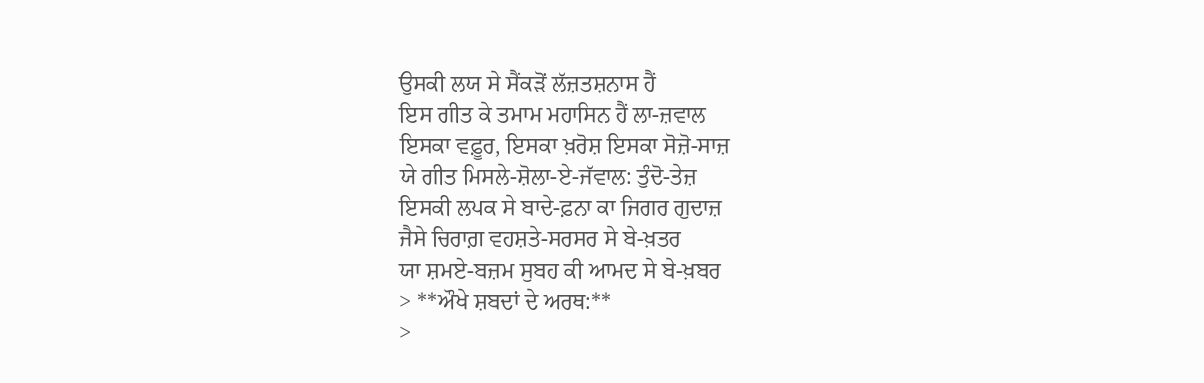ਉਸਕੀ ਲਯ ਸੇ ਸੈਂਕੜੋਂ ਲੱਜ਼ਤਸ਼ਨਾਸ ਹੈਂ
ਇਸ ਗੀਤ ਕੇ ਤਮਾਮ ਮਹਾਸਿਨ ਹੈਂ ਲਾ-ਜ਼ਵਾਲ
ਇਸਕਾ ਵਫ਼ੂਰ, ਇਸਕਾ ਖ਼ਰੋਸ਼ ਇਸਕਾ ਸੋਜ਼ੋ-ਸਾਜ਼
ਯੇ ਗੀਤ ਮਿਸਲੇ-ਸ਼ੋਲਾ-ਏ-ਜੱਵਾਲ: ਤੁੰਦੋ-ਤੇਜ਼
ਇਸਕੀ ਲਪਕ ਸੇ ਬਾਦੇ-ਫ਼ਨਾ ਕਾ ਜਿਗਰ ਗੁਦਾਜ਼
ਜੈਸੇ ਚਿਰਾਗ਼ ਵਹਸ਼ਤੇ-ਸਰਸਰ ਸੇ ਬੇ-ਖ਼ਤਰ
ਯਾ ਸ਼ਮਏ-ਬਜ਼ਮ ਸੁਬਹ ਕੀ ਆਮਦ ਸੇ ਬੇ-ਖ਼ਬਰ
> **ਔਖੇ ਸ਼ਬਦਾਂ ਦੇ ਅਰਥ:**
>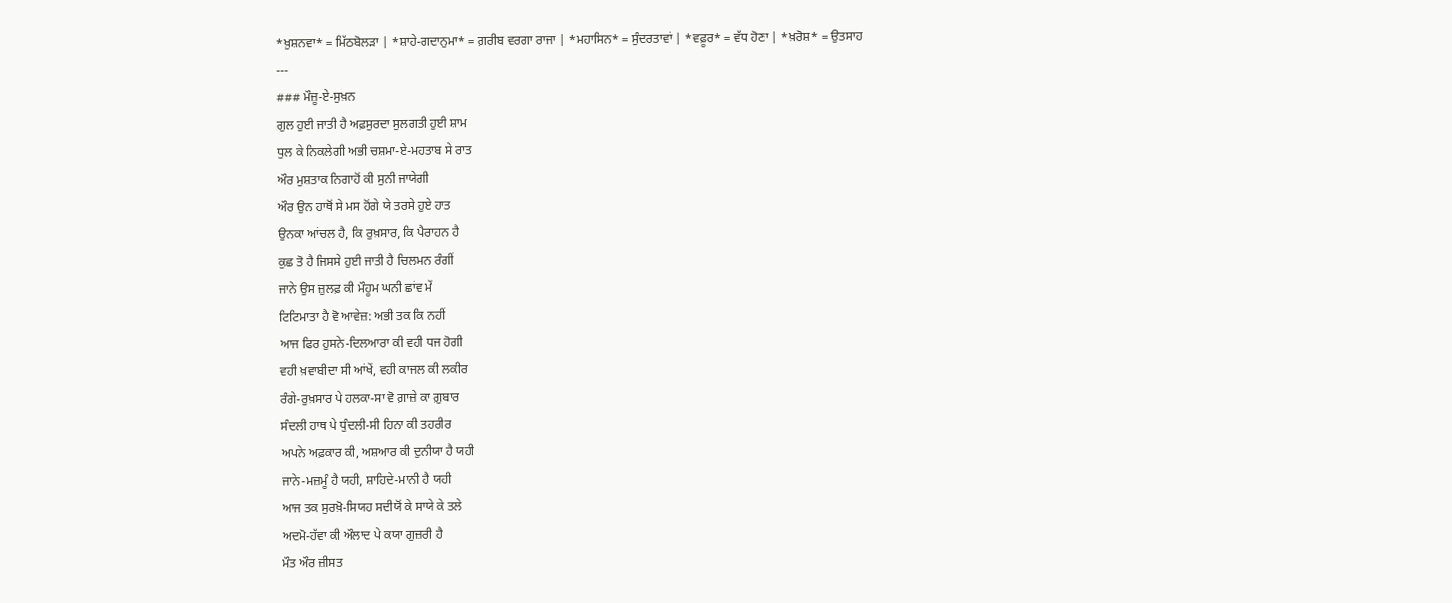*ਖ਼ੁਸ਼ਨਵਾ* = ਮਿੱਠਬੋਲੜਾ | *ਸ਼ਾਹੇ-ਗਦਾਨੁਮਾ* = ਗ਼ਰੀਬ ਵਰਗਾ ਰਾਜਾ | *ਮਹਾਸਿਨ* = ਸੁੰਦਰਤਾਵਾਂ | *ਵਫ਼ੂਰ* = ਵੱਧ ਹੋਣਾ | *ਖ਼ਰੋਸ਼* = ਉਤਸਾਹ
---
### ਮੌਜ਼ੂ-ਏ-ਸੁਖ਼ਨ
ਗੁਲ ਹੁਈ ਜਾਤੀ ਹੈ ਅਫ਼ਸੁਰਦਾ ਸੁਲਗਤੀ ਹੁਈ ਸ਼ਾਮ
ਧੁਲ ਕੇ ਨਿਕਲੇਗੀ ਅਭੀ ਚਸ਼ਮਾ-ਏ-ਮਹਤਾਬ ਸੇ ਰਾਤ
ਔਰ ਮੁਸ਼ਤਾਕ ਨਿਗਾਹੋਂ ਕੀ ਸੁਨੀ ਜਾਯੇਗੀ
ਔਰ ਉਨ ਹਾਥੋਂ ਸੇ ਮਸ ਹੋਂਗੇ ਯੇ ਤਰਸੇ ਹੁਏ ਹਾਤ
ਉਨਕਾ ਆਂਚਲ ਹੈ, ਕਿ ਰੁਖ਼ਸਾਰ, ਕਿ ਪੈਰਾਹਨ ਹੈ
ਕੁਛ ਤੋ ਹੈ ਜਿਸਸੇ ਹੁਈ ਜਾਤੀ ਹੈ ਚਿਲਮਨ ਰੰਗੀਂ
ਜਾਨੇ ਉਸ ਜ਼ੁਲਫ਼ ਕੀ ਮੌਹੂਮ ਘਨੀ ਛਾਂਵ ਮੇਂ
ਟਿਟਿਮਾਤਾ ਹੈ ਵੋ ਆਵੇਜ਼: ਅਭੀ ਤਕ ਕਿ ਨਹੀਂ
ਆਜ ਫਿਰ ਹੁਸਨੇ-ਦਿਲਆਰਾ ਕੀ ਵਹੀ ਧਜ ਹੋਗੀ
ਵਹੀ ਖ਼ਵਾਬੀਦਾ ਸੀ ਆਂਖੇਂ, ਵਹੀ ਕਾਜਲ ਕੀ ਲਕੀਰ
ਰੰਗੇ-ਰੁਖ਼ਸਾਰ ਪੇ ਹਲਕਾ-ਸਾ ਵੋ ਗ਼ਾਜ਼ੇ ਕਾ ਗ਼ੁਬਾਰ
ਸੰਦਲੀ ਹਾਥ ਪੇ ਧੁੰਦਲੀ-ਸੀ ਹਿਨਾ ਕੀ ਤਹਰੀਰ
ਅਪਨੇ ਅਫ਼ਕਾਰ ਕੀ, ਅਸ਼ਆਰ ਕੀ ਦੁਨੀਯਾ ਹੈ ਯਹੀ
ਜਾਨੇ-ਮਜ਼ਮੂੰ ਹੈ ਯਹੀ, ਸ਼ਾਹਿਦੇ-ਮਾਨੀ ਹੈ ਯਹੀ
ਆਜ ਤਕ ਸੁਰਖ਼ੋ-ਸਿਯਹ ਸਦੀਯੋਂ ਕੇ ਸਾਯੇ ਕੇ ਤਲੇ
ਅਦਮੋ-ਹੱਵਾ ਕੀ ਔਲਾਦ ਪੇ ਕਯਾ ਗੁਜ਼ਰੀ ਹੈ
ਮੌਤ ਔਰ ਜ਼ੀਸਤ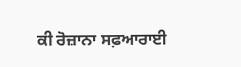ਕੀ ਰੋਜ਼ਾਨਾ ਸਫ਼ਆਰਾਈ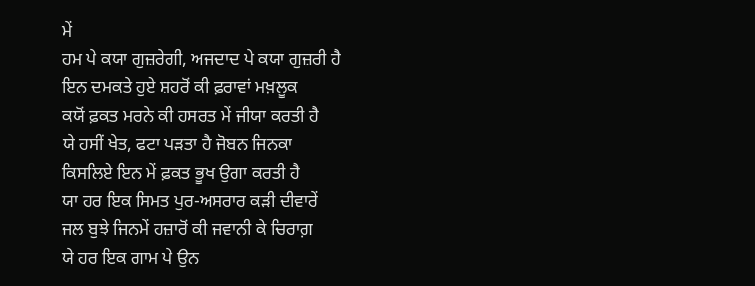ਮੇਂ
ਹਮ ਪੇ ਕਯਾ ਗੁਜ਼ਰੇਗੀ, ਅਜਦਾਦ ਪੇ ਕਯਾ ਗੁਜ਼ਰੀ ਹੈ
ਇਨ ਦਮਕਤੇ ਹੁਏ ਸ਼ਹਰੋਂ ਕੀ ਫ਼ਰਾਵਾਂ ਮਖ਼ਲੂਕ
ਕਯੋਂ ਫ਼ਕਤ ਮਰਨੇ ਕੀ ਹਸਰਤ ਮੇਂ ਜੀਯਾ ਕਰਤੀ ਹੈ
ਯੇ ਹਸੀਂ ਖੇਤ, ਫਟਾ ਪੜਤਾ ਹੈ ਜੋਬਨ ਜਿਨਕਾ
ਕਿਸਲਿਏ ਇਨ ਮੇਂ ਫ਼ਕਤ ਭੂਖ ਉਗਾ ਕਰਤੀ ਹੈ
ਯਾ ਹਰ ਇਕ ਸਿਮਤ ਪੁਰ-ਅਸਰਾਰ ਕੜੀ ਦੀਵਾਰੇਂ
ਜਲ ਬੁਝੇ ਜਿਨਮੇਂ ਹਜ਼ਾਰੋਂ ਕੀ ਜਵਾਨੀ ਕੇ ਚਿਰਾਗ਼
ਯੇ ਹਰ ਇਕ ਗਾਮ ਪੇ ਉਨ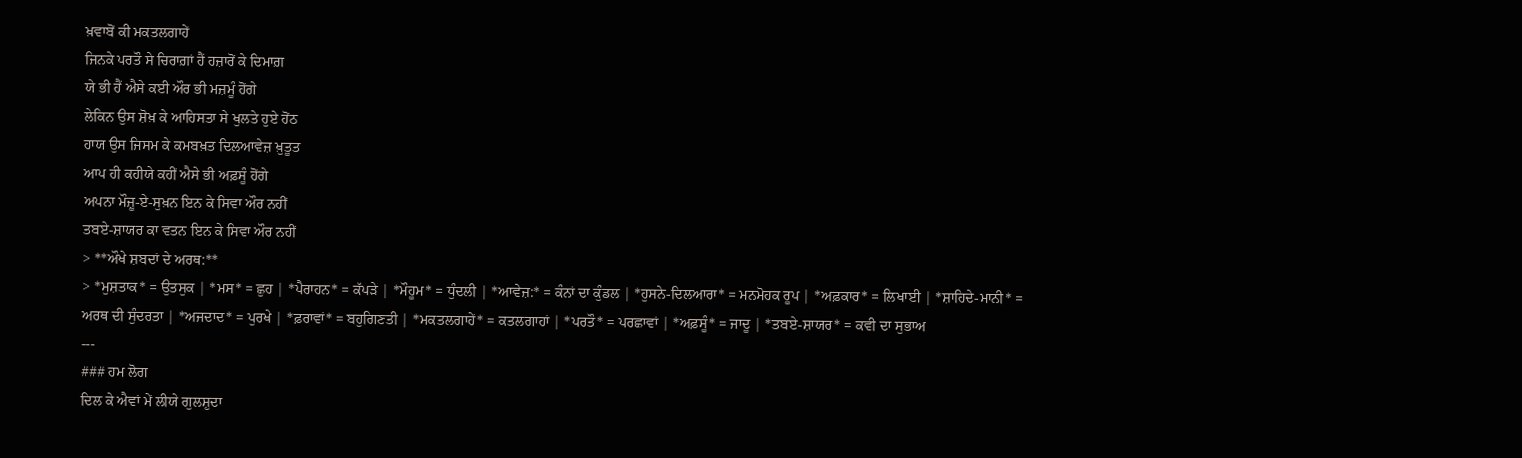ਖ਼ਵਾਬੋਂ ਕੀ ਮਕਤਲਗਾਹੇਂ
ਜਿਨਕੇ ਪਰਤੌ ਸੇ ਚਿਰਾਗ਼ਾਂ ਹੈਂ ਹਜ਼ਾਰੋਂ ਕੇ ਦਿਮਾਗ਼
ਯੇ ਭੀ ਹੈਂ ਐਸੇ ਕਈ ਔਰ ਭੀ ਮਜ਼ਮੂੰ ਹੋਂਗੇ
ਲੇਕਿਨ ਉਸ ਸ਼ੋਖ਼ ਕੇ ਆਹਿਸਤਾ ਸੇ ਖੁਲਤੇ ਹੁਏ ਹੋਂਠ
ਹਾਯ ਉਸ ਜਿਸਮ ਕੇ ਕਮਬਖ਼ਤ ਦਿਲਆਵੇਜ਼ ਖ਼ੁਤੂਤ
ਆਪ ਹੀ ਕਹੀਯੇ ਕਹੀਂ ਐਸੇ ਭੀ ਅਫ਼ਸੂੰ ਹੋਂਗੇ
ਅਪਨਾ ਮੌਜ਼ੂ-ਏ-ਸੁਖ਼ਨ ਇਨ ਕੇ ਸਿਵਾ ਔਰ ਨਹੀਂ
ਤਬਏ-ਸ਼ਾਯਰ ਕਾ ਵਤਨ ਇਨ ਕੇ ਸਿਵਾ ਔਰ ਨਹੀਂ
> **ਔਖੇ ਸ਼ਬਦਾਂ ਦੇ ਅਰਥ:**
> *ਮੁਸ਼ਤਾਕ* = ਉਤਸੁਕ | *ਮਸ* = ਛੁਹ | *ਪੈਰਾਹਨ* = ਕੱਪੜੇ | *ਮੌਹੂਮ* = ਧੁੰਦਲੀ | *ਆਵੇਜ਼:* = ਕੰਨਾਂ ਦਾ ਕੁੰਡਲ | *ਹੁਸਨੇ-ਦਿਲਆਰਾ* = ਮਨਮੋਹਕ ਰੂਪ | *ਅਫ਼ਕਾਰ* = ਲਿਖਾਈ | *ਸ਼ਾਹਿਦੇ-ਮਾਨੀ* = ਅਰਥ ਦੀ ਸੁੰਦਰਤਾ | *ਅਜਦਾਦ* = ਪੁਰਖੇ | *ਫ਼ਰਾਵਾਂ* = ਬਹੁਗਿਣਤੀ | *ਮਕਤਲਗਾਹੇਂ* = ਕਤਲਗਾਹਾਂ | *ਪਰਤੌ* = ਪਰਛਾਵਾਂ | *ਅਫ਼ਸੂੰ* = ਜਾਦੂ | *ਤਬਏ-ਸ਼ਾਯਰ* = ਕਵੀ ਦਾ ਸੁਭਾਅ
---
### ਹਮ ਲੋਗ
ਦਿਲ ਕੇ ਐਵਾਂ ਮੇਂ ਲੀਯੇ ਗੁਲਸ਼ੁਦਾ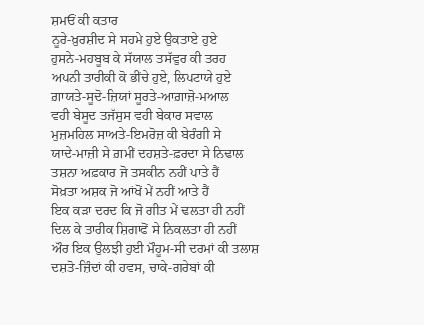ਸ਼ਮਓਂ ਕੀ ਕਤਾਰ
ਨੂਰੇ-ਖ਼ੁਰਸ਼ੀਦ ਸੇ ਸਹਮੇ ਹੁਏ ਉਕਤਾਏ ਹੁਏ
ਹੁਸਨੇ-ਮਹਬੂਬ ਕੇ ਸੱਯਾਲ ਤਸੱਵੁਰ ਕੀ ਤਰਹ
ਅਪਨੀ ਤਾਰੀਕੀ ਕੋ ਭੀਂਚੇ ਹੁਏ, ਲਿਪਟਾਯੇ ਹੁਏ
ਗ਼ਾਯਤੇ-ਸੂਦੋ-ਜ਼ਿਯਾਂ ਸੂਰਤੇ-ਆਗ਼ਾਜ਼ੋ-ਮਆਲ
ਵਹੀ ਬੇਸੂਦ ਤਜੱਸੁਸ ਵਹੀ ਬੇਕਾਰ ਸਵਾਲ
ਮੁਜ਼ਮਹਿਲ ਸਾਅਤੇ-ਇਮਰੋਜ਼ ਕੀ ਬੇਰੰਗੀ ਸੇ
ਯਾਦੇ-ਮਾਜ਼ੀ ਸੇ ਗ਼ਮੀਂ ਦਹਸ਼ਤੇ-ਫ਼ਰਦਾ ਸੇ ਨਿਢਾਲ
ਤਸ਼ਨਾ ਅਫ਼ਕਾਰ ਜੋ ਤਸਕੀਨ ਨਹੀਂ ਪਾਤੇ ਹੈਂ
ਸੋਖ਼ਤਾ ਅਸ਼ਕ ਜੋ ਆਂਖੋਂ ਮੇਂ ਨਹੀਂ ਆਤੇ ਹੈਂ
ਇਕ ਕੜਾ ਦਰਦ ਕਿ ਜੋ ਗੀਤ ਮੇਂ ਢਲਤਾ ਹੀ ਨਹੀਂ
ਦਿਲ ਕੇ ਤਾਰੀਕ ਸ਼ਿਗਾਫੋਂ ਸੇ ਨਿਕਲਤਾ ਹੀ ਨਹੀਂ
ਔਰ ਇਕ ਉਲਝੀ ਹੁਈ ਮੌਹੂਮ-ਸੀ ਦਰਮਾਂ ਕੀ ਤਲਾਸ਼
ਦਸ਼ਤੋ-ਜ਼ਿੰਦਾਂ ਕੀ ਹਵਸ, ਚਾਕੇ-ਗਰੇਬਾਂ ਕੀ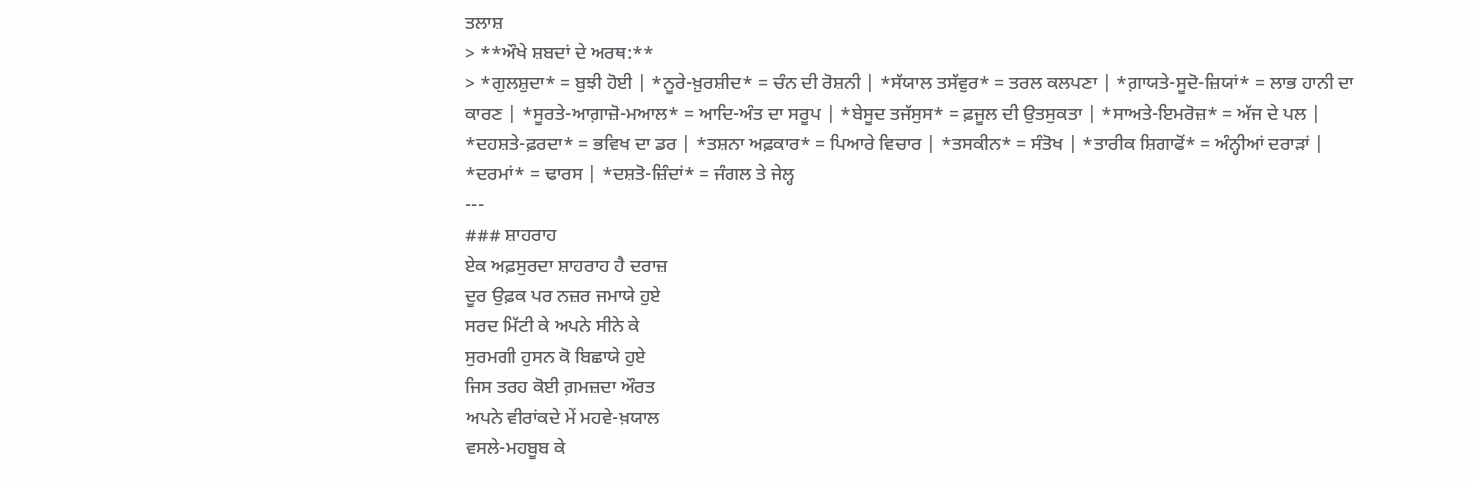ਤਲਾਸ਼
> **ਔਖੇ ਸ਼ਬਦਾਂ ਦੇ ਅਰਥ:**
> *ਗੁਲਸ਼ੁਦਾ* = ਬੁਝੀ ਹੋਈ | *ਨੂਰੇ-ਖ਼ੁਰਸ਼ੀਦ* = ਚੰਨ ਦੀ ਰੋਸ਼ਨੀ | *ਸੱਯਾਲ ਤਸੱਵੁਰ* = ਤਰਲ ਕਲਪਣਾ | *ਗ਼ਾਯਤੇ-ਸੂਦੋ-ਜ਼ਿਯਾਂ* = ਲਾਭ ਹਾਨੀ ਦਾ ਕਾਰਣ | *ਸੂਰਤੇ-ਆਗ਼ਾਜ਼ੋ-ਮਆਲ* = ਆਦਿ-ਅੰਤ ਦਾ ਸਰੂਪ | *ਬੇਸੂਦ ਤਜੱਸੁਸ* = ਫ਼ਜੂਲ ਦੀ ਉਤਸੁਕਤਾ | *ਸਾਅਤੇ-ਇਮਰੋਜ਼* = ਅੱਜ ਦੇ ਪਲ | *ਦਹਸ਼ਤੇ-ਫ਼ਰਦਾ* = ਭਵਿਖ ਦਾ ਡਰ | *ਤਸ਼ਨਾ ਅਫ਼ਕਾਰ* = ਪਿਆਰੇ ਵਿਚਾਰ | *ਤਸਕੀਨ* = ਸੰਤੋਖ | *ਤਾਰੀਕ ਸ਼ਿਗਾਫੋਂ* = ਅੰਨ੍ਹੀਆਂ ਦਰਾੜਾਂ | *ਦਰਮਾਂ* = ਢਾਰਸ | *ਦਸ਼ਤੋ-ਜ਼ਿੰਦਾਂ* = ਜੰਗਲ ਤੇ ਜੇਲ੍ਹ
---
### ਸ਼ਾਹਰਾਹ
ਏਕ ਅਫ਼ਸੁਰਦਾ ਸ਼ਾਹਰਾਹ ਹੈ ਦਰਾਜ਼
ਦੂਰ ਉਫ਼ਕ ਪਰ ਨਜ਼ਰ ਜਮਾਯੇ ਹੁਏ
ਸਰਦ ਮਿੱਟੀ ਕੇ ਅਪਨੇ ਸੀਨੇ ਕੇ
ਸੁਰਮਗੀ ਹੁਸਨ ਕੋ ਬਿਛਾਯੇ ਹੁਏ
ਜਿਸ ਤਰਹ ਕੋਈ ਗ਼ਮਜ਼ਦਾ ਔਰਤ
ਅਪਨੇ ਵੀਰਾਂਕਦੇ ਮੇਂ ਮਹਵੇ-ਖ਼ਯਾਲ
ਵਸਲੇ-ਮਹਬੂਬ ਕੇ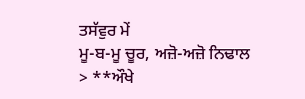ਤਸੱਵੁਰ ਮੇਂ
ਮੂ-ਬ-ਮੂ ਚੂਰ, ਅਜ਼ੋ-ਅਜ਼ੋ ਨਿਢਾਲ
> **ਔਖੇ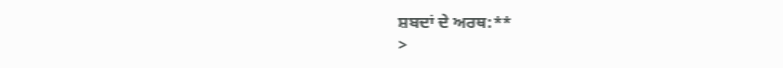ਸ਼ਬਦਾਂ ਦੇ ਅਰਥ:**
>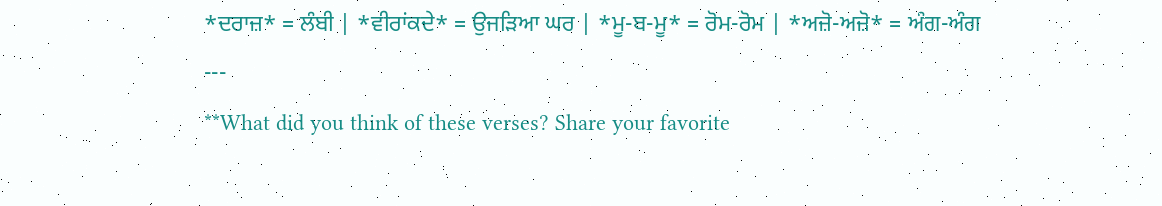*ਦਰਾਜ਼* = ਲੰਬੀ | *ਵੀਰਾਂਕਦੇ* = ਉਜੜਿਆ ਘਰ | *ਮੂ-ਬ-ਮੂ* = ਰੋਮ-ਰੋਮ | *ਅਜ਼ੋ-ਅਜ਼ੋ* = ਅੰਗ-ਅੰਗ
---
**What did you think of these verses? Share your favorite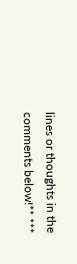lines or thoughts in the comments below!** ***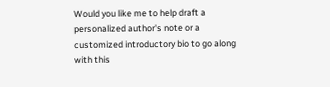Would you like me to help draft a personalized author's note or a customized introductory bio to go along with this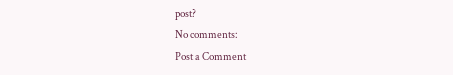post?
No comments:
Post a Comment